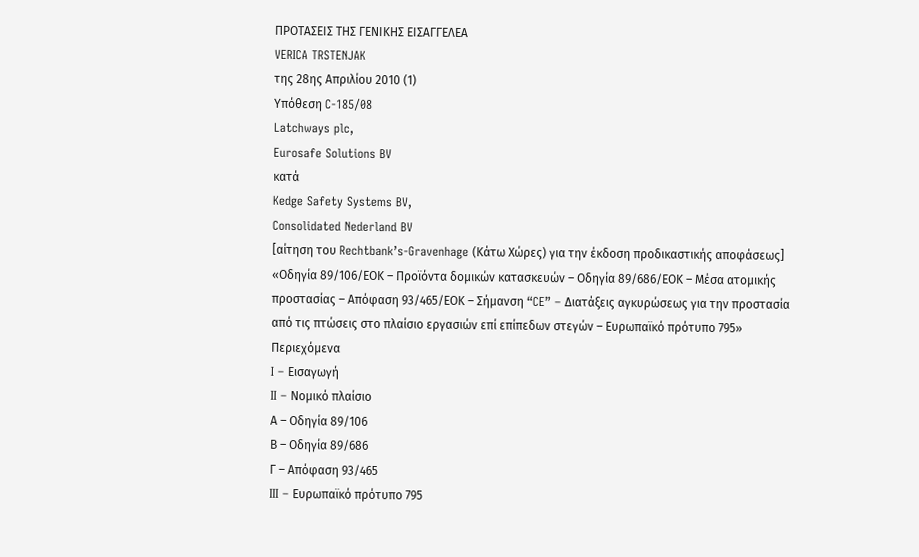ΠΡΟΤΑΣΕΙΣ ΤΗΣ ΓΕΝΙΚΗΣ ΕΙΣΑΓΓΕΛΕΑ
VERICA TRSTENJAK
της 28ης Απριλίου 2010 (1)
Υπόθεση C‑185/08
Latchways plc,
Eurosafe Solutions BV
κατά
Kedge Safety Systems BV,
Consolidated Nederland BV
[αίτηση του Rechtbank’s-Gravenhage (Κάτω Χώρες) για την έκδοση προδικαστικής αποφάσεως]
«Οδηγία 89/106/ΕΟΚ – Προϊόντα δομικών κατασκευών – Οδηγία 89/686/ΕΟΚ – Μέσα ατομικής προστασίας – Απόφαση 93/465/ΕΟΚ – Σήμανση “CE” – Διατάξεις αγκυρώσεως για την προστασία από τις πτώσεις στο πλαίσιο εργασιών επί επίπεδων στεγών – Ευρωπαϊκό πρότυπο 795»
Περιεχόμενα
I – Εισαγωγή
II – Νομικό πλαίσιο
Α – Οδηγία 89/106
Β – Οδηγία 89/686
Γ – Απόφαση 93/465
III – Ευρωπαϊκό πρότυπο 795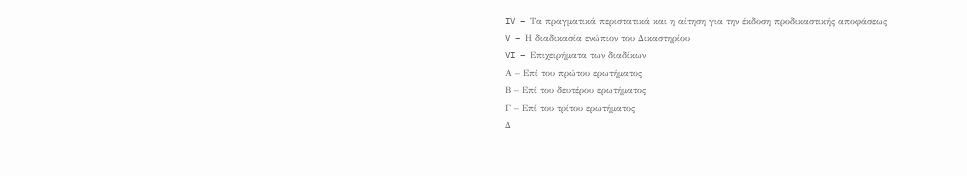IV – Τα πραγματικά περιστατικά και η αίτηση για την έκδοση προδικαστικής αποφάσεως
V – Η διαδικασία ενώπιον του Δικαστηρίου
VI – Επιχειρήματα των διαδίκων
Α – Επί του πρώτου ερωτήματος
Β – Επί του δευτέρου ερωτήματος
Γ – Επί του τρίτου ερωτήματος
Δ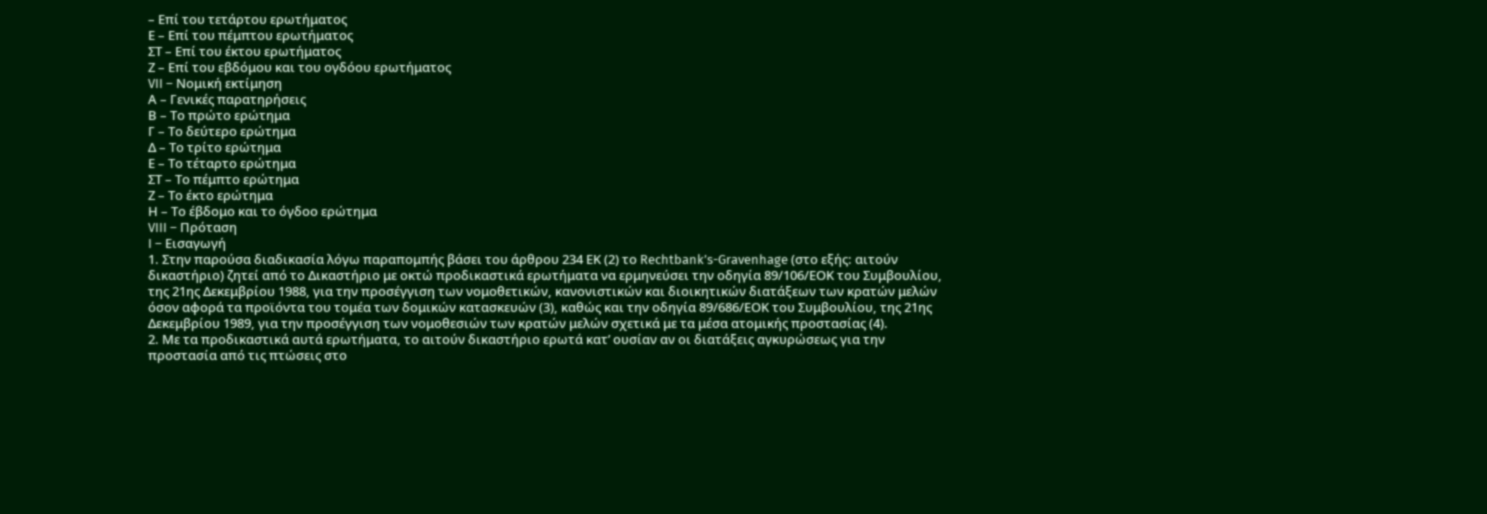– Επί του τετάρτου ερωτήματος
Ε – Επί του πέμπτου ερωτήματος
ΣΤ – Επί του έκτου ερωτήματος
Ζ – Επί του εβδόμου και του ογδόου ερωτήματος
VII – Νομική εκτίμηση
Α – Γενικές παρατηρήσεις
Β – Το πρώτο ερώτημα
Γ – Το δεύτερο ερώτημα
Δ – Το τρίτο ερώτημα
Ε – Το τέταρτο ερώτημα
ΣΤ – Το πέμπτο ερώτημα
Ζ – Το έκτο ερώτημα
Η – Το έβδομο και το όγδοο ερώτημα
VIII – Πρόταση
I – Εισαγωγή
1. Στην παρούσα διαδικασία λόγω παραπομπής βάσει του άρθρου 234 ΕΚ (2) το Rechtbank’s-Gravenhage (στο εξής: αιτούν δικαστήριο) ζητεί από το Δικαστήριο με οκτώ προδικαστικά ερωτήματα να ερμηνεύσει την οδηγία 89/106/ΕΟΚ του Συμβουλίου, της 21ης Δεκεμβρίου 1988, για την προσέγγιση των νομοθετικών, κανονιστικών και διοικητικών διατάξεων των κρατών μελών όσον αφορά τα προϊόντα του τομέα των δομικών κατασκευών (3), καθώς και την οδηγία 89/686/ΕΟΚ του Συμβουλίου, της 21ης Δεκεμβρίου 1989, για την προσέγγιση των νομοθεσιών των κρατών μελών σχετικά με τα μέσα ατομικής προστασίας (4).
2. Με τα προδικαστικά αυτά ερωτήματα, το αιτούν δικαστήριο ερωτά κατ’ ουσίαν αν οι διατάξεις αγκυρώσεως για την προστασία από τις πτώσεις στο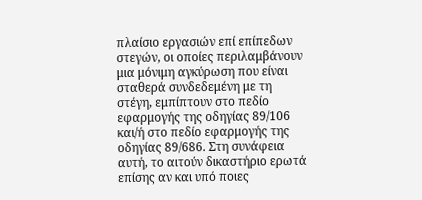πλαίσιο εργασιών επί επίπεδων στεγών, οι οποίες περιλαμβάνουν μια μόνιμη αγκύρωση που είναι σταθερά συνδεδεμένη με τη στέγη, εμπίπτουν στο πεδίο εφαρμογής της οδηγίας 89/106 και/ή στο πεδίο εφαρμογής της οδηγίας 89/686. Στη συνάφεια αυτή, το αιτούν δικαστήριο ερωτά επίσης αν και υπό ποιες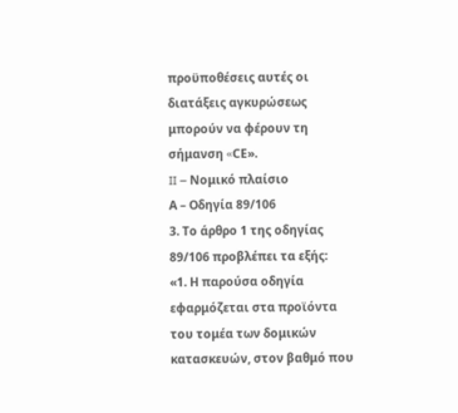προϋποθέσεις αυτές οι διατάξεις αγκυρώσεως μπορούν να φέρουν τη σήμανση «CΕ».
II – Νομικό πλαίσιο
Α – Οδηγία 89/106
3. Το άρθρο 1 της οδηγίας 89/106 προβλέπει τα εξής:
«1. Η παρούσα οδηγία εφαρμόζεται στα προϊόντα του τομέα των δομικών κατασκευών, στον βαθμό που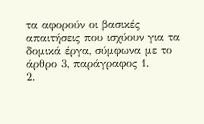τα αφορούν οι βασικές απαιτήσεις που ισχύουν για τα δομικά έργα, σύμφωνα με το άρθρο 3, παράγραφος 1.
2.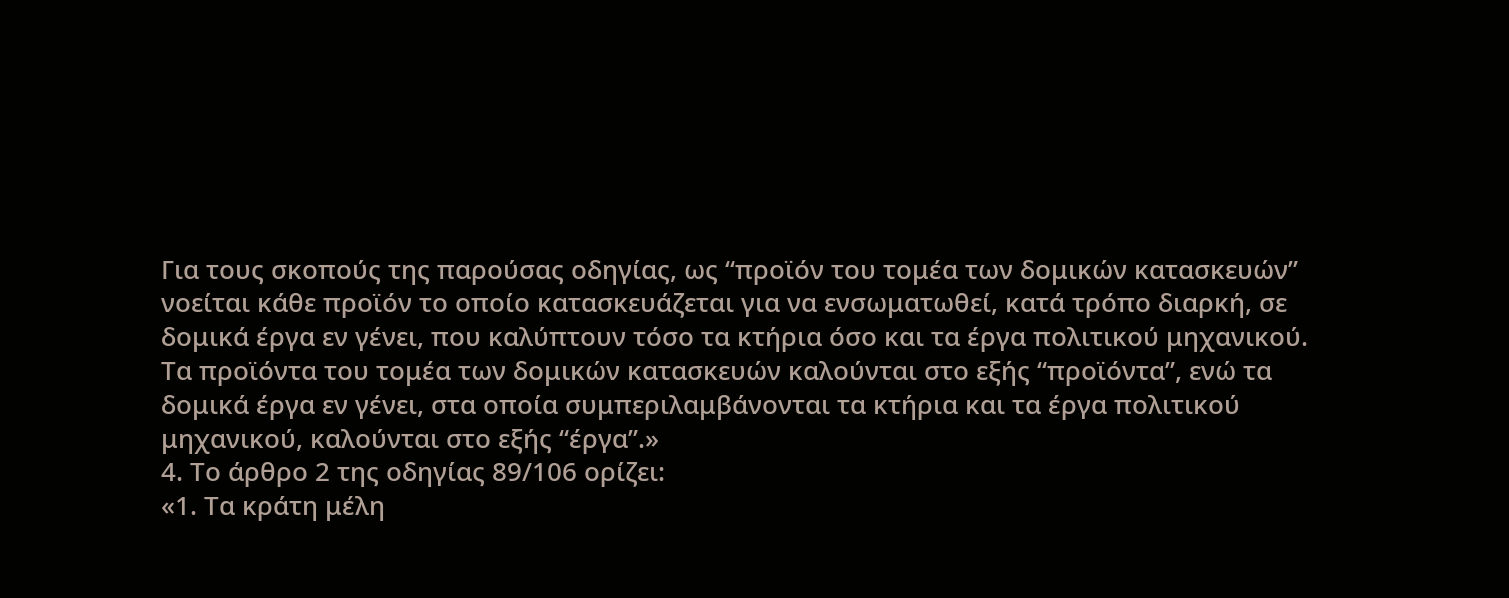Για τους σκοπούς της παρούσας οδηγίας, ως “προϊόν του τομέα των δομικών κατασκευών” νοείται κάθε προϊόν το οποίο κατασκευάζεται για να ενσωματωθεί, κατά τρόπο διαρκή, σε δομικά έργα εν γένει, που καλύπτουν τόσο τα κτήρια όσο και τα έργα πολιτικού μηχανικού.
Τα προϊόντα του τομέα των δομικών κατασκευών καλούνται στο εξής “προϊόντα”, ενώ τα δομικά έργα εν γένει, στα οποία συμπεριλαμβάνονται τα κτήρια και τα έργα πολιτικού μηχανικού, καλούνται στο εξής “έργα”.»
4. Το άρθρο 2 της οδηγίας 89/106 ορίζει:
«1. Τα κράτη μέλη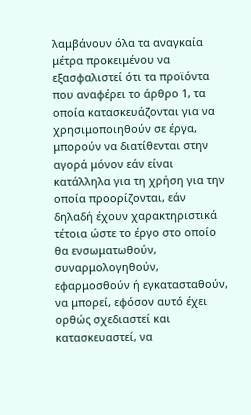λαμβάνουν όλα τα αναγκαία μέτρα προκειμένου να εξασφαλιστεί ότι τα προϊόντα που αναφέρει το άρθρο 1, τα οποία κατασκευάζονται για να χρησιμοποιηθούν σε έργα, μπορούν να διατίθενται στην αγορά μόνον εάν είναι κατάλληλα για τη χρήση για την οποία προορίζονται, εάν δηλαδή έχουν χαρακτηριστικά τέτοια ώστε το έργο στο οποίο θα ενσωματωθούν, συναρμολογηθούν, εφαρμοσθούν ή εγκατασταθούν, να μπορεί, εφόσον αυτό έχει ορθώς σχεδιαστεί και κατασκευαστεί, να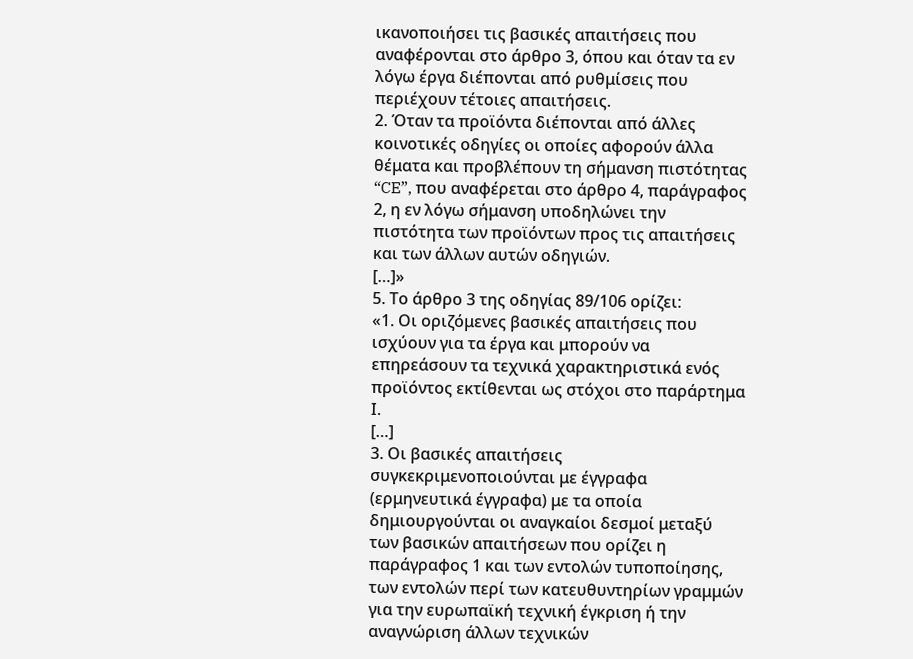ικανοποιήσει τις βασικές απαιτήσεις που αναφέρονται στο άρθρο 3, όπου και όταν τα εν λόγω έργα διέπονται από ρυθμίσεις που περιέχουν τέτοιες απαιτήσεις.
2. Όταν τα προϊόντα διέπονται από άλλες κοινοτικές οδηγίες οι οποίες αφορούν άλλα θέματα και προβλέπουν τη σήμανση πιστότητας “CE”, που αναφέρεται στο άρθρο 4, παράγραφος 2, η εν λόγω σήμανση υποδηλώνει την πιστότητα των προϊόντων προς τις απαιτήσεις και των άλλων αυτών οδηγιών.
[…]»
5. Το άρθρο 3 της οδηγίας 89/106 ορίζει:
«1. Οι οριζόμενες βασικές απαιτήσεις που ισχύουν για τα έργα και μπορούν να επηρεάσουν τα τεχνικά χαρακτηριστικά ενός προϊόντος εκτίθενται ως στόχοι στο παράρτημα Ι.
[…]
3. Οι βασικές απαιτήσεις συγκεκριμενοποιούνται με έγγραφα (ερμηνευτικά έγγραφα) με τα οποία δημιουργούνται οι αναγκαίοι δεσμοί μεταξύ των βασικών απαιτήσεων που ορίζει η παράγραφος 1 και των εντολών τυποποίησης, των εντολών περί των κατευθυντηρίων γραμμών για την ευρωπαϊκή τεχνική έγκριση ή την αναγνώριση άλλων τεχνικών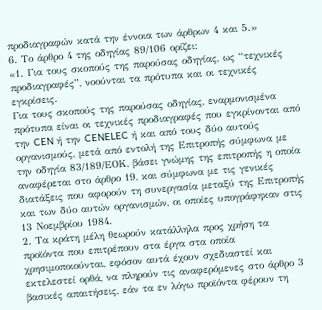προδιαγραφών κατά την έννοια των άρθρων 4 και 5.»
6. Το άρθρο 4 της οδηγίας 89/106 ορίζει:
«1. Για τους σκοπούς της παρούσας οδηγίας, ως “τεχνικές προδιαγραφές”, νοούνται τα πρότυπα και οι τεχνικές εγκρίσεις.
Για τους σκοπούς της παρούσας οδηγίας, εναρμονισμένα πρότυπα είναι οι τεχνικές προδιαγραφές που εγκρίνονται από την CEN ή την CENELEC ή και από τους δύο αυτούς οργανισμούς, μετά από εντολή της Επιτροπής σύμφωνα με την οδηγία 83/189/ΕΟΚ, βάσει γνώμης της επιτροπής η οποία αναφέρεται στο άρθρο 19, και σύμφωνα με τις γενικές διατάξεις που αφορούν τη συνεργασία μεταξύ της Επιτροπής και των δύο αυτών οργανισμών, οι οποίες υπογράφηκαν στις 13 Νοεμβρίου 1984.
2. Τα κράτη μέλη θεωρούν κατάλληλα προς χρήση τα προϊόντα που επιτρέπουν στα έργα στα οποία χρησιμοποιούνται, εφόσον αυτά έχουν σχεδιαστεί και εκτελεστεί ορθά, να πληρούν τις αναφερόμενες στο άρθρο 3 βασικές απαιτήσεις, εάν τα εν λόγω προϊόντα φέρουν τη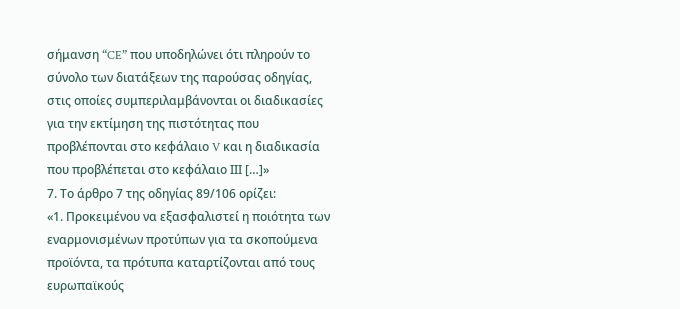σήμανση “CE” που υποδηλώνει ότι πληρούν το σύνολο των διατάξεων της παρούσας οδηγίας, στις οποίες συμπεριλαμβάνονται οι διαδικασίες για την εκτίμηση της πιστότητας που προβλέπονται στο κεφάλαιο V και η διαδικασία που προβλέπεται στο κεφάλαιο ΙΙΙ […]»
7. Το άρθρο 7 της οδηγίας 89/106 ορίζει:
«1. Προκειμένου να εξασφαλιστεί η ποιότητα των εναρμονισμένων προτύπων για τα σκοπούμενα προϊόντα, τα πρότυπα καταρτίζονται από τους ευρωπαϊκούς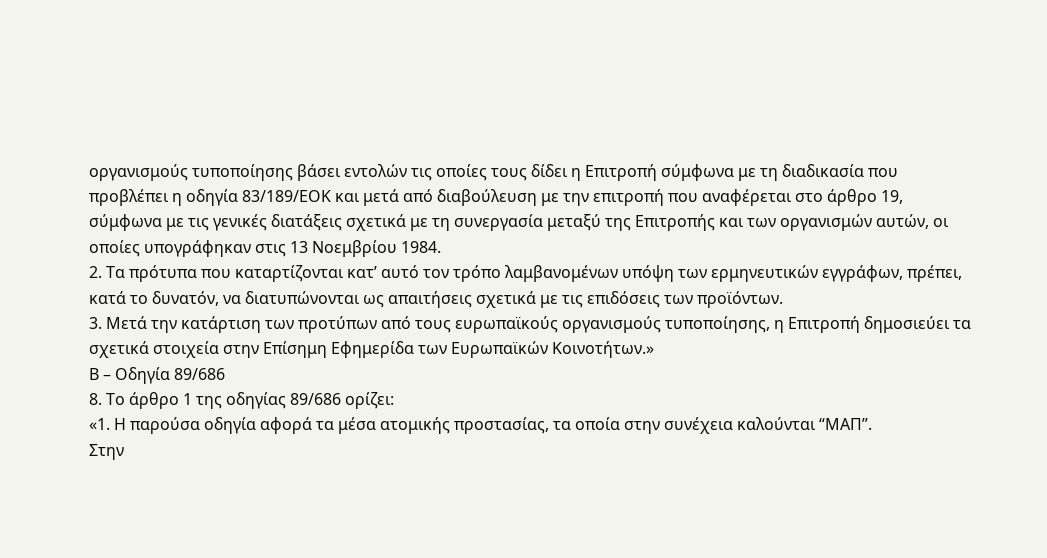οργανισμούς τυποποίησης βάσει εντολών τις οποίες τους δίδει η Επιτροπή σύμφωνα με τη διαδικασία που προβλέπει η οδηγία 83/189/ΕΟΚ και μετά από διαβούλευση με την επιτροπή που αναφέρεται στο άρθρο 19, σύμφωνα με τις γενικές διατάξεις σχετικά με τη συνεργασία μεταξύ της Επιτροπής και των οργανισμών αυτών, οι οποίες υπογράφηκαν στις 13 Νοεμβρίου 1984.
2. Τα πρότυπα που καταρτίζονται κατ’ αυτό τον τρόπο λαμβανομένων υπόψη των ερμηνευτικών εγγράφων, πρέπει, κατά το δυνατόν, να διατυπώνονται ως απαιτήσεις σχετικά με τις επιδόσεις των προϊόντων.
3. Μετά την κατάρτιση των προτύπων από τους ευρωπαϊκούς οργανισμούς τυποποίησης, η Επιτροπή δημοσιεύει τα σχετικά στοιχεία στην Επίσημη Εφημερίδα των Ευρωπαϊκών Κοινοτήτων.»
Β – Οδηγία 89/686
8. Το άρθρο 1 της οδηγίας 89/686 ορίζει:
«1. Η παρούσα οδηγία αφορά τα μέσα ατομικής προστασίας, τα οποία στην συνέχεια καλούνται “ΜΑΠ”.
Στην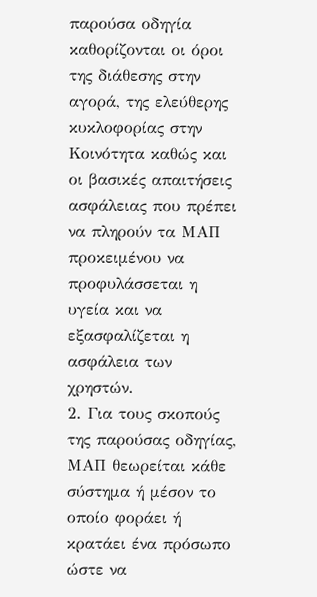παρούσα οδηγία καθορίζονται οι όροι της διάθεσης στην αγορά, της ελεύθερης κυκλοφορίας στην Κοινότητα καθώς και οι βασικές απαιτήσεις ασφάλειας που πρέπει να πληρούν τα ΜΑΠ προκειμένου να προφυλάσσεται η υγεία και να εξασφαλίζεται η ασφάλεια των χρηστών.
2. Για τους σκοπούς της παρούσας οδηγίας, ΜΑΠ θεωρείται κάθε σύστημα ή μέσον το οποίο φοράει ή κρατάει ένα πρόσωπο ώστε να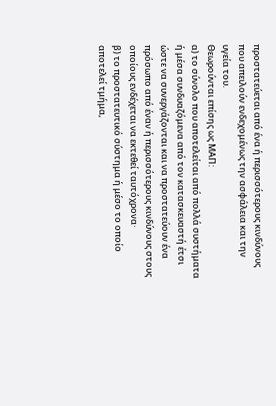προστατεύεται από ένα ή περισσότερους κινδύνους που απειλούν ενδεχομένως την ασφάλεια και την υγεία του.
Θεωρούνται επίσης ως ΜΑΠ:
α) το σύνολο που αποτελείται από πολλά συστήματα ή μέσα συνδυαζόμενα από τον κατασκευαστή έτσι ώστε να συνεργάζονται και να προστατεύουν ένα πρόσωπο από έναν ή περισσότερους κινδύνους στους οποίους ενδέχεται να εκτεθεί ταυτόχρονα·
β) το προστατευτικό σύστημα ή μέσο το οποίο αποτελεί τμήμα,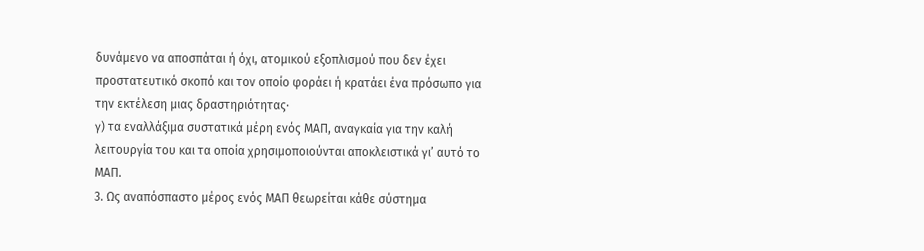δυνάμενο να αποσπάται ή όχι, ατομικού εξοπλισμού που δεν έχει προστατευτικό σκοπό και τον οποίο φοράει ή κρατάει ένα πρόσωπο για την εκτέλεση μιας δραστηριότητας·
γ) τα εναλλάξιμα συστατικά μέρη ενός ΜΑΠ, αναγκαία για την καλή λειτουργία του και τα οποία χρησιμοποιούνται αποκλειστικά γι’ αυτό το ΜΑΠ.
3. Ως αναπόσπαστο μέρος ενός ΜΑΠ θεωρείται κάθε σύστημα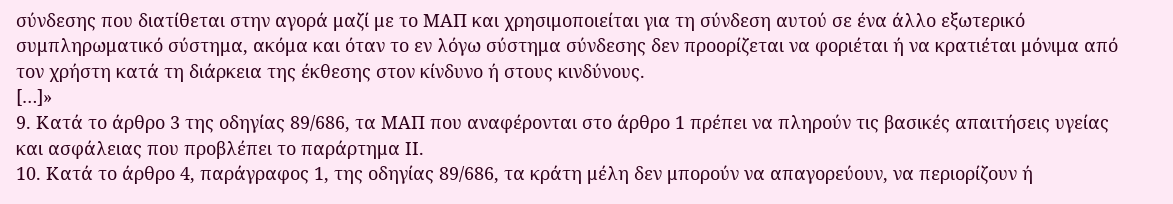σύνδεσης που διατίθεται στην αγορά μαζί με το ΜΑΠ και χρησιμοποιείται για τη σύνδεση αυτού σε ένα άλλο εξωτερικό συμπληρωματικό σύστημα, ακόμα και όταν το εν λόγω σύστημα σύνδεσης δεν προορίζεται να φοριέται ή να κρατιέται μόνιμα από τον χρήστη κατά τη διάρκεια της έκθεσης στον κίνδυνο ή στους κινδύνους.
[…]»
9. Κατά το άρθρο 3 της οδηγίας 89/686, τα ΜΑΠ που αναφέρονται στο άρθρο 1 πρέπει να πληρούν τις βασικές απαιτήσεις υγείας και ασφάλειας που προβλέπει το παράρτημα ΙΙ.
10. Κατά το άρθρο 4, παράγραφος 1, της οδηγίας 89/686, τα κράτη μέλη δεν μπορούν να απαγορεύουν, να περιορίζουν ή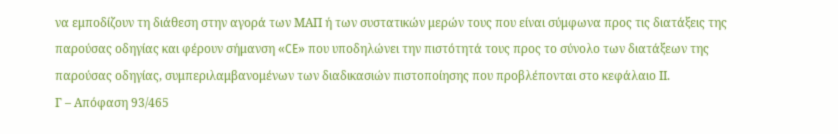να εμποδίζουν τη διάθεση στην αγορά των ΜΑΠ ή των συστατικών μερών τους που είναι σύμφωνα προς τις διατάξεις της παρούσας οδηγίας και φέρουν σήμανση «CE» που υποδηλώνει την πιστότητά τους προς το σύνολο των διατάξεων της παρούσας οδηγίας, συμπεριλαμβανομένων των διαδικασιών πιστοποίησης που προβλέπονται στο κεφάλαιο ΙΙ.
Γ – Απόφαση 93/465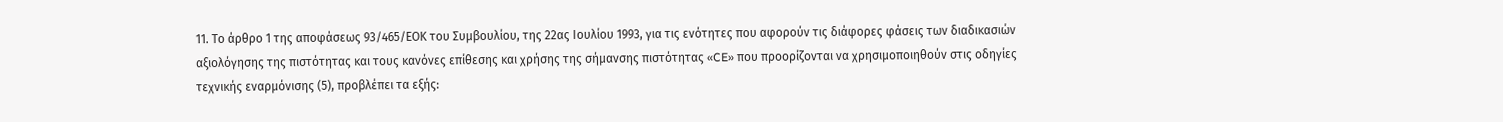11. Το άρθρο 1 της αποφάσεως 93/465/ΕΟΚ του Συμβουλίου, της 22ας Ιουλίου 1993, για τις ενότητες που αφορούν τις διάφορες φάσεις των διαδικασιών αξιολόγησης της πιστότητας και τους κανόνες επίθεσης και χρήσης της σήμανσης πιστότητας «CE» που προορίζονται να χρησιμοποιηθούν στις οδηγίες τεχνικής εναρμόνισης (5), προβλέπει τα εξής: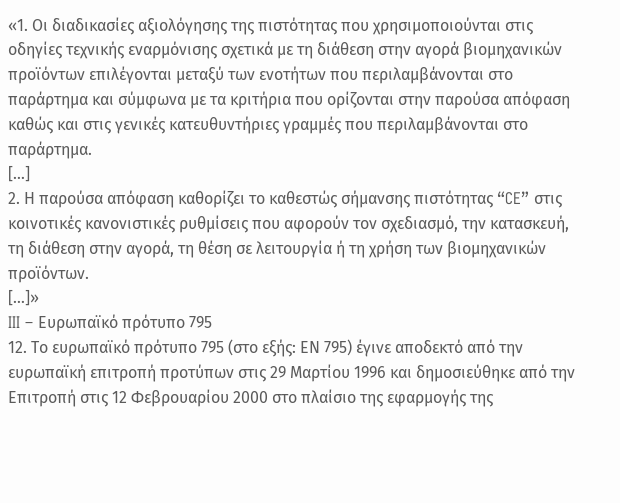«1. Οι διαδικασίες αξιολόγησης της πιστότητας που χρησιμοποιούνται στις οδηγίες τεχνικής εναρμόνισης σχετικά με τη διάθεση στην αγορά βιομηχανικών προϊόντων επιλέγονται μεταξύ των ενοτήτων που περιλαμβάνονται στο παράρτημα και σύμφωνα με τα κριτήρια που ορίζονται στην παρούσα απόφαση καθώς και στις γενικές κατευθυντήριες γραμμές που περιλαμβάνονται στο παράρτημα.
[…]
2. Η παρούσα απόφαση καθορίζει το καθεστώς σήμανσης πιστότητας “CE” στις κοινοτικές κανονιστικές ρυθμίσεις που αφορούν τον σχεδιασμό, την κατασκευή, τη διάθεση στην αγορά, τη θέση σε λειτουργία ή τη χρήση των βιομηχανικών προϊόντων.
[…]»
III – Ευρωπαϊκό πρότυπο 795
12. Το ευρωπαϊκό πρότυπο 795 (στο εξής: ΕΝ 795) έγινε αποδεκτό από την ευρωπαϊκή επιτροπή προτύπων στις 29 Μαρτίου 1996 και δημοσιεύθηκε από την Επιτροπή στις 12 Φεβρουαρίου 2000 στο πλαίσιο της εφαρμογής της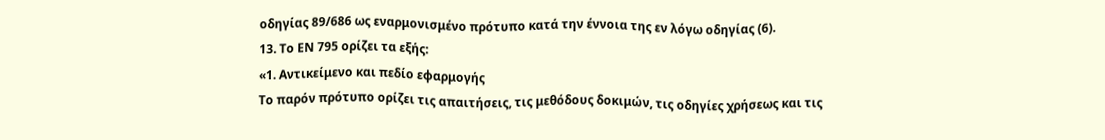οδηγίας 89/686 ως εναρμονισμένο πρότυπο κατά την έννοια της εν λόγω οδηγίας (6).
13. Το ΕΝ 795 ορίζει τα εξής:
«1. Αντικείμενο και πεδίο εφαρμογής
Το παρόν πρότυπο ορίζει τις απαιτήσεις, τις μεθόδους δοκιμών, τις οδηγίες χρήσεως και τις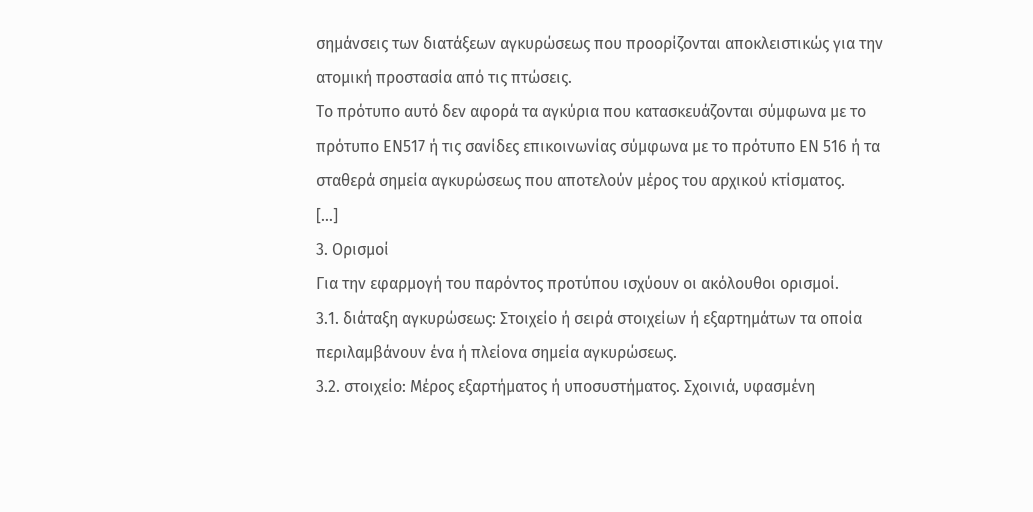σημάνσεις των διατάξεων αγκυρώσεως που προορίζονται αποκλειστικώς για την ατομική προστασία από τις πτώσεις.
Το πρότυπο αυτό δεν αφορά τα αγκύρια που κατασκευάζονται σύμφωνα με το πρότυπο ΕΝ517 ή τις σανίδες επικοινωνίας σύμφωνα με το πρότυπο ΕΝ 516 ή τα σταθερά σημεία αγκυρώσεως που αποτελούν μέρος του αρχικού κτίσματος.
[…]
3. Ορισμοί
Για την εφαρμογή του παρόντος προτύπου ισχύουν οι ακόλουθοι ορισμοί.
3.1. διάταξη αγκυρώσεως: Στοιχείο ή σειρά στοιχείων ή εξαρτημάτων τα οποία περιλαμβάνουν ένα ή πλείονα σημεία αγκυρώσεως.
3.2. στοιχείο: Μέρος εξαρτήματος ή υποσυστήματος. Σχοινιά, υφασμένη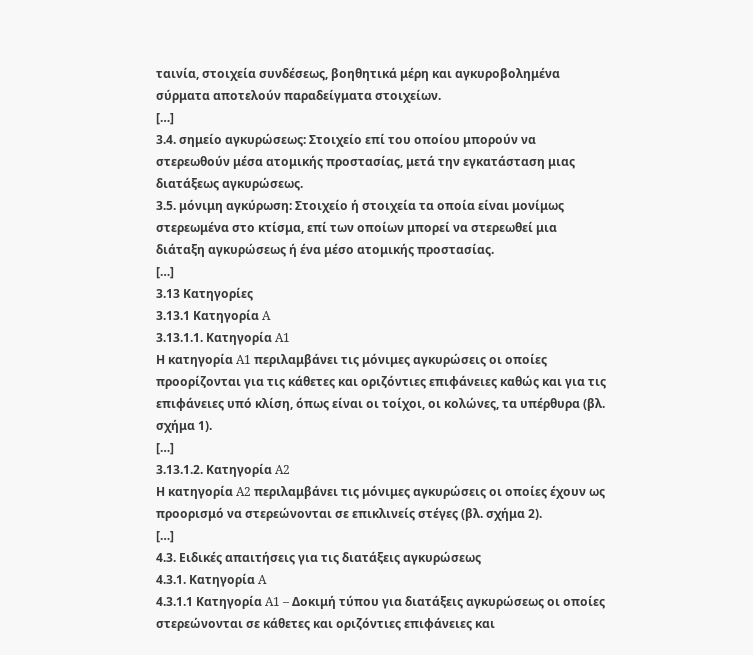ταινία, στοιχεία συνδέσεως, βοηθητικά μέρη και αγκυροβολημένα σύρματα αποτελούν παραδείγματα στοιχείων.
[…]
3.4. σημείο αγκυρώσεως: Στοιχείο επί του οποίου μπορούν να στερεωθούν μέσα ατομικής προστασίας, μετά την εγκατάσταση μιας διατάξεως αγκυρώσεως.
3.5. μόνιμη αγκύρωση: Στοιχείο ή στοιχεία τα οποία είναι μονίμως στερεωμένα στο κτίσμα, επί των οποίων μπορεί να στερεωθεί μια διάταξη αγκυρώσεως ή ένα μέσο ατομικής προστασίας.
[…]
3.13 Κατηγορίες
3.13.1 Κατηγορία A
3.13.1.1. Κατηγορία A1
Η κατηγορία A1 περιλαμβάνει τις μόνιμες αγκυρώσεις οι οποίες προορίζονται για τις κάθετες και οριζόντιες επιφάνειες καθώς και για τις επιφάνειες υπό κλίση, όπως είναι οι τοίχοι, οι κολώνες, τα υπέρθυρα (βλ. σχήμα 1).
[…]
3.13.1.2. Κατηγορία A2
Η κατηγορία A2 περιλαμβάνει τις μόνιμες αγκυρώσεις οι οποίες έχουν ως προορισμό να στερεώνονται σε επικλινείς στέγες (βλ. σχήμα 2).
[…]
4.3. Ειδικές απαιτήσεις για τις διατάξεις αγκυρώσεως
4.3.1. Κατηγορία A
4.3.1.1 Κατηγορία A1 – Δοκιμή τύπου για διατάξεις αγκυρώσεως οι οποίες στερεώνονται σε κάθετες και οριζόντιες επιφάνειες και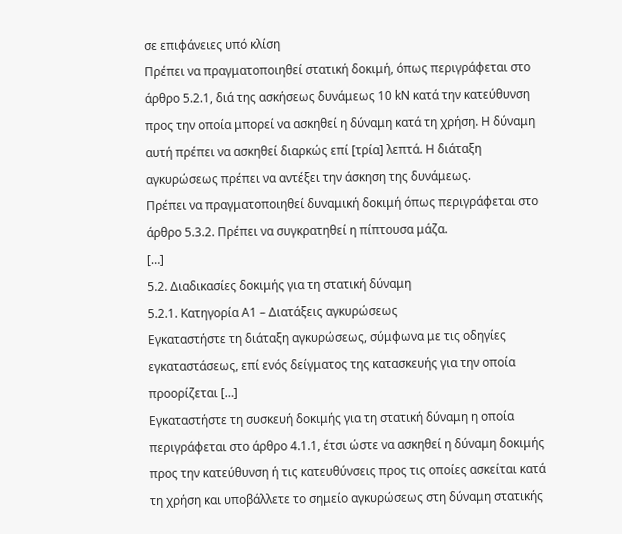σε επιφάνειες υπό κλίση
Πρέπει να πραγματοποιηθεί στατική δοκιμή, όπως περιγράφεται στο άρθρο 5.2.1, διά της ασκήσεως δυνάμεως 10 kN κατά την κατεύθυνση προς την οποία μπορεί να ασκηθεί η δύναμη κατά τη χρήση. Η δύναμη αυτή πρέπει να ασκηθεί διαρκώς επί [τρία] λεπτά. Η διάταξη αγκυρώσεως πρέπει να αντέξει την άσκηση της δυνάμεως.
Πρέπει να πραγματοποιηθεί δυναμική δοκιμή όπως περιγράφεται στο άρθρο 5.3.2. Πρέπει να συγκρατηθεί η πίπτουσα μάζα.
[…]
5.2. Διαδικασίες δοκιμής για τη στατική δύναμη
5.2.1. Κατηγορία Α1 – Διατάξεις αγκυρώσεως
Εγκαταστήστε τη διάταξη αγκυρώσεως, σύμφωνα με τις οδηγίες εγκαταστάσεως, επί ενός δείγματος της κατασκευής για την οποία προορίζεται […]
Εγκαταστήστε τη συσκευή δοκιμής για τη στατική δύναμη η οποία περιγράφεται στο άρθρο 4.1.1, έτσι ώστε να ασκηθεί η δύναμη δοκιμής προς την κατεύθυνση ή τις κατευθύνσεις προς τις οποίες ασκείται κατά τη χρήση και υποβάλλετε το σημείο αγκυρώσεως στη δύναμη στατικής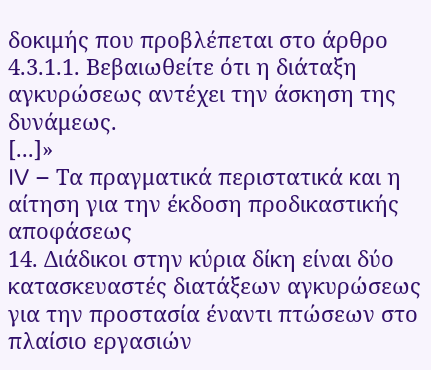δοκιμής που προβλέπεται στο άρθρο 4.3.1.1. Βεβαιωθείτε ότι η διάταξη αγκυρώσεως αντέχει την άσκηση της δυνάμεως.
[...]»
IV – Τα πραγματικά περιστατικά και η αίτηση για την έκδοση προδικαστικής αποφάσεως
14. Διάδικοι στην κύρια δίκη είναι δύο κατασκευαστές διατάξεων αγκυρώσεως για την προστασία έναντι πτώσεων στο πλαίσιο εργασιών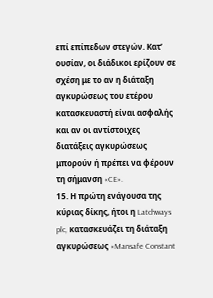επί επίπεδων στεγών. Κατ’ ουσίαν, οι διάδικοι ερίζουν σε σχέση με το αν η διάταξη αγκυρώσεως του ετέρου κατασκευαστή είναι ασφαλής και αν οι αντίστοιχες διατάξεις αγκυρώσεως μπορούν ή πρέπει να φέρουν τη σήμανση «CE».
15. Η πρώτη ενάγουσα της κύριας δίκης, ήτοι η Latchways plc, κατασκευάζει τη διάταξη αγκυρώσεως «Mansafe Constant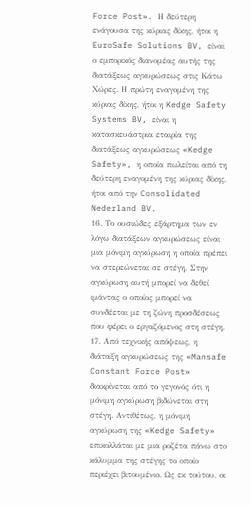Force Post». Η δεύτερη ενάγουσα της κύριας δίκης, ήτοι η EuroSafe Solutions BV, είναι ο εμπορικός διανομέας αυτής της διατάξεως αγκυρώσεως στις Κάτω Χώρες. Η πρώτη εναγομένη της κύριας δίκης, ήτοι η Kedge Safety Systems BV, είναι η κατασκευάστρια εταιρία της διατάξεως αγκυρώσεως «Kedge Safety», η οποία πωλείται από τη δεύτερη εναγομένη της κύριας δίκης, ήτοι από την Consolidated Nederland BV.
16. Το ουσιώδες εξάρτημα των εν λόγω διατάξεων αγκυρώσεως είναι μια μόνιμη αγκύρωση η οποία πρέπει να στερεώνεται σε στέγη. Στην αγκύρωση αυτή μπορεί να δεθεί ιμάντας ο οποίος μπορεί να συνδέεται με τη ζώνη προσδέσεως που φέρει ο εργαζόμενος στη στέγη.
17. Από τεχνικής απόψεως, η διάταξη αγκυρώσεως της «Mansafe Constant Force Post» διακρίνεται από το γεγονός ότι η μόνιμη αγκύρωση βιδώνεται στη στέγη. Αντιθέτως, η μόνιμη αγκύρωση της «Kedge Safety» επικολλάται με μια ροζέτα πάνω στο κάλυμμα της στέγης το οποίο περιέχει βιτουμένιο. Ως εκ τούτου, οι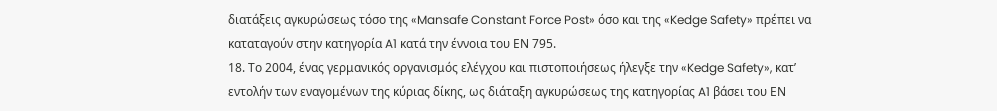διατάξεις αγκυρώσεως τόσο της «Mansafe Constant Force Post» όσο και της «Kedge Safety» πρέπει να καταταγούν στην κατηγορία A1 κατά την έννοια του ΕΝ 795.
18. Το 2004, ένας γερμανικός οργανισμός ελέγχου και πιστοποιήσεως ήλεγξε την «Kedge Safety», κατ’ εντολήν των εναγομένων της κύριας δίκης, ως διάταξη αγκυρώσεως της κατηγορίας A1 βάσει του ΕΝ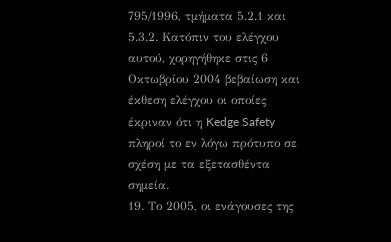795/1996, τμήματα 5.2.1 και 5.3.2. Κατόπιν του ελέγχου αυτού, χορηγήθηκε στις 6 Οκτωβρίου 2004 βεβαίωση και έκθεση ελέγχου οι οποίες έκριναν ότι η Kedge Safety πληροί το εν λόγω πρότυπο σε σχέση με τα εξετασθέντα σημεία.
19. Το 2005, οι ενάγουσες της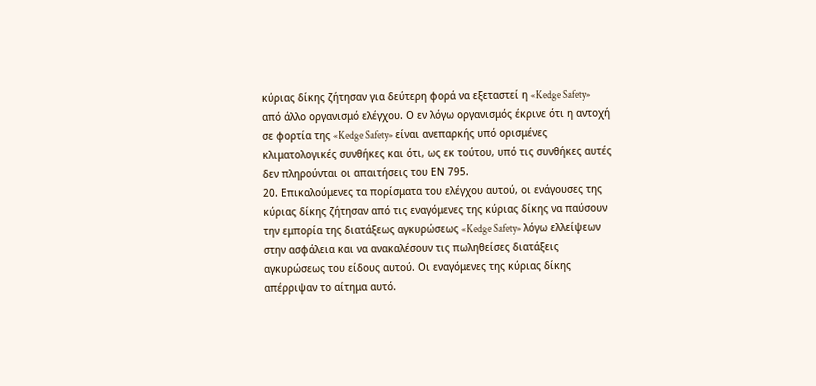κύριας δίκης ζήτησαν για δεύτερη φορά να εξεταστεί η «Kedge Safety» από άλλο οργανισμό ελέγχου. Ο εν λόγω οργανισμός έκρινε ότι η αντοχή σε φορτία της «Kedge Safety» είναι ανεπαρκής υπό ορισμένες κλιματολογικές συνθήκες και ότι, ως εκ τούτου, υπό τις συνθήκες αυτές δεν πληρούνται οι απαιτήσεις του ΕΝ 795.
20. Επικαλούμενες τα πορίσματα του ελέγχου αυτού, οι ενάγουσες της κύριας δίκης ζήτησαν από τις εναγόμενες της κύριας δίκης να παύσουν την εμπορία της διατάξεως αγκυρώσεως «Kedge Safety» λόγω ελλείψεων στην ασφάλεια και να ανακαλέσουν τις πωληθείσες διατάξεις αγκυρώσεως του είδους αυτού. Οι εναγόμενες της κύριας δίκης απέρριψαν το αίτημα αυτό.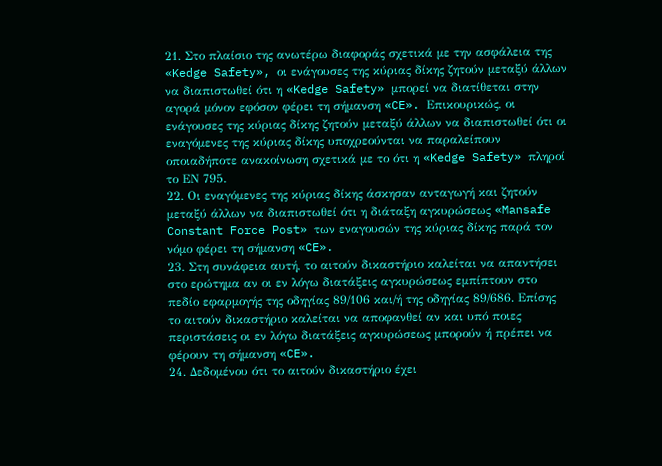21. Στο πλαίσιο της ανωτέρω διαφοράς σχετικά με την ασφάλεια της «Kedge Safety», οι ενάγουσες της κύριας δίκης ζητούν μεταξύ άλλων να διαπιστωθεί ότι η «Kedge Safety» μπορεί να διατίθεται στην αγορά μόνον εφόσον φέρει τη σήμανση «CE». Επικουρικώς, οι ενάγουσες της κύριας δίκης ζητούν μεταξύ άλλων να διαπιστωθεί ότι οι εναγόμενες της κύριας δίκης υποχρεούνται να παραλείπουν οποιαδήποτε ανακοίνωση σχετικά με το ότι η «Kedge Safety» πληροί το ΕΝ 795.
22. Οι εναγόμενες της κύριας δίκης άσκησαν ανταγωγή και ζητούν μεταξύ άλλων να διαπιστωθεί ότι η διάταξη αγκυρώσεως «Mansafe Constant Force Post» των εναγουσών της κύριας δίκης παρά τον νόμο φέρει τη σήμανση «CE».
23. Στη συνάφεια αυτή, το αιτούν δικαστήριο καλείται να απαντήσει στο ερώτημα αν οι εν λόγω διατάξεις αγκυρώσεως εμπίπτουν στο πεδίο εφαρμογής της οδηγίας 89/106 και/ή της οδηγίας 89/686. Επίσης το αιτούν δικαστήριο καλείται να αποφανθεί αν και υπό ποιες περιστάσεις οι εν λόγω διατάξεις αγκυρώσεως μπορούν ή πρέπει να φέρουν τη σήμανση «CE».
24. Δεδομένου ότι το αιτούν δικαστήριο έχει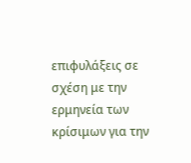επιφυλάξεις σε σχέση με την ερμηνεία των κρίσιμων για την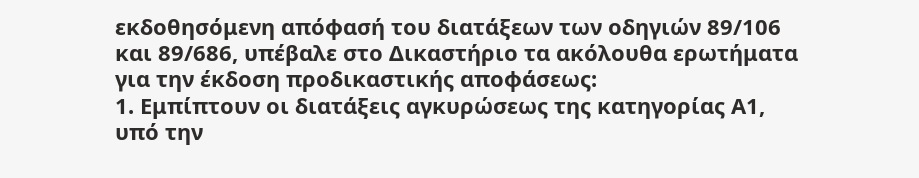εκδοθησόμενη απόφασή του διατάξεων των οδηγιών 89/106 και 89/686, υπέβαλε στο Δικαστήριο τα ακόλουθα ερωτήματα για την έκδοση προδικαστικής αποφάσεως:
1. Εμπίπτουν οι διατάξεις αγκυρώσεως της κατηγορίας Α1, υπό την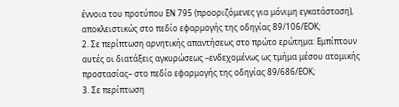έννοια του προτύπου EN 795 (προοριζόμενες για μόνιμη εγκατάσταση), αποκλειστικώς στο πεδίο εφαρμογής της οδηγίας 89/106/ΕΟΚ;
2. Σε περίπτωση αρνητικής απαντήσεως στο πρώτο ερώτημα: Εμπίπτουν αυτές οι διατάξεις αγκυρώσεως –ενδεχομένως ως τμήμα μέσου ατομικής προστασίας– στο πεδίο εφαρμογής της οδηγίας 89/686/ΕΟΚ;
3. Σε περίπτωση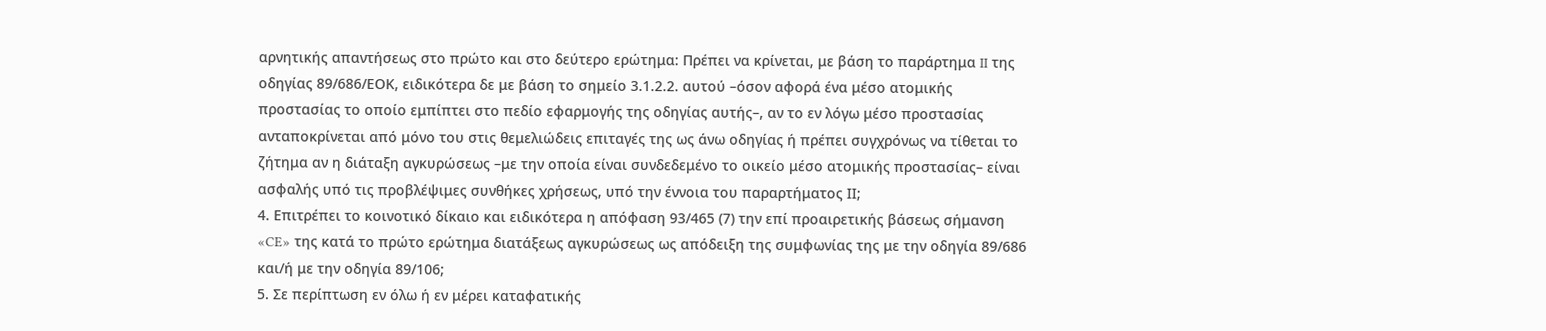αρνητικής απαντήσεως στο πρώτο και στο δεύτερο ερώτημα: Πρέπει να κρίνεται, με βάση το παράρτημα II της οδηγίας 89/686/ΕΟΚ, ειδικότερα δε με βάση το σημείο 3.1.2.2. αυτού –όσον αφορά ένα μέσο ατομικής προστασίας το οποίο εμπίπτει στο πεδίο εφαρμογής της οδηγίας αυτής–, αν το εν λόγω μέσο προστασίας ανταποκρίνεται από μόνο του στις θεμελιώδεις επιταγές της ως άνω οδηγίας ή πρέπει συγχρόνως να τίθεται το ζήτημα αν η διάταξη αγκυρώσεως –με την οποία είναι συνδεδεμένο το οικείο μέσο ατομικής προστασίας– είναι ασφαλής υπό τις προβλέψιμες συνθήκες χρήσεως, υπό την έννοια του παραρτήματος ΙΙ;
4. Επιτρέπει το κοινοτικό δίκαιο και ειδικότερα η απόφαση 93/465 (7) την επί προαιρετικής βάσεως σήμανση «CE» της κατά το πρώτο ερώτημα διατάξεως αγκυρώσεως ως απόδειξη της συμφωνίας της με την οδηγία 89/686 και/ή με την οδηγία 89/106;
5. Σε περίπτωση εν όλω ή εν μέρει καταφατικής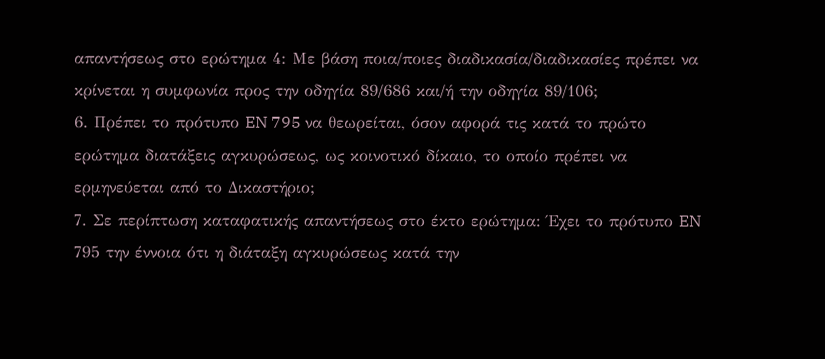απαντήσεως στο ερώτημα 4: Με βάση ποια/ποιες διαδικασία/διαδικασίες πρέπει να κρίνεται η συμφωνία προς την οδηγία 89/686 και/ή την οδηγία 89/106;
6. Πρέπει το πρότυπο EN 795 να θεωρείται, όσον αφορά τις κατά το πρώτο ερώτημα διατάξεις αγκυρώσεως, ως κοινοτικό δίκαιο, το οποίο πρέπει να ερμηνεύεται από το Δικαστήριο;
7. Σε περίπτωση καταφατικής απαντήσεως στο έκτο ερώτημα: Έχει το πρότυπο EN 795 την έννοια ότι η διάταξη αγκυρώσεως κατά την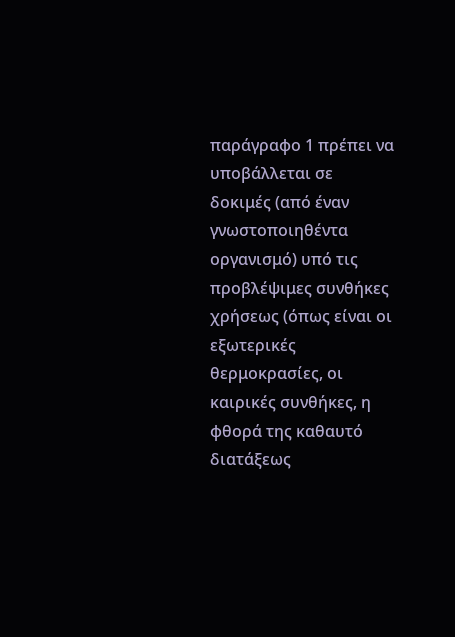παράγραφο 1 πρέπει να υποβάλλεται σε δοκιμές (από έναν γνωστοποιηθέντα οργανισμό) υπό τις προβλέψιμες συνθήκες χρήσεως (όπως είναι οι εξωτερικές θερμοκρασίες, οι καιρικές συνθήκες, η φθορά της καθαυτό διατάξεως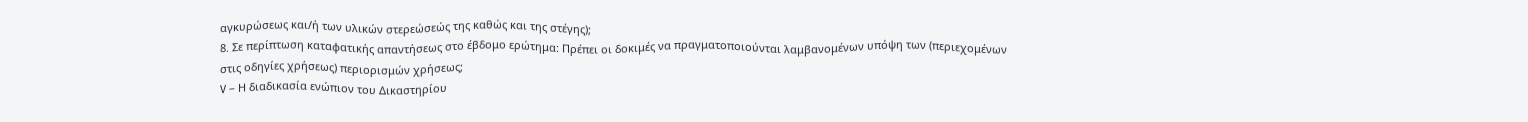αγκυρώσεως και/ή των υλικών στερεώσεώς της καθώς και της στέγης);
8. Σε περίπτωση καταφατικής απαντήσεως στο έβδομο ερώτημα: Πρέπει οι δοκιμές να πραγματοποιούνται λαμβανομένων υπόψη των (περιεχομένων στις οδηγίες χρήσεως) περιορισμών χρήσεως;
V – Η διαδικασία ενώπιον του Δικαστηρίου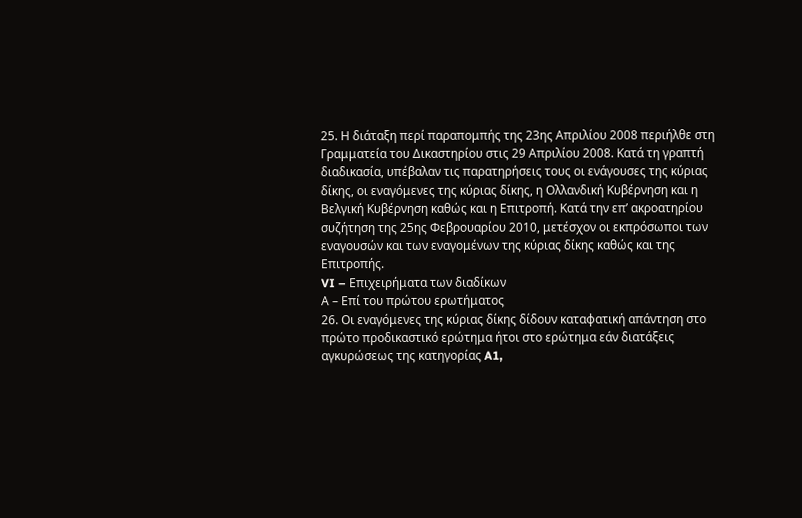25. Η διάταξη περί παραπομπής της 23ης Απριλίου 2008 περιήλθε στη Γραμματεία του Δικαστηρίου στις 29 Απριλίου 2008. Κατά τη γραπτή διαδικασία, υπέβαλαν τις παρατηρήσεις τους οι ενάγουσες της κύριας δίκης, οι εναγόμενες της κύριας δίκης, η Ολλανδική Κυβέρνηση και η Βελγική Κυβέρνηση καθώς και η Επιτροπή. Κατά την επ’ ακροατηρίου συζήτηση της 25ης Φεβρουαρίου 2010, μετέσχον οι εκπρόσωποι των εναγουσών και των εναγομένων της κύριας δίκης καθώς και της Επιτροπής.
VI – Επιχειρήματα των διαδίκων
Α – Επί του πρώτου ερωτήματος
26. Οι εναγόμενες της κύριας δίκης δίδουν καταφατική απάντηση στο πρώτο προδικαστικό ερώτημα ήτοι στο ερώτημα εάν διατάξεις αγκυρώσεως της κατηγορίας A1,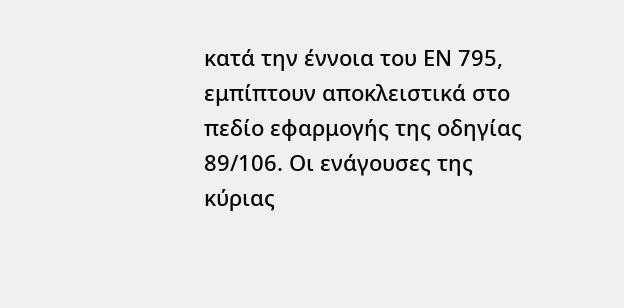κατά την έννοια του ΕΝ 795, εμπίπτουν αποκλειστικά στο πεδίο εφαρμογής της οδηγίας 89/106. Οι ενάγουσες της κύριας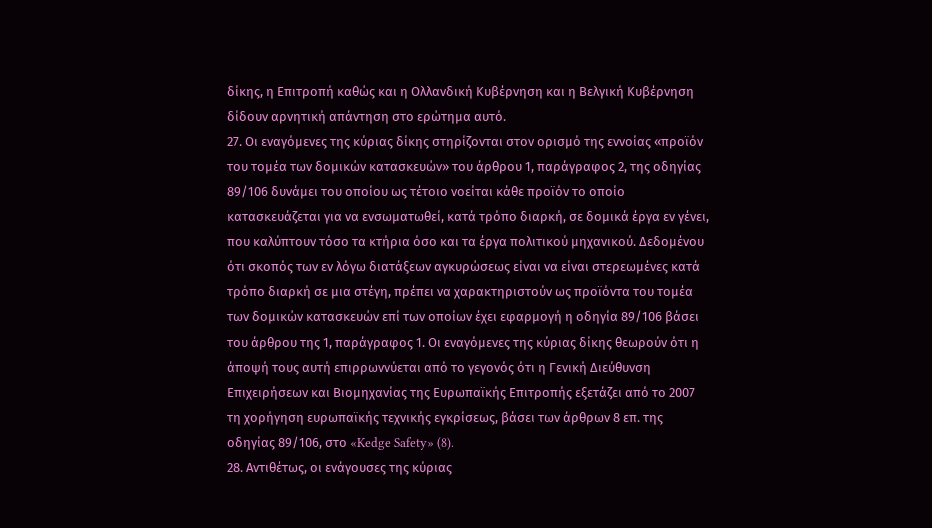δίκης, η Επιτροπή καθώς και η Ολλανδική Κυβέρνηση και η Βελγική Κυβέρνηση δίδουν αρνητική απάντηση στο ερώτημα αυτό.
27. Οι εναγόμενες της κύριας δίκης στηρίζονται στον ορισμό της εννοίας «προϊόν του τομέα των δομικών κατασκευών» του άρθρου 1, παράγραφος 2, της οδηγίας 89/106 δυνάμει του οποίου ως τέτοιο νοείται κάθε προϊόν το οποίο κατασκευάζεται για να ενσωματωθεί, κατά τρόπο διαρκή, σε δομικά έργα εν γένει, που καλύπτουν τόσο τα κτήρια όσο και τα έργα πολιτικού μηχανικού. Δεδομένου ότι σκοπός των εν λόγω διατάξεων αγκυρώσεως είναι να είναι στερεωμένες κατά τρόπο διαρκή σε μια στέγη, πρέπει να χαρακτηριστούν ως προϊόντα του τομέα των δομικών κατασκευών επί των οποίων έχει εφαρμογή η οδηγία 89/106 βάσει του άρθρου της 1, παράγραφος 1. Οι εναγόμενες της κύριας δίκης θεωρούν ότι η άποψή τους αυτή επιρρωννύεται από το γεγονός ότι η Γενική Διεύθυνση Επιχειρήσεων και Βιομηχανίας της Ευρωπαϊκής Επιτροπής εξετάζει από το 2007 τη χορήγηση ευρωπαϊκής τεχνικής εγκρίσεως, βάσει των άρθρων 8 επ. της οδηγίας 89/106, στο «Kedge Safety» (8).
28. Αντιθέτως, οι ενάγουσες της κύριας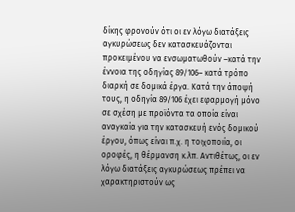δίκης φρονούν ότι οι εν λόγω διατάξεις αγκυρώσεως δεν κατασκευάζονται προκειμένου να ενσωματωθούν –κατά την έννοια της οδηγίας 89/106– κατά τρόπο διαρκή σε δομικά έργα. Κατά την άποψή τους, η οδηγία 89/106 έχει εφαρμογή μόνο σε σχέση με προϊόντα τα οποία είναι αναγκαία για την κατασκευή ενός δομικού έργου, όπως είναι π.χ. η τοιχοποιία, οι οροφές, η θέρμανση κ.λπ. Αντιθέτως, οι εν λόγω διατάξεις αγκυρώσεως πρέπει να χαρακτηριστούν ως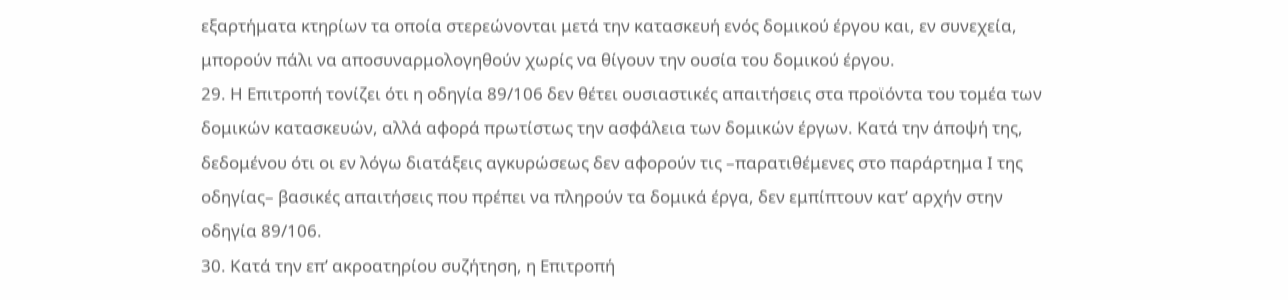εξαρτήματα κτηρίων τα οποία στερεώνονται μετά την κατασκευή ενός δομικού έργου και, εν συνεχεία, μπορούν πάλι να αποσυναρμολογηθούν χωρίς να θίγουν την ουσία του δομικού έργου.
29. Η Επιτροπή τονίζει ότι η οδηγία 89/106 δεν θέτει ουσιαστικές απαιτήσεις στα προϊόντα του τομέα των δομικών κατασκευών, αλλά αφορά πρωτίστως την ασφάλεια των δομικών έργων. Κατά την άποψή της, δεδομένου ότι οι εν λόγω διατάξεις αγκυρώσεως δεν αφορούν τις –παρατιθέμενες στο παράρτημα Ι της οδηγίας– βασικές απαιτήσεις που πρέπει να πληρούν τα δομικά έργα, δεν εμπίπτουν κατ’ αρχήν στην οδηγία 89/106.
30. Κατά την επ’ ακροατηρίου συζήτηση, η Επιτροπή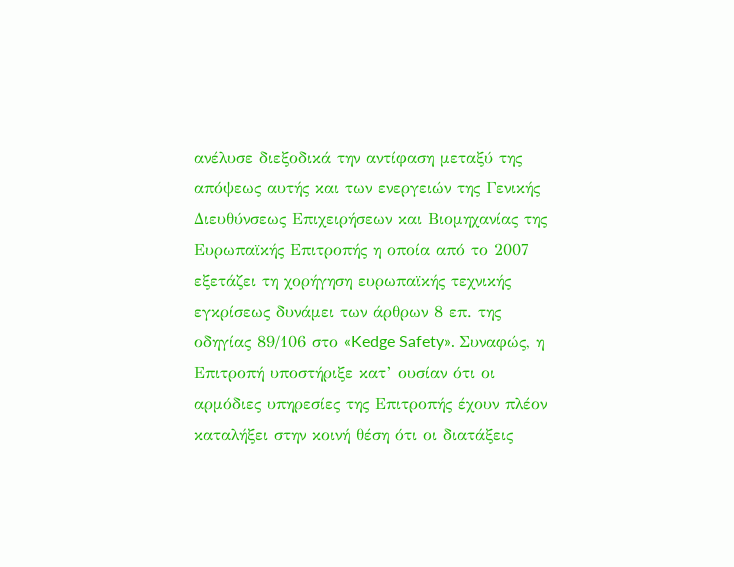ανέλυσε διεξοδικά την αντίφαση μεταξύ της απόψεως αυτής και των ενεργειών της Γενικής Διευθύνσεως Επιχειρήσεων και Βιομηχανίας της Ευρωπαϊκής Επιτροπής η οποία από το 2007 εξετάζει τη χορήγηση ευρωπαϊκής τεχνικής εγκρίσεως δυνάμει των άρθρων 8 επ. της οδηγίας 89/106 στο «Kedge Safety». Συναφώς, η Επιτροπή υποστήριξε κατ’ ουσίαν ότι οι αρμόδιες υπηρεσίες της Επιτροπής έχουν πλέον καταλήξει στην κοινή θέση ότι οι διατάξεις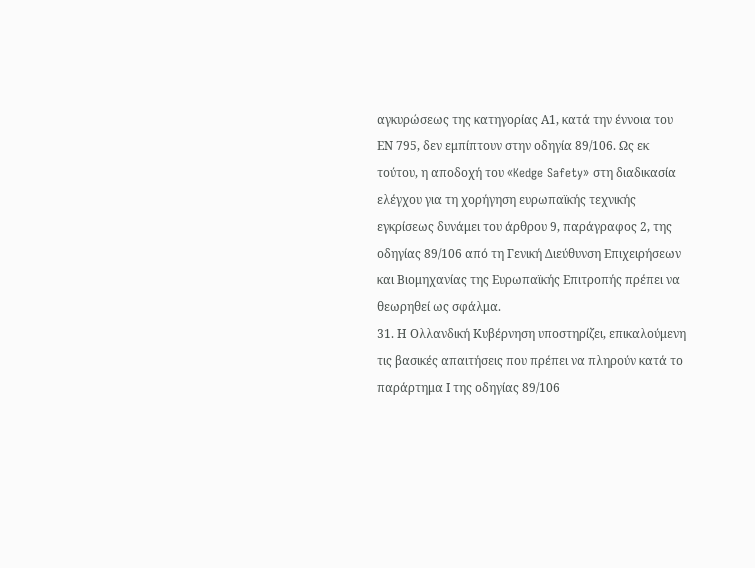αγκυρώσεως της κατηγορίας Α1, κατά την έννοια του ΕΝ 795, δεν εμπίπτουν στην οδηγία 89/106. Ως εκ τούτου, η αποδοχή του «Kedge Safety» στη διαδικασία ελέγχου για τη χορήγηση ευρωπαϊκής τεχνικής εγκρίσεως δυνάμει του άρθρου 9, παράγραφος 2, της οδηγίας 89/106 από τη Γενική Διεύθυνση Επιχειρήσεων και Βιομηχανίας της Ευρωπαϊκής Επιτροπής πρέπει να θεωρηθεί ως σφάλμα.
31. Η Ολλανδική Κυβέρνηση υποστηρίζει, επικαλούμενη τις βασικές απαιτήσεις που πρέπει να πληρούν κατά το παράρτημα Ι της οδηγίας 89/106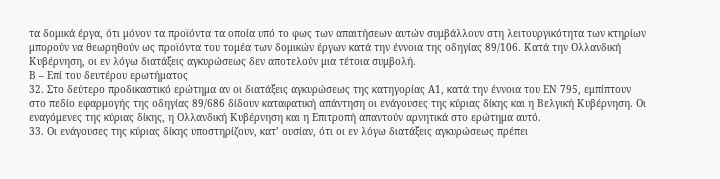τα δομικά έργα, ότι μόνον τα προϊόντα τα οποία υπό το φως των απαιτήσεων αυτών συμβάλλουν στη λειτουργικότητα των κτηρίων μπορούν να θεωρηθούν ως προϊόντα του τομέα των δομικών έργων κατά την έννοια της οδηγίας 89/106. Κατά την Ολλανδική Κυβέρνηση, οι εν λόγω διατάξεις αγκυρώσεως δεν αποτελούν μια τέτοια συμβολή.
Β – Επί του δευτέρου ερωτήματος
32. Στο δεύτερο προδικαστικό ερώτημα αν οι διατάξεις αγκυρώσεως της κατηγορίας Α1, κατά την έννοια του ΕΝ 795, εμπίπτουν στο πεδίο εφαρμογής της οδηγίας 89/686 δίδουν καταφατική απάντηση οι ενάγουσες της κύριας δίκης και η Βελγική Κυβέρνηση. Οι εναγόμενες της κύριας δίκης, η Ολλανδική Κυβέρνηση και η Επιτροπή απαντούν αρνητικά στο ερώτημα αυτό.
33. Οι ενάγουσες της κύριας δίκης υποστηρίζουν, κατ’ ουσίαν, ότι οι εν λόγω διατάξεις αγκυρώσεως πρέπει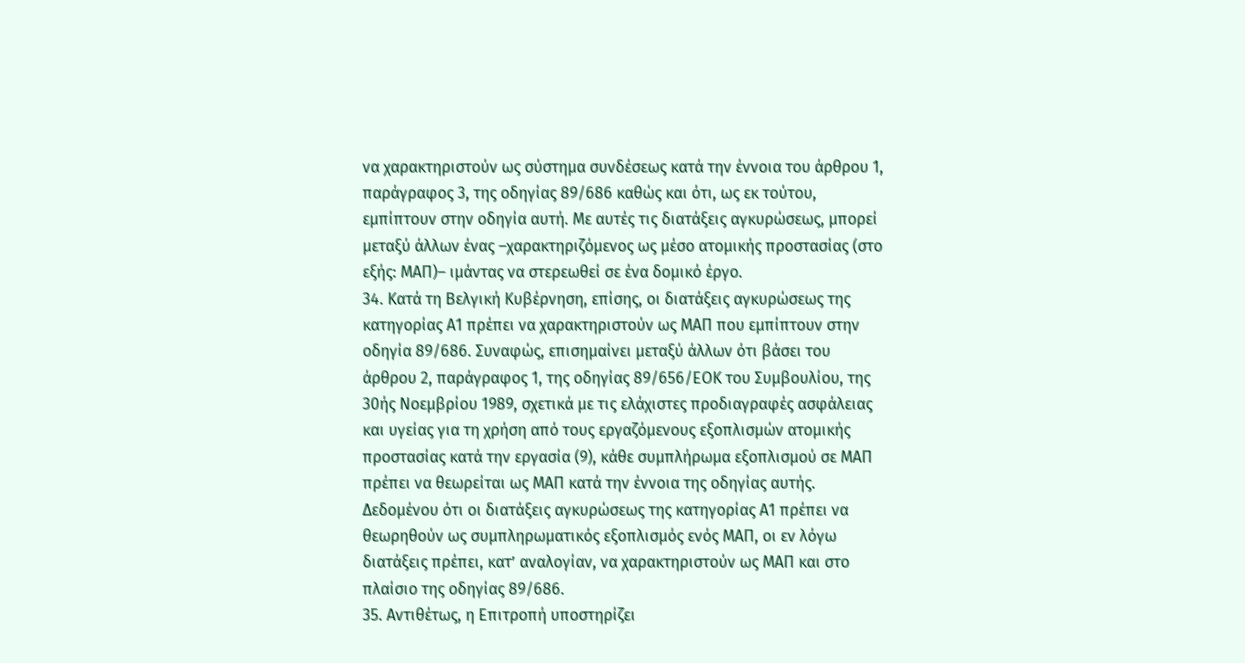να χαρακτηριστούν ως σύστημα συνδέσεως κατά την έννοια του άρθρου 1, παράγραφος 3, της οδηγίας 89/686 καθώς και ότι, ως εκ τούτου, εμπίπτουν στην οδηγία αυτή. Με αυτές τις διατάξεις αγκυρώσεως, μπορεί μεταξύ άλλων ένας –χαρακτηριζόμενος ως μέσο ατομικής προστασίας (στο εξής: ΜΑΠ)– ιμάντας να στερεωθεί σε ένα δομικό έργο.
34. Κατά τη Βελγική Κυβέρνηση, επίσης, οι διατάξεις αγκυρώσεως της κατηγορίας Α1 πρέπει να χαρακτηριστούν ως ΜΑΠ που εμπίπτουν στην οδηγία 89/686. Συναφώς, επισημαίνει μεταξύ άλλων ότι βάσει του άρθρου 2, παράγραφος 1, της οδηγίας 89/656/ΕΟΚ του Συμβουλίου, της 30ής Νοεμβρίου 1989, σχετικά με τις ελάχιστες προδιαγραφές ασφάλειας και υγείας για τη χρήση από τους εργαζόμενους εξοπλισμών ατομικής προστασίας κατά την εργασία (9), κάθε συμπλήρωμα εξοπλισμού σε ΜΑΠ πρέπει να θεωρείται ως ΜΑΠ κατά την έννοια της οδηγίας αυτής. Δεδομένου ότι οι διατάξεις αγκυρώσεως της κατηγορίας Α1 πρέπει να θεωρηθούν ως συμπληρωματικός εξοπλισμός ενός ΜΑΠ, οι εν λόγω διατάξεις πρέπει, κατ’ αναλογίαν, να χαρακτηριστούν ως ΜΑΠ και στο πλαίσιο της οδηγίας 89/686.
35. Αντιθέτως, η Επιτροπή υποστηρίζει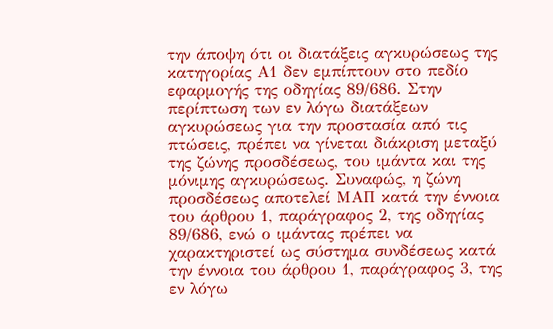την άποψη ότι οι διατάξεις αγκυρώσεως της κατηγορίας Α1 δεν εμπίπτουν στο πεδίο εφαρμογής της οδηγίας 89/686. Στην περίπτωση των εν λόγω διατάξεων αγκυρώσεως για την προστασία από τις πτώσεις, πρέπει να γίνεται διάκριση μεταξύ της ζώνης προσδέσεως, του ιμάντα και της μόνιμης αγκυρώσεως. Συναφώς, η ζώνη προσδέσεως αποτελεί ΜΑΠ κατά την έννοια του άρθρου 1, παράγραφος 2, της οδηγίας 89/686, ενώ ο ιμάντας πρέπει να χαρακτηριστεί ως σύστημα συνδέσεως κατά την έννοια του άρθρου 1, παράγραφος 3, της εν λόγω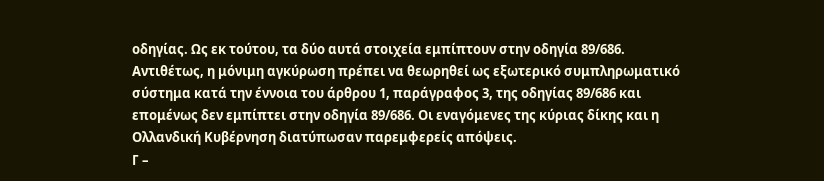οδηγίας. Ως εκ τούτου, τα δύο αυτά στοιχεία εμπίπτουν στην οδηγία 89/686. Αντιθέτως, η μόνιμη αγκύρωση πρέπει να θεωρηθεί ως εξωτερικό συμπληρωματικό σύστημα κατά την έννοια του άρθρου 1, παράγραφος 3, της οδηγίας 89/686 και επομένως δεν εμπίπτει στην οδηγία 89/686. Οι εναγόμενες της κύριας δίκης και η Ολλανδική Κυβέρνηση διατύπωσαν παρεμφερείς απόψεις.
Γ –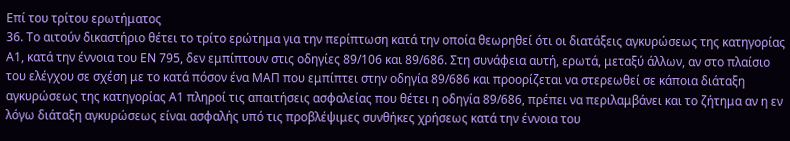Επί του τρίτου ερωτήματος
36. Το αιτούν δικαστήριο θέτει το τρίτο ερώτημα για την περίπτωση κατά την οποία θεωρηθεί ότι οι διατάξεις αγκυρώσεως της κατηγορίας Α1, κατά την έννοια του ΕΝ 795, δεν εμπίπτουν στις οδηγίες 89/106 και 89/686. Στη συνάφεια αυτή, ερωτά, μεταξύ άλλων, αν στο πλαίσιο του ελέγχου σε σχέση με το κατά πόσον ένα ΜΑΠ που εμπίπτει στην οδηγία 89/686 και προορίζεται να στερεωθεί σε κάποια διάταξη αγκυρώσεως της κατηγορίας Α1 πληροί τις απαιτήσεις ασφαλείας που θέτει η οδηγία 89/686, πρέπει να περιλαμβάνει και το ζήτημα αν η εν λόγω διάταξη αγκυρώσεως είναι ασφαλής υπό τις προβλέψιμες συνθήκες χρήσεως κατά την έννοια του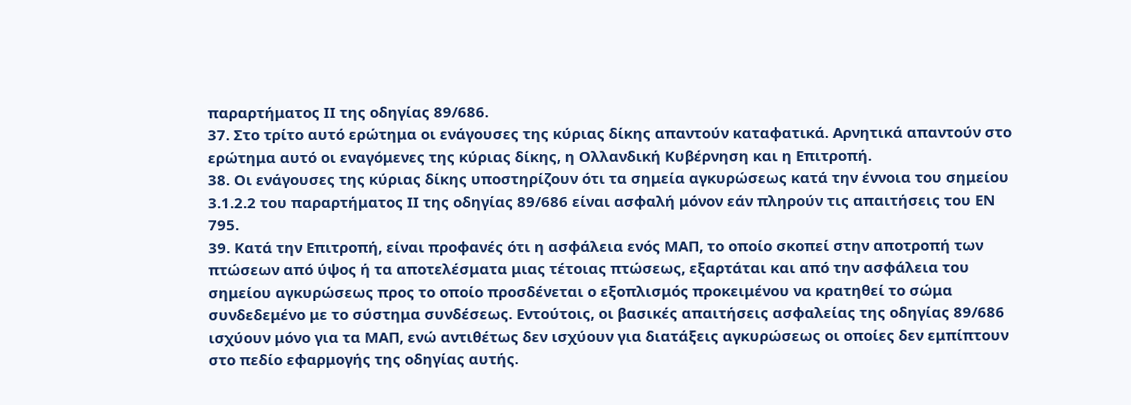παραρτήματος ΙΙ της οδηγίας 89/686.
37. Στο τρίτο αυτό ερώτημα οι ενάγουσες της κύριας δίκης απαντούν καταφατικά. Αρνητικά απαντούν στο ερώτημα αυτό οι εναγόμενες της κύριας δίκης, η Ολλανδική Κυβέρνηση και η Επιτροπή.
38. Οι ενάγουσες της κύριας δίκης υποστηρίζουν ότι τα σημεία αγκυρώσεως κατά την έννοια του σημείου 3.1.2.2 του παραρτήματος ΙΙ της οδηγίας 89/686 είναι ασφαλή μόνον εάν πληρούν τις απαιτήσεις του ΕΝ 795.
39. Κατά την Επιτροπή, είναι προφανές ότι η ασφάλεια ενός ΜΑΠ, το οποίο σκοπεί στην αποτροπή των πτώσεων από ύψος ή τα αποτελέσματα μιας τέτοιας πτώσεως, εξαρτάται και από την ασφάλεια του σημείου αγκυρώσεως προς το οποίο προσδένεται ο εξοπλισμός προκειμένου να κρατηθεί το σώμα συνδεδεμένο με το σύστημα συνδέσεως. Εντούτοις, οι βασικές απαιτήσεις ασφαλείας της οδηγίας 89/686 ισχύουν μόνο για τα ΜΑΠ, ενώ αντιθέτως δεν ισχύουν για διατάξεις αγκυρώσεως οι οποίες δεν εμπίπτουν στο πεδίο εφαρμογής της οδηγίας αυτής.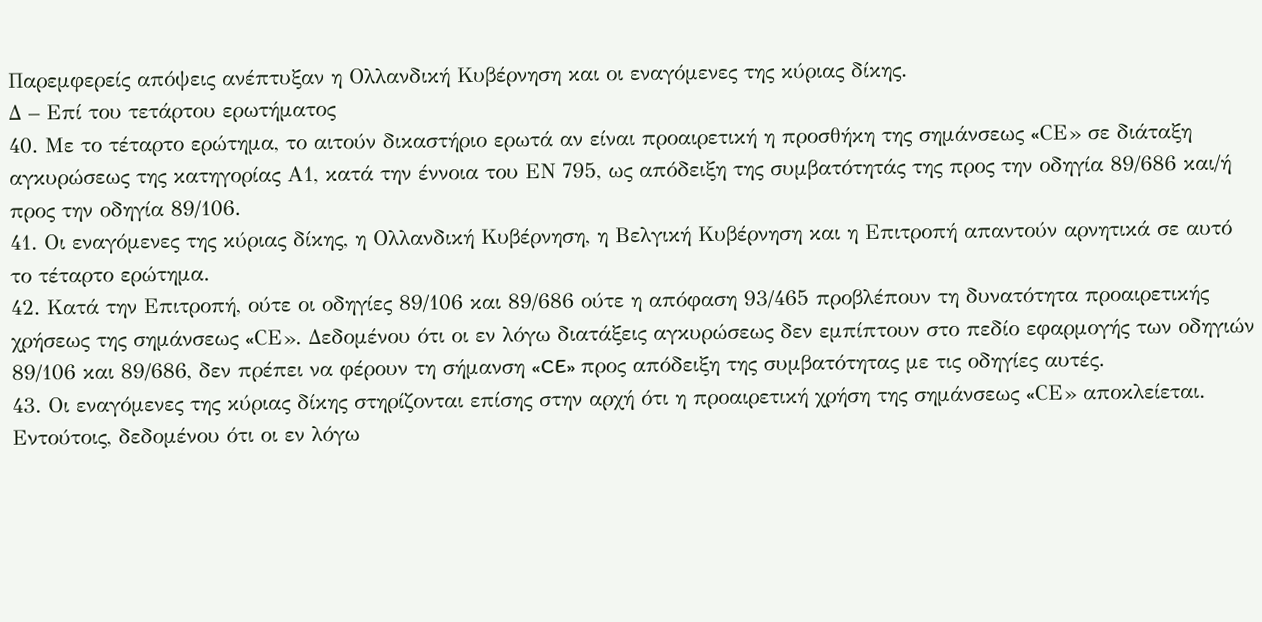Παρεμφερείς απόψεις ανέπτυξαν η Ολλανδική Κυβέρνηση και οι εναγόμενες της κύριας δίκης.
Δ – Επί του τετάρτου ερωτήματος
40. Με το τέταρτο ερώτημα, το αιτούν δικαστήριο ερωτά αν είναι προαιρετική η προσθήκη της σημάνσεως «CΕ» σε διάταξη αγκυρώσεως της κατηγορίας Α1, κατά την έννοια του ΕΝ 795, ως απόδειξη της συμβατότητάς της προς την οδηγία 89/686 και/ή προς την οδηγία 89/106.
41. Οι εναγόμενες της κύριας δίκης, η Ολλανδική Κυβέρνηση, η Βελγική Κυβέρνηση και η Επιτροπή απαντούν αρνητικά σε αυτό το τέταρτο ερώτημα.
42. Κατά την Επιτροπή, ούτε οι οδηγίες 89/106 και 89/686 ούτε η απόφαση 93/465 προβλέπουν τη δυνατότητα προαιρετικής χρήσεως της σημάνσεως «CΕ». Δεδομένου ότι οι εν λόγω διατάξεις αγκυρώσεως δεν εμπίπτουν στο πεδίο εφαρμογής των οδηγιών 89/106 και 89/686, δεν πρέπει να φέρουν τη σήμανση «CE» προς απόδειξη της συμβατότητας με τις οδηγίες αυτές.
43. Οι εναγόμενες της κύριας δίκης στηρίζονται επίσης στην αρχή ότι η προαιρετική χρήση της σημάνσεως «CΕ» αποκλείεται. Εντούτοις, δεδομένου ότι οι εν λόγω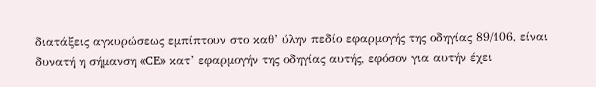διατάξεις αγκυρώσεως εμπίπτουν στο καθ’ ύλην πεδίο εφαρμογής της οδηγίας 89/106, είναι δυνατή η σήμανση «CE» κατ’ εφαρμογήν της οδηγίας αυτής, εφόσον για αυτήν έχει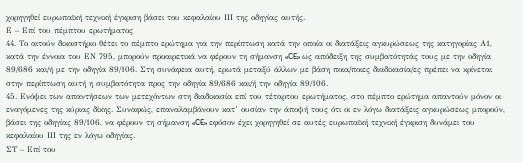χορηγηθεί ευρωπαϊκή τεχνική έγκριση βάσει του κεφαλαίου ΙΙΙ της οδηγίας αυτής.
Ε – Επί του πέμπτου ερωτήματος
44. Το αιτούν δικαστήριο θέτει το πέμπτο ερώτημα για την περίπτωση κατά την οποία οι διατάξεις αγκυρώσεως της κατηγορίας Α1, κατά την έννοια του ΕΝ 795, μπορούν προαιρετικά να φέρουν τη σήμανση «CE» ως απόδειξη της συμβατότητάς τους με την οδηγία 89/686 και/ή με την οδηγία 89/106. Στη συνάφεια αυτή, ερωτά μεταξύ άλλων με βάση ποια/ποιες διαδικασία/ες πρέπει να κρίνεται στην περίπτωση αυτή η συμβατότητα προς την οδηγία 89/686 και/ή την οδηγία 89/106.
45. Ενόψει των απαντήσεων των μετεχόντων στη διαδικασία επί του τέταρτου ερωτήματος, στο πέμπτο ερώτημα απαντούν μόνον οι εναγόμενες της κύριας δίκης. Συναφώς, επαναλαμβάνουν κατ’ ουσίαν την άποψή τους ότι οι εν λόγω διατάξεις αγκυρώσεως μπορούν, βάσει της οδηγίας 89/106, να φέρουν τη σήμανση «CE» εφόσον έχει χορηγηθεί σε αυτές ευρωπαϊκή τεχνική έγκριση δυνάμει του κεφαλαίου ΙΙΙ της εν λόγω οδηγίας.
ΣΤ – Επί του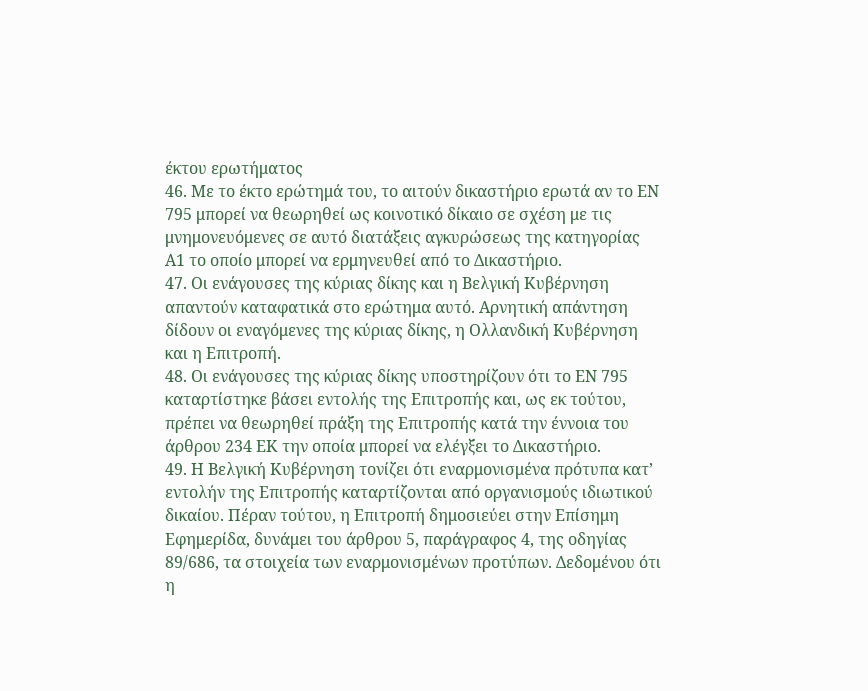έκτου ερωτήματος
46. Με το έκτο ερώτημά του, το αιτούν δικαστήριο ερωτά αν το ΕΝ 795 μπορεί να θεωρηθεί ως κοινοτικό δίκαιο σε σχέση με τις μνημονευόμενες σε αυτό διατάξεις αγκυρώσεως της κατηγορίας Α1 το οποίο μπορεί να ερμηνευθεί από το Δικαστήριο.
47. Οι ενάγουσες της κύριας δίκης και η Βελγική Κυβέρνηση απαντούν καταφατικά στο ερώτημα αυτό. Αρνητική απάντηση δίδουν οι εναγόμενες της κύριας δίκης, η Ολλανδική Κυβέρνηση και η Επιτροπή.
48. Οι ενάγουσες της κύριας δίκης υποστηρίζουν ότι το ΕΝ 795 καταρτίστηκε βάσει εντολής της Επιτροπής και, ως εκ τούτου, πρέπει να θεωρηθεί πράξη της Επιτροπής κατά την έννοια του άρθρου 234 ΕΚ την οποία μπορεί να ελέγξει το Δικαστήριο.
49. Η Βελγική Κυβέρνηση τονίζει ότι εναρμονισμένα πρότυπα κατ’ εντολήν της Επιτροπής καταρτίζονται από οργανισμούς ιδιωτικού δικαίου. Πέραν τούτου, η Επιτροπή δημοσιεύει στην Επίσημη Εφημερίδα, δυνάμει του άρθρου 5, παράγραφος 4, της οδηγίας 89/686, τα στοιχεία των εναρμονισμένων προτύπων. Δεδομένου ότι η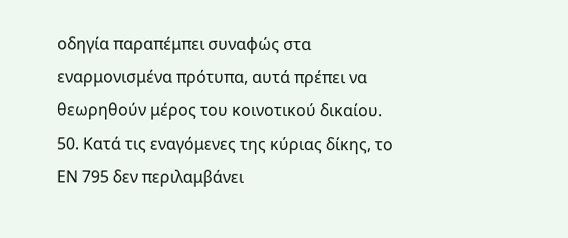οδηγία παραπέμπει συναφώς στα εναρμονισμένα πρότυπα, αυτά πρέπει να θεωρηθούν μέρος του κοινοτικού δικαίου.
50. Κατά τις εναγόμενες της κύριας δίκης, το ΕΝ 795 δεν περιλαμβάνει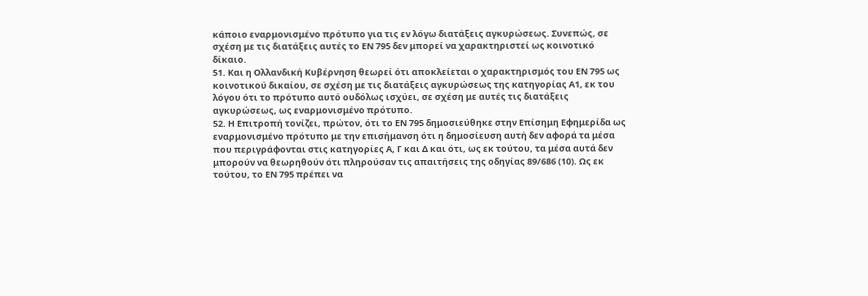κάποιο εναρμονισμένο πρότυπο για τις εν λόγω διατάξεις αγκυρώσεως. Συνεπώς, σε σχέση με τις διατάξεις αυτές το ΕΝ 795 δεν μπορεί να χαρακτηριστεί ως κοινοτικό δίκαιο.
51. Και η Ολλανδική Κυβέρνηση θεωρεί ότι αποκλείεται ο χαρακτηρισμός του ΕΝ 795 ως κοινοτικού δικαίου, σε σχέση με τις διατάξεις αγκυρώσεως της κατηγορίας Α1, εκ του λόγου ότι το πρότυπο αυτό ουδόλως ισχύει, σε σχέση με αυτές τις διατάξεις αγκυρώσεως, ως εναρμονισμένο πρότυπο.
52. Η Επιτροπή τονίζει, πρώτον, ότι το ΕΝ 795 δημοσιεύθηκε στην Επίσημη Εφημερίδα ως εναρμονισμένο πρότυπο με την επισήμανση ότι η δημοσίευση αυτή δεν αφορά τα μέσα που περιγράφονται στις κατηγορίες Α, Γ και Δ και ότι, ως εκ τούτου, τα μέσα αυτά δεν μπορούν να θεωρηθούν ότι πληρούσαν τις απαιτήσεις της οδηγίας 89/686 (10). Ως εκ τούτου, το ΕΝ 795 πρέπει να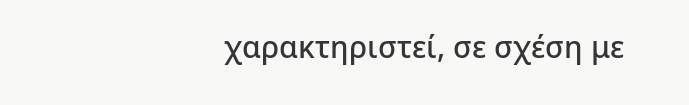χαρακτηριστεί, σε σχέση με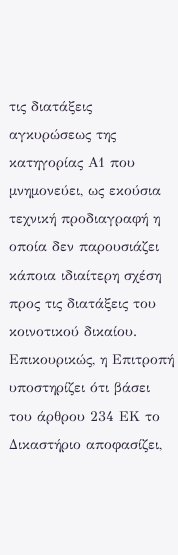τις διατάξεις αγκυρώσεως της κατηγορίας Α1 που μνημονεύει, ως εκούσια τεχνική προδιαγραφή η οποία δεν παρουσιάζει κάποια ιδιαίτερη σχέση προς τις διατάξεις του κοινοτικού δικαίου. Επικουρικώς, η Επιτροπή υποστηρίζει ότι βάσει του άρθρου 234 ΕΚ το Δικαστήριο αποφασίζει,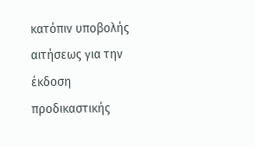κατόπιν υποβολής αιτήσεως για την έκδοση προδικαστικής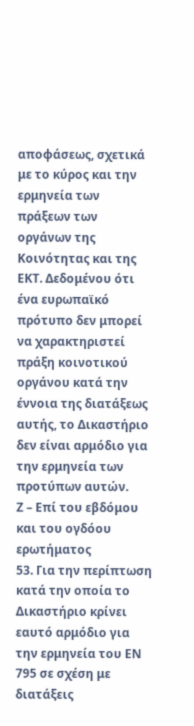αποφάσεως, σχετικά με το κύρος και την ερμηνεία των πράξεων των οργάνων της Κοινότητας και της ΕΚΤ. Δεδομένου ότι ένα ευρωπαϊκό πρότυπο δεν μπορεί να χαρακτηριστεί πράξη κοινοτικού οργάνου κατά την έννοια της διατάξεως αυτής, το Δικαστήριο δεν είναι αρμόδιο για την ερμηνεία των προτύπων αυτών.
Ζ – Επί του εβδόμου και του ογδόου ερωτήματος
53. Για την περίπτωση κατά την οποία το Δικαστήριο κρίνει εαυτό αρμόδιο για την ερμηνεία του ΕΝ 795 σε σχέση με διατάξεις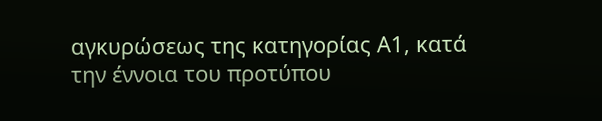αγκυρώσεως της κατηγορίας Α1, κατά την έννοια του προτύπου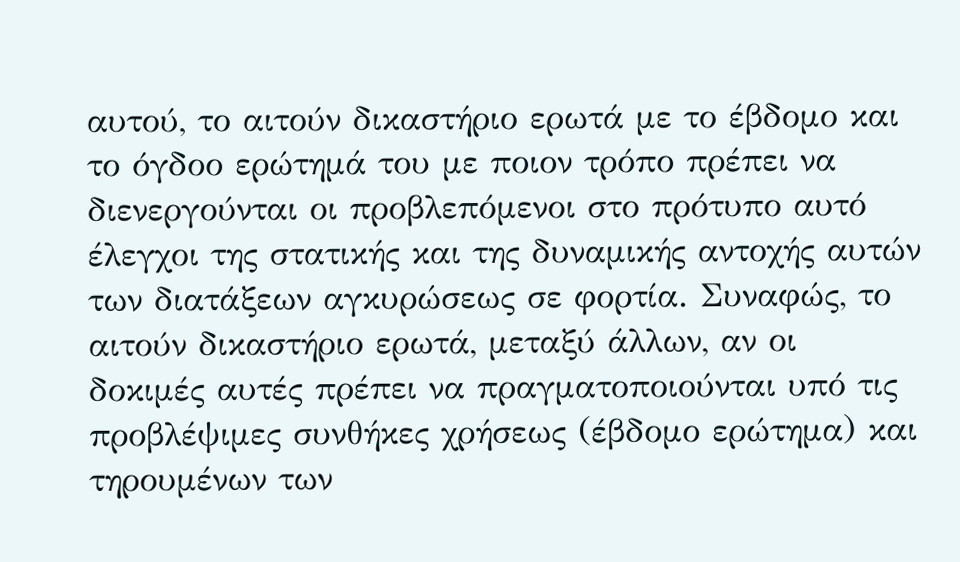αυτού, το αιτούν δικαστήριο ερωτά με το έβδομο και το όγδοο ερώτημά του με ποιον τρόπο πρέπει να διενεργούνται οι προβλεπόμενοι στο πρότυπο αυτό έλεγχοι της στατικής και της δυναμικής αντοχής αυτών των διατάξεων αγκυρώσεως σε φορτία. Συναφώς, το αιτούν δικαστήριο ερωτά, μεταξύ άλλων, αν οι δοκιμές αυτές πρέπει να πραγματοποιούνται υπό τις προβλέψιμες συνθήκες χρήσεως (έβδομο ερώτημα) και τηρουμένων των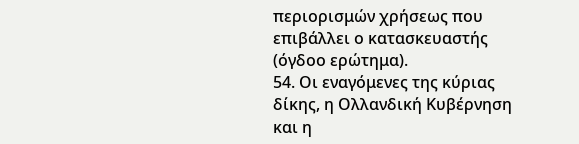περιορισμών χρήσεως που επιβάλλει ο κατασκευαστής (όγδοο ερώτημα).
54. Οι εναγόμενες της κύριας δίκης, η Ολλανδική Κυβέρνηση και η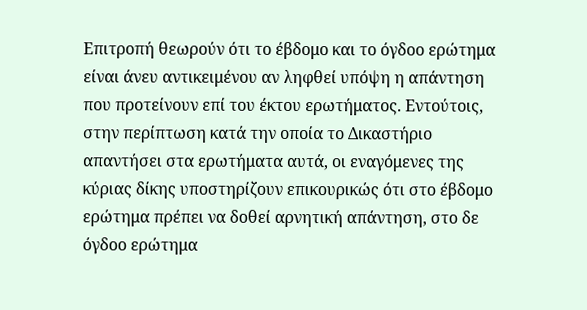Επιτροπή θεωρούν ότι το έβδομο και το όγδοο ερώτημα είναι άνευ αντικειμένου αν ληφθεί υπόψη η απάντηση που προτείνουν επί του έκτου ερωτήματος. Εντούτοις, στην περίπτωση κατά την οποία το Δικαστήριο απαντήσει στα ερωτήματα αυτά, οι εναγόμενες της κύριας δίκης υποστηρίζουν επικουρικώς ότι στο έβδομο ερώτημα πρέπει να δοθεί αρνητική απάντηση, στο δε όγδοο ερώτημα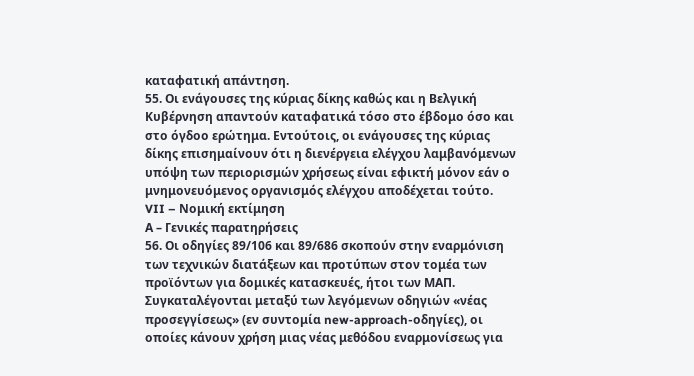καταφατική απάντηση.
55. Οι ενάγουσες της κύριας δίκης καθώς και η Βελγική Κυβέρνηση απαντούν καταφατικά τόσο στο έβδομο όσο και στο όγδοο ερώτημα. Εντούτοις, οι ενάγουσες της κύριας δίκης επισημαίνουν ότι η διενέργεια ελέγχου λαμβανόμενων υπόψη των περιορισμών χρήσεως είναι εφικτή μόνον εάν ο μνημονευόμενος οργανισμός ελέγχου αποδέχεται τούτο.
VII – Νομική εκτίμηση
Α – Γενικές παρατηρήσεις
56. Οι οδηγίες 89/106 και 89/686 σκοπούν στην εναρμόνιση των τεχνικών διατάξεων και προτύπων στον τομέα των προϊόντων για δομικές κατασκευές, ήτοι των ΜΑΠ. Συγκαταλέγονται μεταξύ των λεγόμενων οδηγιών «νέας προσεγγίσεως» (εν συντομία new-approach-οδηγίες), οι οποίες κάνουν χρήση μιας νέας μεθόδου εναρμονίσεως για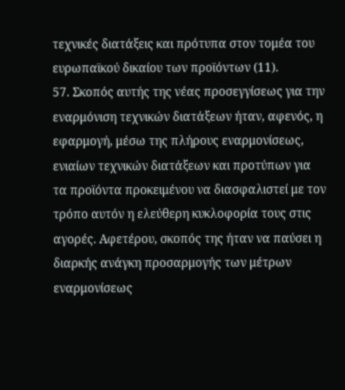τεχνικές διατάξεις και πρότυπα στον τομέα του ευρωπαϊκού δικαίου των προϊόντων (11).
57. Σκοπός αυτής της νέας προσεγγίσεως για την εναρμόνιση τεχνικών διατάξεων ήταν, αφενός, η εφαρμογή, μέσω της πλήρους εναρμονίσεως, ενιαίων τεχνικών διατάξεων και προτύπων για τα προϊόντα προκειμένου να διασφαλιστεί με τον τρόπο αυτόν η ελεύθερη κυκλοφορία τους στις αγορές. Αφετέρου, σκοπός της ήταν να παύσει η διαρκής ανάγκη προσαρμογής των μέτρων εναρμονίσεως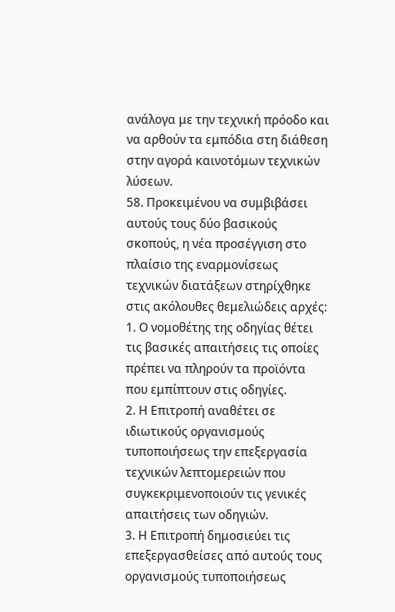ανάλογα με την τεχνική πρόοδο και να αρθούν τα εμπόδια στη διάθεση στην αγορά καινοτόμων τεχνικών λύσεων.
58. Προκειμένου να συμβιβάσει αυτούς τους δύο βασικούς σκοπούς, η νέα προσέγγιση στο πλαίσιο της εναρμονίσεως τεχνικών διατάξεων στηρίχθηκε στις ακόλουθες θεμελιώδεις αρχές:
1. Ο νομοθέτης της οδηγίας θέτει τις βασικές απαιτήσεις τις οποίες πρέπει να πληρούν τα προϊόντα που εμπίπτουν στις οδηγίες.
2. Η Επιτροπή αναθέτει σε ιδιωτικούς οργανισμούς τυποποιήσεως την επεξεργασία τεχνικών λεπτομερειών που συγκεκριμενοποιούν τις γενικές απαιτήσεις των οδηγιών.
3. Η Επιτροπή δημοσιεύει τις επεξεργασθείσες από αυτούς τους οργανισμούς τυποποιήσεως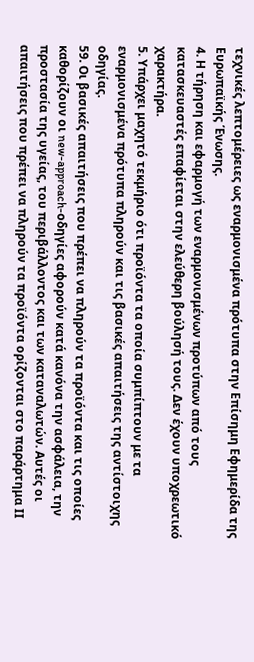τεχνικές λεπτομέρειες ως εναρμονισμένα πρότυπα στην Επίσημη Εφημερίδα της Ευρωπαϊκής Ένωσης.
4. Η τήρηση και εφαρμογή των εναρμονισμένων προτύπων από τους κατασκευαστές επαφίεται στην ελεύθερη βούλησή τους. Δεν έχουν υποχρεωτικό χαρακτήρα.
5. Υπάρχει μαχητό τεκμήριο ότι προϊόντα τα οποία συμπίπτουν με τα εναρμονισμένα πρότυπα πληρούν και τις βασικές απαιτήσεις της αντίστοιχης οδηγίας.
59. Οι βασικές απαιτήσεις που πρέπει να πληρούν τα προϊόντα και τις οποίες καθορίζουν οι new-approach-οδηγίες αφορούν κατά κανόνα την ασφάλεια, την προστασία της υγείας, του περιβάλλοντος και των καταναλωτών. Αυτές οι απαιτήσεις που πρέπει να πληρούν τα προϊόντα ορίζονται στο παράρτημα ΙΙ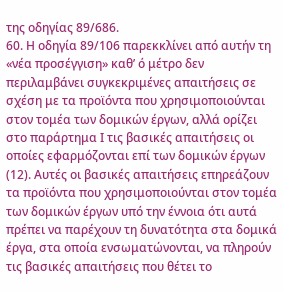της οδηγίας 89/686.
60. Η οδηγία 89/106 παρεκκλίνει από αυτήν τη «νέα προσέγγιση» καθ’ ό μέτρο δεν περιλαμβάνει συγκεκριμένες απαιτήσεις σε σχέση με τα προϊόντα που χρησιμοποιούνται στον τομέα των δομικών έργων, αλλά ορίζει στο παράρτημα Ι τις βασικές απαιτήσεις οι οποίες εφαρμόζονται επί των δομικών έργων (12). Αυτές οι βασικές απαιτήσεις επηρεάζουν τα προϊόντα που χρησιμοποιούνται στον τομέα των δομικών έργων υπό την έννοια ότι αυτά πρέπει να παρέχουν τη δυνατότητα στα δομικά έργα, στα οποία ενσωματώνονται, να πληρούν τις βασικές απαιτήσεις που θέτει το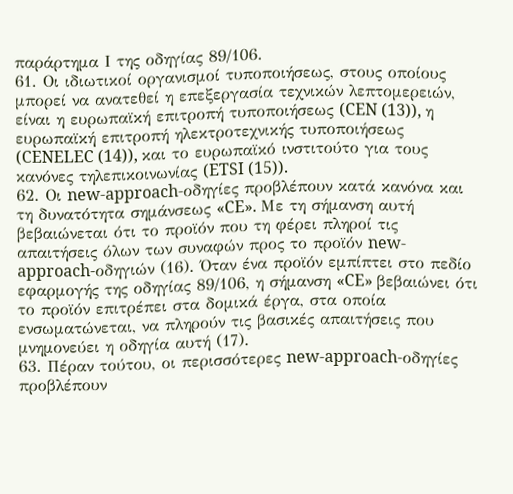παράρτημα Ι της οδηγίας 89/106.
61. Οι ιδιωτικοί οργανισμοί τυποποιήσεως, στους οποίους μπορεί να ανατεθεί η επεξεργασία τεχνικών λεπτομερειών, είναι η ευρωπαϊκή επιτροπή τυποποιήσεως (CEN (13)), η ευρωπαϊκή επιτροπή ηλεκτροτεχνικής τυποποιήσεως (CENELEC (14)), και το ευρωπαϊκό ινστιτούτο για τους κανόνες τηλεπικοινωνίας (ETSI (15)).
62. Οι new-approach-οδηγίες προβλέπουν κατά κανόνα και τη δυνατότητα σημάνσεως «CE». Με τη σήμανση αυτή βεβαιώνεται ότι το προϊόν που τη φέρει πληροί τις απαιτήσεις όλων των συναφών προς το προϊόν new-approach-οδηγιών (16). Όταν ένα προϊόν εμπίπτει στο πεδίο εφαρμογής της οδηγίας 89/106, η σήμανση «CE» βεβαιώνει ότι το προϊόν επιτρέπει στα δομικά έργα, στα οποία ενσωματώνεται, να πληρούν τις βασικές απαιτήσεις που μνημονεύει η οδηγία αυτή (17).
63. Πέραν τούτου, οι περισσότερες new-approach-οδηγίες προβλέπουν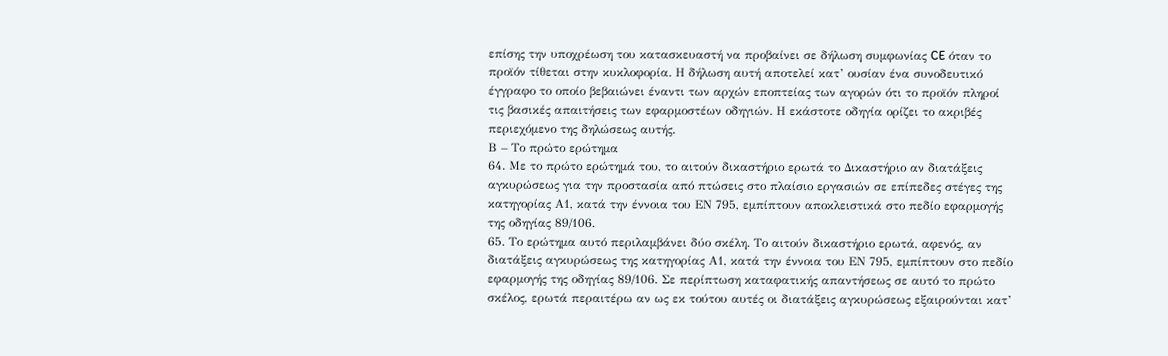επίσης την υποχρέωση του κατασκευαστή να προβαίνει σε δήλωση συμφωνίας CE όταν το προϊόν τίθεται στην κυκλοφορία. Η δήλωση αυτή αποτελεί κατ’ ουσίαν ένα συνοδευτικό έγγραφο το οποίο βεβαιώνει έναντι των αρχών εποπτείας των αγορών ότι το προϊόν πληροί τις βασικές απαιτήσεις των εφαρμοστέων οδηγιών. Η εκάστοτε οδηγία ορίζει το ακριβές περιεχόμενο της δηλώσεως αυτής.
Β – Το πρώτο ερώτημα
64. Με το πρώτο ερώτημά του, το αιτούν δικαστήριο ερωτά το Δικαστήριο αν διατάξεις αγκυρώσεως για την προστασία από πτώσεις στο πλαίσιο εργασιών σε επίπεδες στέγες της κατηγορίας Α1, κατά την έννοια του ΕΝ 795, εμπίπτουν αποκλειστικά στο πεδίο εφαρμογής της οδηγίας 89/106.
65. Το ερώτημα αυτό περιλαμβάνει δύο σκέλη. Το αιτούν δικαστήριο ερωτά, αφενός, αν διατάξεις αγκυρώσεως της κατηγορίας Α1, κατά την έννοια του ΕΝ 795, εμπίπτουν στο πεδίο εφαρμογής της οδηγίας 89/106. Σε περίπτωση καταφατικής απαντήσεως σε αυτό το πρώτο σκέλος, ερωτά περαιτέρω αν ως εκ τούτου αυτές οι διατάξεις αγκυρώσεως εξαιρούνται κατ’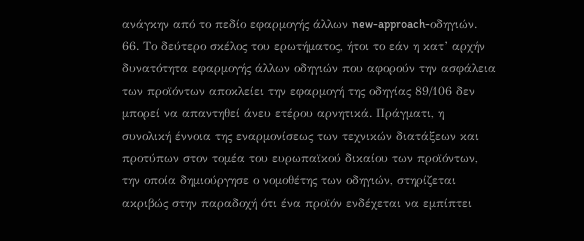ανάγκην από το πεδίο εφαρμογής άλλων new-approach-οδηγιών.
66. Το δεύτερο σκέλος του ερωτήματος, ήτοι το εάν η κατ’ αρχήν δυνατότητα εφαρμογής άλλων οδηγιών που αφορούν την ασφάλεια των προϊόντων αποκλείει την εφαρμογή της οδηγίας 89/106 δεν μπορεί να απαντηθεί άνευ ετέρου αρνητικά. Πράγματι, η συνολική έννοια της εναρμονίσεως των τεχνικών διατάξεων και προτύπων στον τομέα του ευρωπαϊκού δικαίου των προϊόντων, την οποία δημιούργησε ο νομοθέτης των οδηγιών, στηρίζεται ακριβώς στην παραδοχή ότι ένα προϊόν ενδέχεται να εμπίπτει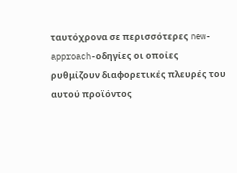ταυτόχρονα σε περισσότερες new-approach-οδηγίες οι οποίες ρυθμίζουν διαφορετικές πλευρές του αυτού προϊόντος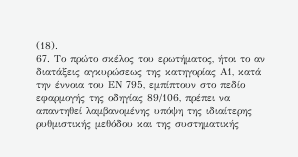(18).
67. Το πρώτο σκέλος του ερωτήματος, ήτοι το αν διατάξεις αγκυρώσεως της κατηγορίας Α1, κατά την έννοια του ΕΝ 795, εμπίπτουν στο πεδίο εφαρμογής της οδηγίας 89/106, πρέπει να απαντηθεί λαμβανομένης υπόψη της ιδιαίτερης ρυθμιστικής μεθόδου και της συστηματικής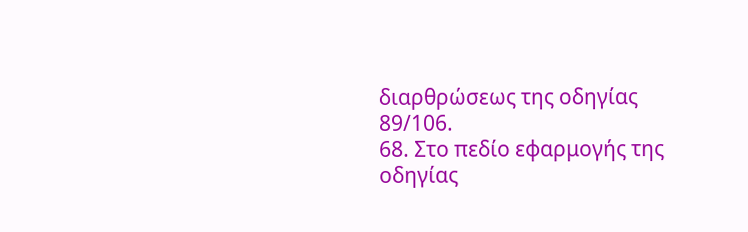διαρθρώσεως της οδηγίας 89/106.
68. Στο πεδίο εφαρμογής της οδηγίας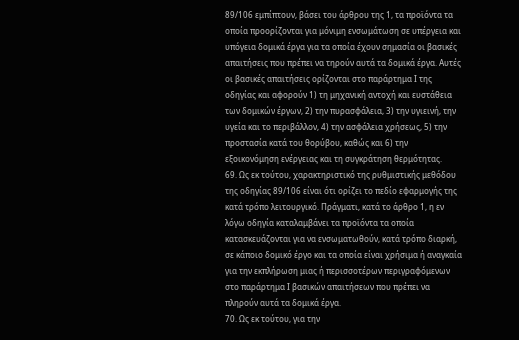89/106 εμπίπτουν, βάσει του άρθρου της 1, τα προϊόντα τα οποία προορίζονται για μόνιμη ενσωμάτωση σε υπέργεια και υπόγεια δομικά έργα για τα οποία έχουν σημασία οι βασικές απαιτήσεις που πρέπει να τηρούν αυτά τα δομικά έργα. Αυτές οι βασικές απαιτήσεις ορίζονται στο παράρτημα Ι της οδηγίας και αφορούν 1) τη μηχανική αντοχή και ευστάθεια των δομικών έργων, 2) την πυρασφάλεια, 3) την υγιεινή, την υγεία και το περιβάλλον, 4) την ασφάλεια χρήσεως, 5) την προστασία κατά του θορύβου, καθώς και 6) την εξοικονόμηση ενέργειας και τη συγκράτηση θερμότητας.
69. Ως εκ τούτου, χαρακτηριστικό της ρυθμιστικής μεθόδου της οδηγίας 89/106 είναι ότι ορίζει το πεδίο εφαρμογής της κατά τρόπο λειτουργικό. Πράγματι, κατά το άρθρο 1, η εν λόγω οδηγία καταλαμβάνει τα προϊόντα τα οποία κατασκευάζονται για να ενσωματωθούν, κατά τρόπο διαρκή, σε κάποιο δομικό έργο και τα οποία είναι χρήσιμα ή αναγκαία για την εκπλήρωση μιας ή περισσοτέρων περιγραφόμενων στο παράρτημα Ι βασικών απαιτήσεων που πρέπει να πληρούν αυτά τα δομικά έργα.
70. Ως εκ τούτου, για την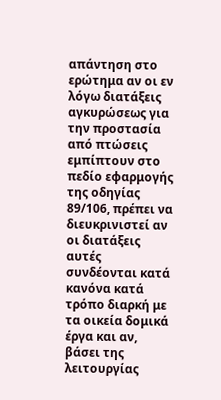απάντηση στο ερώτημα αν οι εν λόγω διατάξεις αγκυρώσεως για την προστασία από πτώσεις εμπίπτουν στο πεδίο εφαρμογής της οδηγίας 89/106, πρέπει να διευκρινιστεί αν οι διατάξεις αυτές συνδέονται κατά κανόνα κατά τρόπο διαρκή με τα οικεία δομικά έργα και αν, βάσει της λειτουργίας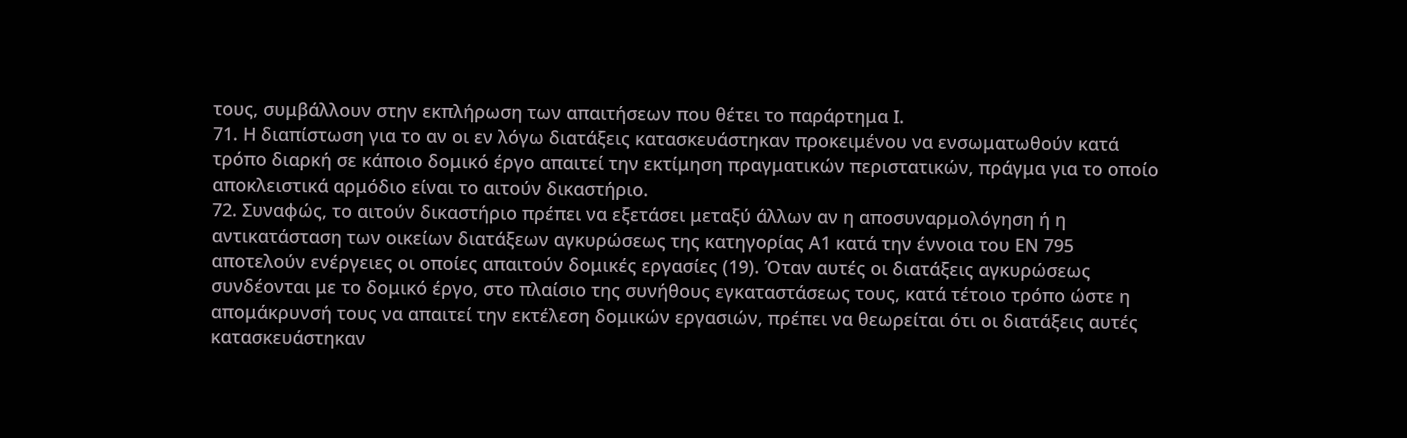τους, συμβάλλουν στην εκπλήρωση των απαιτήσεων που θέτει το παράρτημα Ι.
71. Η διαπίστωση για το αν οι εν λόγω διατάξεις κατασκευάστηκαν προκειμένου να ενσωματωθούν κατά τρόπο διαρκή σε κάποιο δομικό έργο απαιτεί την εκτίμηση πραγματικών περιστατικών, πράγμα για το οποίο αποκλειστικά αρμόδιο είναι το αιτούν δικαστήριο.
72. Συναφώς, το αιτούν δικαστήριο πρέπει να εξετάσει μεταξύ άλλων αν η αποσυναρμολόγηση ή η αντικατάσταση των οικείων διατάξεων αγκυρώσεως της κατηγορίας Α1 κατά την έννοια του ΕΝ 795 αποτελούν ενέργειες οι οποίες απαιτούν δομικές εργασίες (19). Όταν αυτές οι διατάξεις αγκυρώσεως συνδέονται με το δομικό έργο, στο πλαίσιο της συνήθους εγκαταστάσεως τους, κατά τέτοιο τρόπο ώστε η απομάκρυνσή τους να απαιτεί την εκτέλεση δομικών εργασιών, πρέπει να θεωρείται ότι οι διατάξεις αυτές κατασκευάστηκαν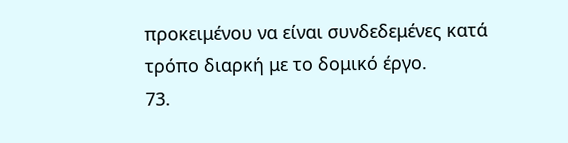προκειμένου να είναι συνδεδεμένες κατά τρόπο διαρκή με το δομικό έργο.
73.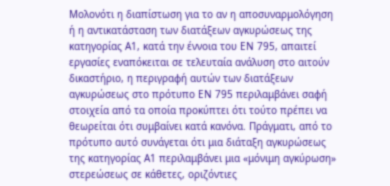Μολονότι η διαπίστωση για το αν η αποσυναρμολόγηση ή η αντικατάσταση των διατάξεων αγκυρώσεως της κατηγορίας Α1, κατά την έννοια του ΕΝ 795, απαιτεί εργασίες εναπόκειται σε τελευταία ανάλυση στο αιτούν δικαστήριο, η περιγραφή αυτών των διατάξεων αγκυρώσεως στο πρότυπο ΕΝ 795 περιλαμβάνει σαφή στοιχεία από τα οποία προκύπτει ότι τούτο πρέπει να θεωρείται ότι συμβαίνει κατά κανόνα. Πράγματι, από το πρότυπο αυτό συνάγεται ότι μια διάταξη αγκυρώσεως της κατηγορίας Α1 περιλαμβάνει μια «μόνιμη αγκύρωση» στερεώσεως σε κάθετες, οριζόντιες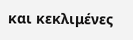και κεκλιμένες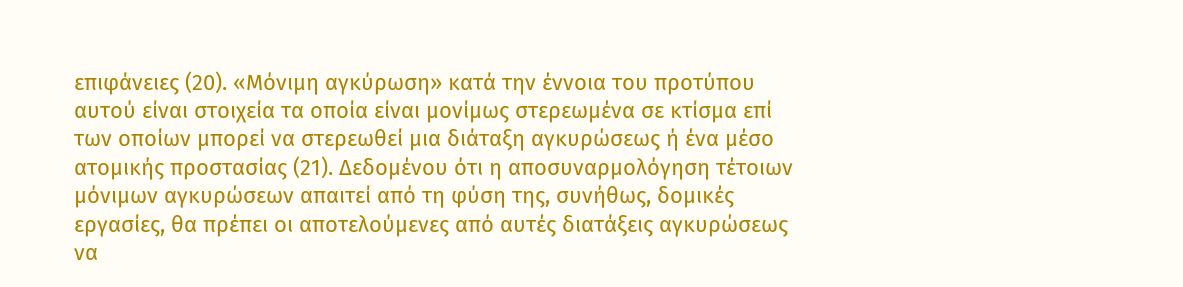επιφάνειες (20). «Μόνιμη αγκύρωση» κατά την έννοια του προτύπου αυτού είναι στοιχεία τα οποία είναι μονίμως στερεωμένα σε κτίσμα επί των οποίων μπορεί να στερεωθεί μια διάταξη αγκυρώσεως ή ένα μέσο ατομικής προστασίας (21). Δεδομένου ότι η αποσυναρμολόγηση τέτοιων μόνιμων αγκυρώσεων απαιτεί από τη φύση της, συνήθως, δομικές εργασίες, θα πρέπει οι αποτελούμενες από αυτές διατάξεις αγκυρώσεως να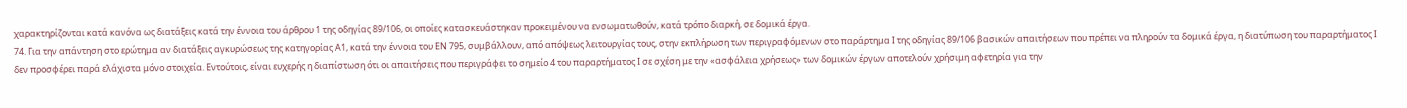χαρακτηρίζονται κατά κανόνα ως διατάξεις κατά την έννοια του άρθρου 1 της οδηγίας 89/106, οι οποίες κατασκευάστηκαν προκειμένου να ενσωματωθούν, κατά τρόπο διαρκή, σε δομικά έργα.
74. Για την απάντηση στο ερώτημα αν διατάξεις αγκυρώσεως της κατηγορίας Α1, κατά την έννοια του ΕΝ 795, συμβάλλουν, από απόψεως λειτουργίας τους, στην εκπλήρωση των περιγραφόμενων στο παράρτημα Ι της οδηγίας 89/106 βασικών απαιτήσεων που πρέπει να πληρούν τα δομικά έργα, η διατύπωση του παραρτήματος Ι δεν προσφέρει παρά ελάχιστα μόνο στοιχεία. Εντούτοις, είναι ευχερής η διαπίστωση ότι οι απαιτήσεις που περιγράφει το σημείο 4 του παραρτήματος Ι σε σχέση με την «ασφάλεια χρήσεως» των δομικών έργων αποτελούν χρήσιμη αφετηρία για την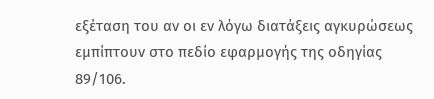εξέταση του αν οι εν λόγω διατάξεις αγκυρώσεως εμπίπτουν στο πεδίο εφαρμογής της οδηγίας 89/106.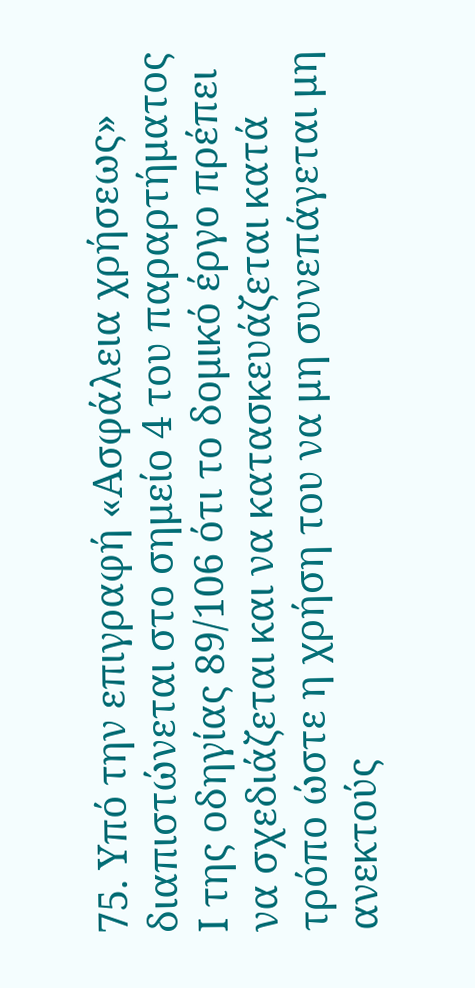75. Υπό την επιγραφή «Ασφάλεια χρήσεως» διαπιστώνεται στο σημείο 4 του παραρτήματος Ι της οδηγίας 89/106 ότι το δομικό έργο πρέπει να σχεδιάζεται και να κατασκευάζεται κατά τρόπο ώστε η χρήση του να μη συνεπάγεται μη ανεκτούς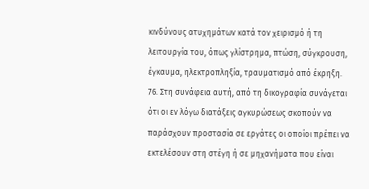κινδύνους ατυχημάτων κατά τον χειρισμό ή τη λειτουργία του, όπως γλίστρημα, πτώση, σύγκρουση, έγκαυμα, ηλεκτροπληξία, τραυματισμό από έκρηξη.
76. Στη συνάφεια αυτή, από τη δικογραφία συνάγεται ότι οι εν λόγω διατάξεις αγκυρώσεως σκοπούν να παράσχουν προστασία σε εργάτες οι οποίοι πρέπει να εκτελέσουν στη στέγη ή σε μηχανήματα που είναι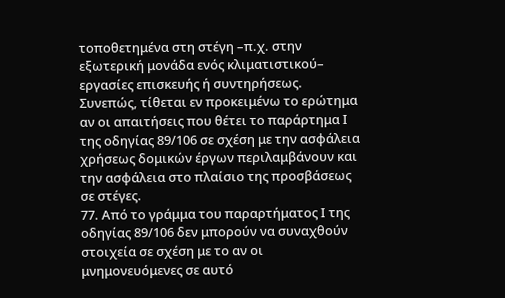τοποθετημένα στη στέγη –π.χ. στην εξωτερική μονάδα ενός κλιματιστικού– εργασίες επισκευής ή συντηρήσεως. Συνεπώς, τίθεται εν προκειμένω το ερώτημα αν οι απαιτήσεις που θέτει το παράρτημα Ι της οδηγίας 89/106 σε σχέση με την ασφάλεια χρήσεως δομικών έργων περιλαμβάνουν και την ασφάλεια στο πλαίσιο της προσβάσεως σε στέγες.
77. Από το γράμμα του παραρτήματος Ι της οδηγίας 89/106 δεν μπορούν να συναχθούν στοιχεία σε σχέση με το αν οι μνημονευόμενες σε αυτό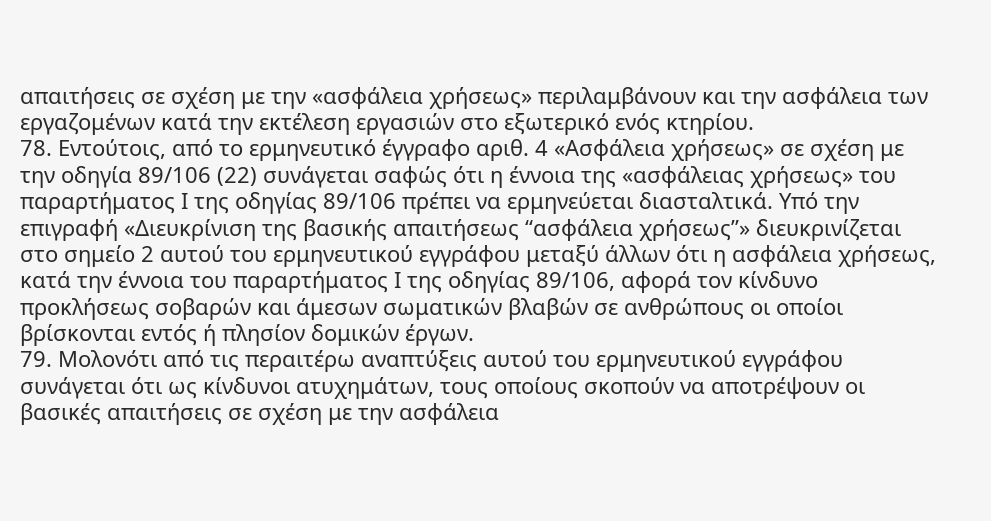απαιτήσεις σε σχέση με την «ασφάλεια χρήσεως» περιλαμβάνουν και την ασφάλεια των εργαζομένων κατά την εκτέλεση εργασιών στο εξωτερικό ενός κτηρίου.
78. Εντούτοις, από το ερμηνευτικό έγγραφο αριθ. 4 «Ασφάλεια χρήσεως» σε σχέση με την οδηγία 89/106 (22) συνάγεται σαφώς ότι η έννοια της «ασφάλειας χρήσεως» του παραρτήματος Ι της οδηγίας 89/106 πρέπει να ερμηνεύεται διασταλτικά. Υπό την επιγραφή «Διευκρίνιση της βασικής απαιτήσεως “ασφάλεια χρήσεως”» διευκρινίζεται στο σημείο 2 αυτού του ερμηνευτικού εγγράφου μεταξύ άλλων ότι η ασφάλεια χρήσεως, κατά την έννοια του παραρτήματος Ι της οδηγίας 89/106, αφορά τον κίνδυνο προκλήσεως σοβαρών και άμεσων σωματικών βλαβών σε ανθρώπους οι οποίοι βρίσκονται εντός ή πλησίον δομικών έργων.
79. Μολονότι από τις περαιτέρω αναπτύξεις αυτού του ερμηνευτικού εγγράφου συνάγεται ότι ως κίνδυνοι ατυχημάτων, τους οποίους σκοπούν να αποτρέψουν οι βασικές απαιτήσεις σε σχέση με την ασφάλεια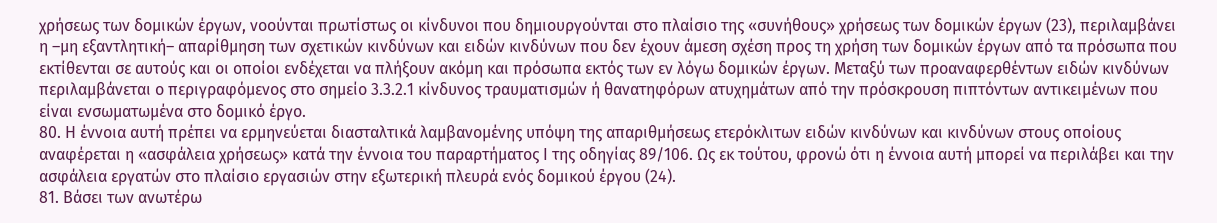χρήσεως των δομικών έργων, νοούνται πρωτίστως οι κίνδυνοι που δημιουργούνται στο πλαίσιο της «συνήθους» χρήσεως των δομικών έργων (23), περιλαμβάνει η –μη εξαντλητική– απαρίθμηση των σχετικών κινδύνων και ειδών κινδύνων που δεν έχουν άμεση σχέση προς τη χρήση των δομικών έργων από τα πρόσωπα που εκτίθενται σε αυτούς και οι οποίοι ενδέχεται να πλήξουν ακόμη και πρόσωπα εκτός των εν λόγω δομικών έργων. Μεταξύ των προαναφερθέντων ειδών κινδύνων περιλαμβάνεται ο περιγραφόμενος στο σημείο 3.3.2.1 κίνδυνος τραυματισμών ή θανατηφόρων ατυχημάτων από την πρόσκρουση πιπτόντων αντικειμένων που είναι ενσωματωμένα στο δομικό έργο.
80. Η έννοια αυτή πρέπει να ερμηνεύεται διασταλτικά λαμβανομένης υπόψη της απαριθμήσεως ετερόκλιτων ειδών κινδύνων και κινδύνων στους οποίους αναφέρεται η «ασφάλεια χρήσεως» κατά την έννοια του παραρτήματος Ι της οδηγίας 89/106. Ως εκ τούτου, φρονώ ότι η έννοια αυτή μπορεί να περιλάβει και την ασφάλεια εργατών στο πλαίσιο εργασιών στην εξωτερική πλευρά ενός δομικού έργου (24).
81. Βάσει των ανωτέρω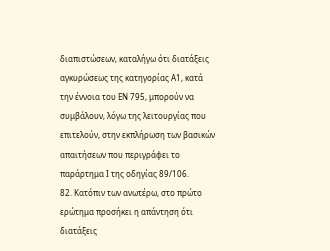διαπιστώσεων, καταλήγω ότι διατάξεις αγκυρώσεως της κατηγορίας Α1, κατά την έννοια του ΕΝ 795, μπορούν να συμβάλουν, λόγω της λειτουργίας που επιτελούν, στην εκπλήρωση των βασικών απαιτήσεων που περιγράφει το παράρτημα Ι της οδηγίας 89/106.
82. Κατόπιν των ανωτέρω, στο πρώτο ερώτημα προσήκει η απάντηση ότι διατάξεις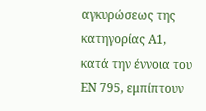αγκυρώσεως της κατηγορίας Α1, κατά την έννοια του ΕΝ 795, εμπίπτουν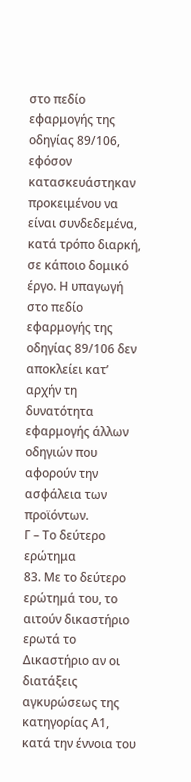στο πεδίο εφαρμογής της οδηγίας 89/106, εφόσον κατασκευάστηκαν προκειμένου να είναι συνδεδεμένα, κατά τρόπο διαρκή, σε κάποιο δομικό έργο. Η υπαγωγή στο πεδίο εφαρμογής της οδηγίας 89/106 δεν αποκλείει κατ’ αρχήν τη δυνατότητα εφαρμογής άλλων οδηγιών που αφορούν την ασφάλεια των προϊόντων.
Γ – Το δεύτερο ερώτημα
83. Με το δεύτερο ερώτημά του, το αιτούν δικαστήριο ερωτά το Δικαστήριο αν οι διατάξεις αγκυρώσεως της κατηγορίας Α1, κατά την έννοια του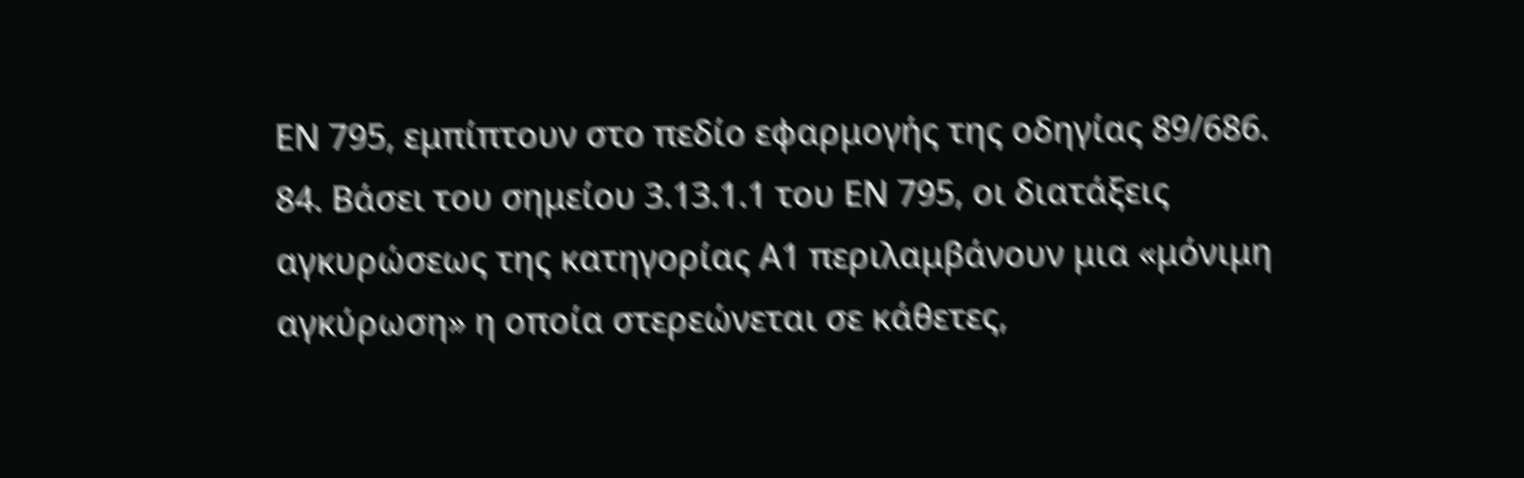ΕΝ 795, εμπίπτουν στο πεδίο εφαρμογής της οδηγίας 89/686.
84. Βάσει του σημείου 3.13.1.1 του ΕΝ 795, οι διατάξεις αγκυρώσεως της κατηγορίας Α1 περιλαμβάνουν μια «μόνιμη αγκύρωση» η οποία στερεώνεται σε κάθετες,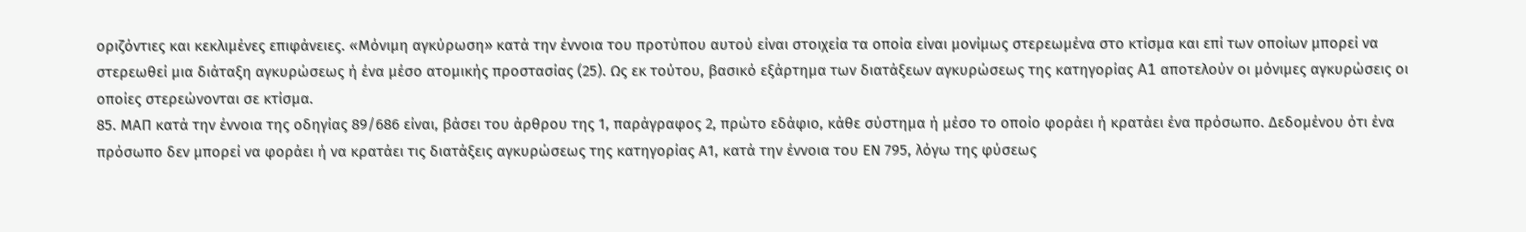οριζόντιες και κεκλιμένες επιφάνειες. «Μόνιμη αγκύρωση» κατά την έννοια του προτύπου αυτού είναι στοιχεία τα οποία είναι μονίμως στερεωμένα στο κτίσμα και επί των οποίων μπορεί να στερεωθεί μια διάταξη αγκυρώσεως ή ένα μέσο ατομικής προστασίας (25). Ως εκ τούτου, βασικό εξάρτημα των διατάξεων αγκυρώσεως της κατηγορίας A1 αποτελούν οι μόνιμες αγκυρώσεις οι οποίες στερεώνονται σε κτίσμα.
85. ΜΑΠ κατά την έννοια της οδηγίας 89/686 είναι, βάσει του άρθρου της 1, παράγραφος 2, πρώτο εδάφιο, κάθε σύστημα ή μέσο το οποίο φοράει ή κρατάει ένα πρόσωπο. Δεδομένου ότι ένα πρόσωπο δεν μπορεί να φοράει ή να κρατάει τις διατάξεις αγκυρώσεως της κατηγορίας Α1, κατά την έννοια του ΕΝ 795, λόγω της φύσεως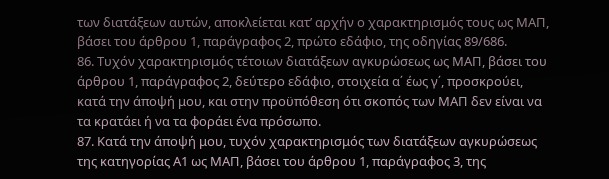των διατάξεων αυτών, αποκλείεται κατ’ αρχήν ο χαρακτηρισμός τους ως ΜΑΠ, βάσει του άρθρου 1, παράγραφος 2, πρώτο εδάφιο, της οδηγίας 89/686.
86. Τυχόν χαρακτηρισμός τέτοιων διατάξεων αγκυρώσεως ως ΜΑΠ, βάσει του άρθρου 1, παράγραφος 2, δεύτερο εδάφιο, στοιχεία α΄ έως γ΄, προσκρούει, κατά την άποψή μου, και στην προϋπόθεση ότι σκοπός των ΜΑΠ δεν είναι να τα κρατάει ή να τα φοράει ένα πρόσωπο.
87. Κατά την άποψή μου, τυχόν χαρακτηρισμός των διατάξεων αγκυρώσεως της κατηγορίας Α1 ως ΜΑΠ, βάσει του άρθρου 1, παράγραφος 3, της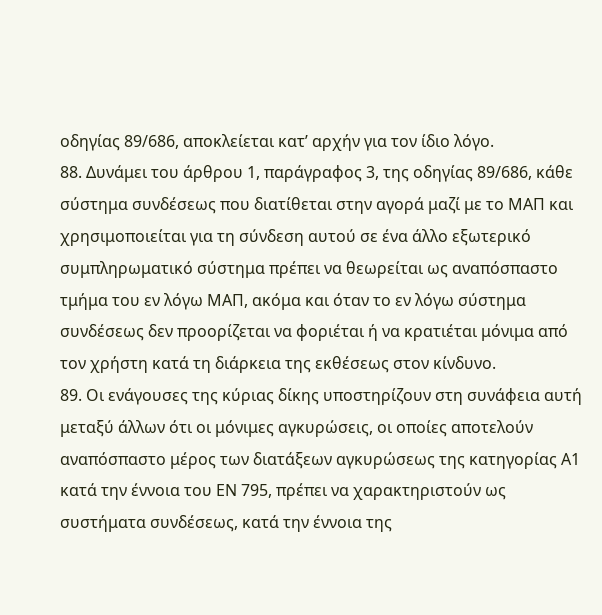οδηγίας 89/686, αποκλείεται κατ’ αρχήν για τον ίδιο λόγο.
88. Δυνάμει του άρθρου 1, παράγραφος 3, της οδηγίας 89/686, κάθε σύστημα συνδέσεως που διατίθεται στην αγορά μαζί με το ΜΑΠ και χρησιμοποιείται για τη σύνδεση αυτού σε ένα άλλο εξωτερικό συμπληρωματικό σύστημα πρέπει να θεωρείται ως αναπόσπαστο τμήμα του εν λόγω ΜΑΠ, ακόμα και όταν το εν λόγω σύστημα συνδέσεως δεν προορίζεται να φοριέται ή να κρατιέται μόνιμα από τον χρήστη κατά τη διάρκεια της εκθέσεως στον κίνδυνο.
89. Οι ενάγουσες της κύριας δίκης υποστηρίζουν στη συνάφεια αυτή μεταξύ άλλων ότι οι μόνιμες αγκυρώσεις, οι οποίες αποτελούν αναπόσπαστο μέρος των διατάξεων αγκυρώσεως της κατηγορίας Α1 κατά την έννοια του ΕΝ 795, πρέπει να χαρακτηριστούν ως συστήματα συνδέσεως, κατά την έννοια της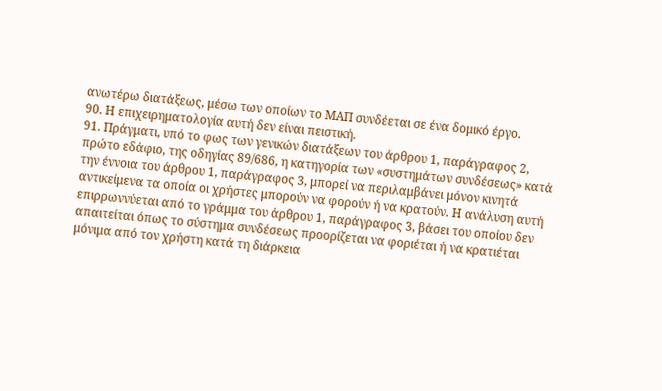ανωτέρω διατάξεως, μέσω των οποίων το ΜΑΠ συνδέεται σε ένα δομικό έργο.
90. Η επιχειρηματολογία αυτή δεν είναι πειστική.
91. Πράγματι, υπό το φως των γενικών διατάξεων του άρθρου 1, παράγραφος 2, πρώτο εδάφιο, της οδηγίας 89/686, η κατηγορία των «συστημάτων συνδέσεως» κατά την έννοια του άρθρου 1, παράγραφος 3, μπορεί να περιλαμβάνει μόνον κινητά αντικείμενα τα οποία οι χρήστες μπορούν να φορούν ή να κρατούν. Η ανάλυση αυτή επιρρωννύεται από το γράμμα του άρθρου 1, παράγραφος 3, βάσει του οποίου δεν απαιτείται όπως το σύστημα συνδέσεως προορίζεται να φοριέται ή να κρατιέται μόνιμα από τον χρήστη κατά τη διάρκεια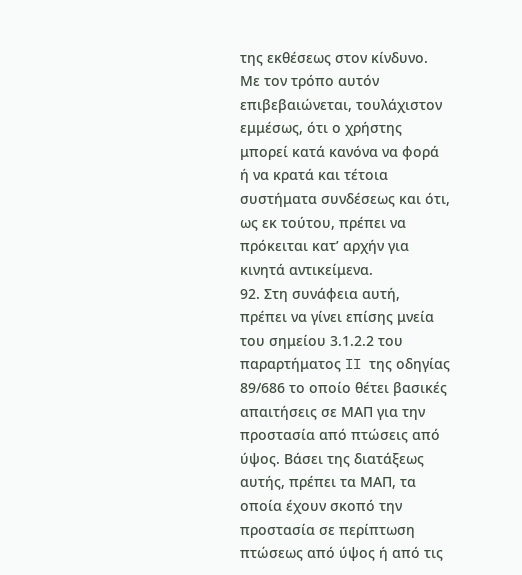της εκθέσεως στον κίνδυνο. Με τον τρόπο αυτόν επιβεβαιώνεται, τουλάχιστον εμμέσως, ότι ο χρήστης μπορεί κατά κανόνα να φορά ή να κρατά και τέτοια συστήματα συνδέσεως και ότι, ως εκ τούτου, πρέπει να πρόκειται κατ’ αρχήν για κινητά αντικείμενα.
92. Στη συνάφεια αυτή, πρέπει να γίνει επίσης μνεία του σημείου 3.1.2.2 του παραρτήματος II της οδηγίας 89/686 το οποίο θέτει βασικές απαιτήσεις σε ΜΑΠ για την προστασία από πτώσεις από ύψος. Βάσει της διατάξεως αυτής, πρέπει τα ΜΑΠ, τα οποία έχουν σκοπό την προστασία σε περίπτωση πτώσεως από ύψος ή από τις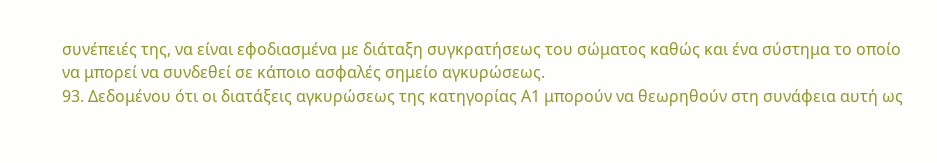συνέπειές της, να είναι εφοδιασμένα με διάταξη συγκρατήσεως του σώματος καθώς και ένα σύστημα το οποίο να μπορεί να συνδεθεί σε κάποιο ασφαλές σημείο αγκυρώσεως.
93. Δεδομένου ότι οι διατάξεις αγκυρώσεως της κατηγορίας Α1 μπορούν να θεωρηθούν στη συνάφεια αυτή ως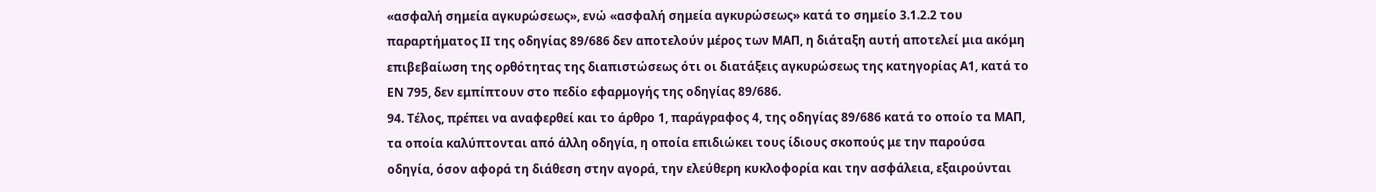«ασφαλή σημεία αγκυρώσεως», ενώ «ασφαλή σημεία αγκυρώσεως» κατά το σημείο 3.1.2.2 του παραρτήματος ΙΙ της οδηγίας 89/686 δεν αποτελούν μέρος των ΜΑΠ, η διάταξη αυτή αποτελεί μια ακόμη επιβεβαίωση της ορθότητας της διαπιστώσεως ότι οι διατάξεις αγκυρώσεως της κατηγορίας Α1, κατά το ΕΝ 795, δεν εμπίπτουν στο πεδίο εφαρμογής της οδηγίας 89/686.
94. Τέλος, πρέπει να αναφερθεί και το άρθρο 1, παράγραφος 4, της οδηγίας 89/686 κατά το οποίο τα ΜΑΠ, τα οποία καλύπτονται από άλλη οδηγία, η οποία επιδιώκει τους ίδιους σκοπούς με την παρούσα οδηγία, όσον αφορά τη διάθεση στην αγορά, την ελεύθερη κυκλοφορία και την ασφάλεια, εξαιρούνται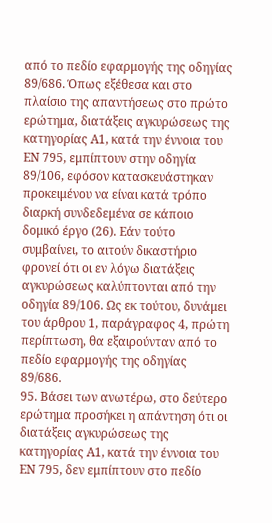από το πεδίο εφαρμογής της οδηγίας 89/686. Όπως εξέθεσα και στο πλαίσιο της απαντήσεως στο πρώτο ερώτημα, διατάξεις αγκυρώσεως της κατηγορίας Α1, κατά την έννοια του ΕΝ 795, εμπίπτουν στην οδηγία 89/106, εφόσον κατασκευάστηκαν προκειμένου να είναι κατά τρόπο διαρκή συνδεδεμένα σε κάποιο δομικό έργο (26). Εάν τούτο συμβαίνει, το αιτούν δικαστήριο φρονεί ότι οι εν λόγω διατάξεις αγκυρώσεως καλύπτονται από την οδηγία 89/106. Ως εκ τούτου, δυνάμει του άρθρου 1, παράγραφος 4, πρώτη περίπτωση, θα εξαιρούνταν από το πεδίο εφαρμογής της οδηγίας 89/686.
95. Βάσει των ανωτέρω, στο δεύτερο ερώτημα προσήκει η απάντηση ότι οι διατάξεις αγκυρώσεως της κατηγορίας Α1, κατά την έννοια του ΕΝ 795, δεν εμπίπτουν στο πεδίο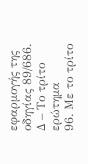εφαρμογής της οδηγίας 89/686.
Δ – Το τρίτο ερώτημα
96. Με το τρίτο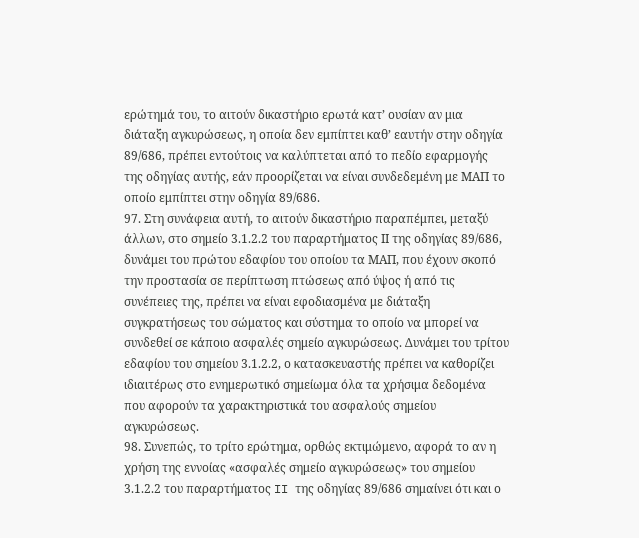ερώτημά του, το αιτούν δικαστήριο ερωτά κατ’ ουσίαν αν μια διάταξη αγκυρώσεως, η οποία δεν εμπίπτει καθ’ εαυτήν στην οδηγία 89/686, πρέπει εντούτοις να καλύπτεται από το πεδίο εφαρμογής της οδηγίας αυτής, εάν προορίζεται να είναι συνδεδεμένη με ΜΑΠ το οποίο εμπίπτει στην οδηγία 89/686.
97. Στη συνάφεια αυτή, το αιτούν δικαστήριο παραπέμπει, μεταξύ άλλων, στο σημείο 3.1.2.2 του παραρτήματος ΙΙ της οδηγίας 89/686, δυνάμει του πρώτου εδαφίου του οποίου τα ΜΑΠ, που έχουν σκοπό την προστασία σε περίπτωση πτώσεως από ύψος ή από τις συνέπειες της, πρέπει να είναι εφοδιασμένα με διάταξη συγκρατήσεως του σώματος και σύστημα το οποίο να μπορεί να συνδεθεί σε κάποιο ασφαλές σημείο αγκυρώσεως. Δυνάμει του τρίτου εδαφίου του σημείου 3.1.2.2, ο κατασκευαστής πρέπει να καθορίζει ιδιαιτέρως στο ενημερωτικό σημείωμα όλα τα χρήσιμα δεδομένα που αφορούν τα χαρακτηριστικά του ασφαλούς σημείου αγκυρώσεως.
98. Συνεπώς, το τρίτο ερώτημα, ορθώς εκτιμώμενο, αφορά το αν η χρήση της εννοίας «ασφαλές σημείο αγκυρώσεως» του σημείου 3.1.2.2 του παραρτήματος II της οδηγίας 89/686 σημαίνει ότι και ο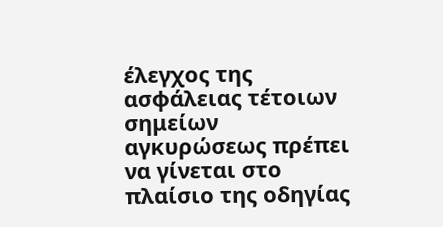έλεγχος της ασφάλειας τέτοιων σημείων αγκυρώσεως πρέπει να γίνεται στο πλαίσιο της οδηγίας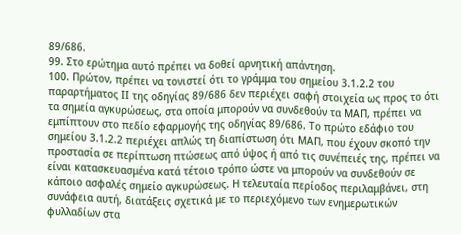89/686.
99. Στο ερώτημα αυτό πρέπει να δοθεί αρνητική απάντηση.
100. Πρώτον, πρέπει να τονιστεί ότι το γράμμα του σημείου 3.1.2.2 του παραρτήματος ΙΙ της οδηγίας 89/686 δεν περιέχει σαφή στοιχεία ως προς το ότι τα σημεία αγκυρώσεως, στα οποία μπορούν να συνδεθούν τα ΜΑΠ, πρέπει να εμπίπτουν στο πεδίο εφαρμογής της οδηγίας 89/686. Το πρώτο εδάφιο του σημείου 3.1.2.2 περιέχει απλώς τη διαπίστωση ότι ΜΑΠ, που έχουν σκοπό την προστασία σε περίπτωση πτώσεως από ύψος ή από τις συνέπειές της, πρέπει να είναι κατασκευασμένα κατά τέτοιο τρόπο ώστε να μπορούν να συνδεθούν σε κάποιο ασφαλές σημείο αγκυρώσεως. Η τελευταία περίοδος περιλαμβάνει, στη συνάφεια αυτή, διατάξεις σχετικά με το περιεχόμενο των ενημερωτικών φυλλαδίων στα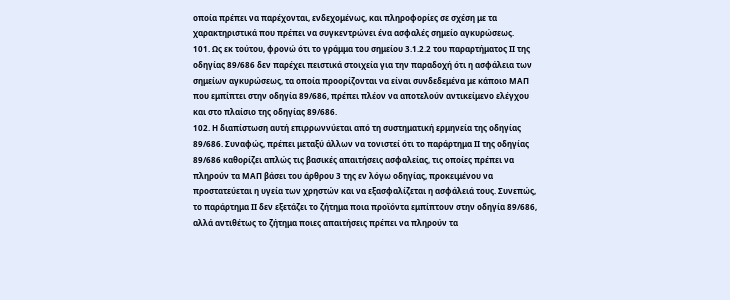οποία πρέπει να παρέχονται, ενδεχομένως, και πληροφορίες σε σχέση με τα χαρακτηριστικά που πρέπει να συγκεντρώνει ένα ασφαλές σημείο αγκυρώσεως.
101. Ως εκ τούτου, φρονώ ότι το γράμμα του σημείου 3.1.2.2 του παραρτήματος ΙΙ της οδηγίας 89/686 δεν παρέχει πειστικά στοιχεία για την παραδοχή ότι η ασφάλεια των σημείων αγκυρώσεως, τα οποία προορίζονται να είναι συνδεδεμένα με κάποιο ΜΑΠ που εμπίπτει στην οδηγία 89/686, πρέπει πλέον να αποτελούν αντικείμενο ελέγχου και στο πλαίσιο της οδηγίας 89/686.
102. Η διαπίστωση αυτή επιρρωννύεται από τη συστηματική ερμηνεία της οδηγίας 89/686. Συναφώς, πρέπει μεταξύ άλλων να τονιστεί ότι το παράρτημα ΙΙ της οδηγίας 89/686 καθορίζει απλώς τις βασικές απαιτήσεις ασφαλείας, τις οποίες πρέπει να πληρούν τα ΜΑΠ βάσει του άρθρου 3 της εν λόγω οδηγίας, προκειμένου να προστατεύεται η υγεία των χρηστών και να εξασφαλίζεται η ασφάλειά τους. Συνεπώς, το παράρτημα ΙΙ δεν εξετάζει το ζήτημα ποια προϊόντα εμπίπτουν στην οδηγία 89/686, αλλά αντιθέτως το ζήτημα ποιες απαιτήσεις πρέπει να πληρούν τα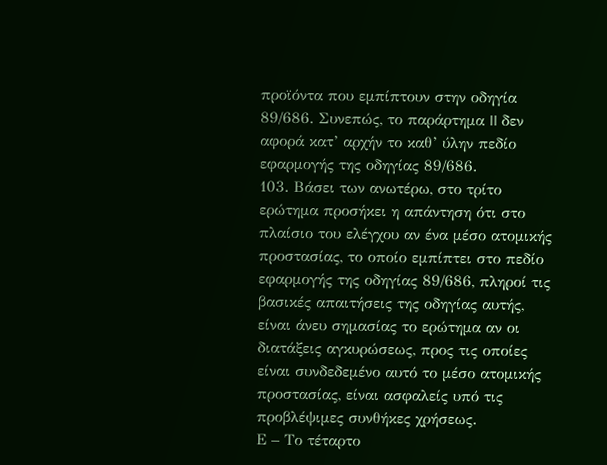προϊόντα που εμπίπτουν στην οδηγία 89/686. Συνεπώς, το παράρτημα II δεν αφορά κατ’ αρχήν το καθ’ ύλην πεδίο εφαρμογής της οδηγίας 89/686.
103. Βάσει των ανωτέρω, στο τρίτο ερώτημα προσήκει η απάντηση ότι στο πλαίσιο του ελέγχου αν ένα μέσο ατομικής προστασίας, το οποίο εμπίπτει στο πεδίο εφαρμογής της οδηγίας 89/686, πληροί τις βασικές απαιτήσεις της οδηγίας αυτής, είναι άνευ σημασίας το ερώτημα αν οι διατάξεις αγκυρώσεως, προς τις οποίες είναι συνδεδεμένο αυτό το μέσο ατομικής προστασίας, είναι ασφαλείς υπό τις προβλέψιμες συνθήκες χρήσεως.
Ε – Το τέταρτο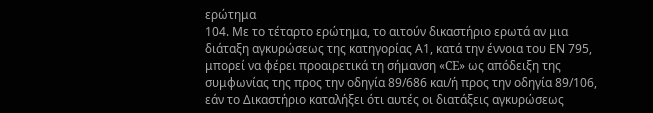ερώτημα
104. Με το τέταρτο ερώτημα, το αιτούν δικαστήριο ερωτά αν μια διάταξη αγκυρώσεως της κατηγορίας Α1, κατά την έννοια του ΕΝ 795, μπορεί να φέρει προαιρετικά τη σήμανση «CE» ως απόδειξη της συμφωνίας της προς την οδηγία 89/686 και/ή προς την οδηγία 89/106, εάν το Δικαστήριο καταλήξει ότι αυτές οι διατάξεις αγκυρώσεως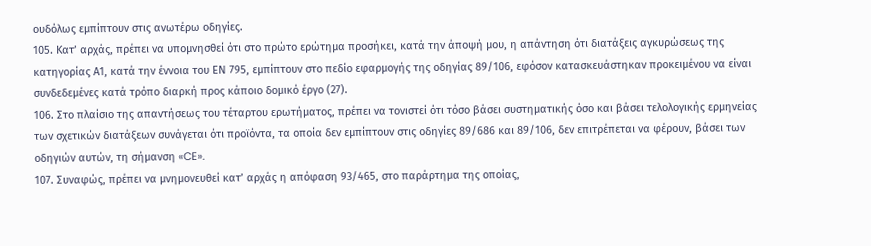ουδόλως εμπίπτουν στις ανωτέρω οδηγίες.
105. Κατ’ αρχάς, πρέπει να υπομνησθεί ότι στο πρώτο ερώτημα προσήκει, κατά την άποψή μου, η απάντηση ότι διατάξεις αγκυρώσεως της κατηγορίας Α1, κατά την έννοια του ΕΝ 795, εμπίπτουν στο πεδίο εφαρμογής της οδηγίας 89/106, εφόσον κατασκευάστηκαν προκειμένου να είναι συνδεδεμένες κατά τρόπο διαρκή προς κάποιο δομικό έργο (27).
106. Στο πλαίσιο της απαντήσεως του τέταρτου ερωτήματος, πρέπει να τονιστεί ότι τόσο βάσει συστηματικής όσο και βάσει τελολογικής ερμηνείας των σχετικών διατάξεων συνάγεται ότι προϊόντα, τα οποία δεν εμπίπτουν στις οδηγίες 89/686 και 89/106, δεν επιτρέπεται να φέρουν, βάσει των οδηγιών αυτών, τη σήμανση «CE».
107. Συναφώς, πρέπει να μνημονευθεί κατ’ αρχάς η απόφαση 93/465, στο παράρτημα της οποίας,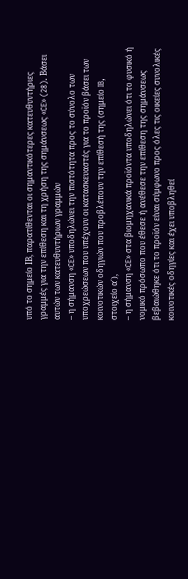υπό το σημείο ΙΒ, παρατίθενται οι σημαντικότερες κατευθυντήριες γραμμές για την επίθεση και τη χρήση της σημάνσεως «CE» (28). Βάσει αυτών των κατευθυντήριων γραμμών
– η σήμανση «CE» υποδηλώνει την πιστότητα προς το σύνολο των υποχρεώσεων που υπέχουν οι κατασκευαστές για το προϊόν βάσει των κοινοτικών οδηγιών που προβλέπουν την επίθεσή της (σημείο IB, στοιχείο α΄),
– η σήμανση «CE» στα βιομηχανικά προϊόντα υποδηλώνει ότι το φυσικό ή νομικό πρόσωπο που έθεσε ή ανέθεσε την επίθεση της σημάνσεως βεβαιώθηκε ότι το προϊόν είναι σύμφωνο προς όλες τις οικείες συνολικές κοινοτικές οδηγίες και έχει υποβληθεί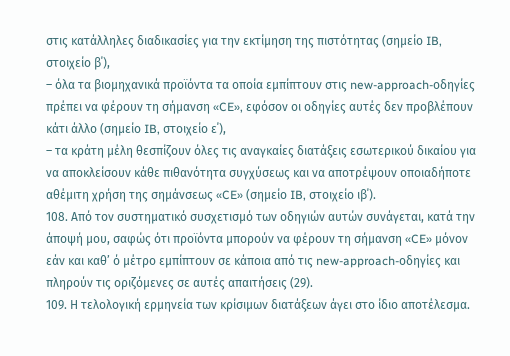στις κατάλληλες διαδικασίες για την εκτίμηση της πιστότητας (σημείο IB, στοιχείο β΄),
– όλα τα βιομηχανικά προϊόντα τα οποία εμπίπτουν στις new-approach-οδηγίες πρέπει να φέρουν τη σήμανση «CE», εφόσον οι οδηγίες αυτές δεν προβλέπουν κάτι άλλο (σημείο IB, στοιχείο ε΄),
– τα κράτη μέλη θεσπίζουν όλες τις αναγκαίες διατάξεις εσωτερικού δικαίου για να αποκλείσουν κάθε πιθανότητα συγχύσεως και να αποτρέψουν οποιαδήποτε αθέμιτη χρήση της σημάνσεως «CE» (σημείο IB, στοιχείο ιβ΄).
108. Από τον συστηματικό συσχετισμό των οδηγιών αυτών συνάγεται, κατά την άποψή μου, σαφώς ότι προϊόντα μπορούν να φέρουν τη σήμανση «CE» μόνον εάν και καθ’ ό μέτρο εμπίπτουν σε κάποια από τις new-approach-οδηγίες και πληρούν τις οριζόμενες σε αυτές απαιτήσεις (29).
109. Η τελολογική ερμηνεία των κρίσιμων διατάξεων άγει στο ίδιο αποτέλεσμα.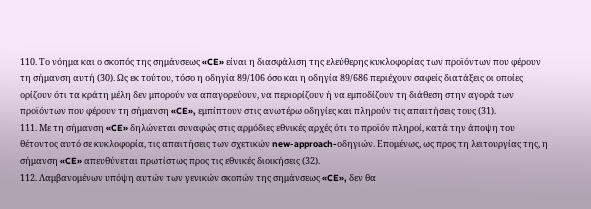110. Το νόημα και ο σκοπός της σημάνσεως «CE» είναι η διασφάλιση της ελεύθερης κυκλοφορίας των προϊόντων που φέρουν τη σήμανση αυτή (30). Ως εκ τούτου, τόσο η οδηγία 89/106 όσο και η οδηγία 89/686 περιέχουν σαφείς διατάξεις οι οποίες ορίζουν ότι τα κράτη μέλη δεν μπορούν να απαγορεύουν, να περιορίζουν ή να εμποδίζουν τη διάθεση στην αγορά των προϊόντων που φέρουν τη σήμανση «CE», εμπίπτουν στις ανωτέρω οδηγίες και πληρούν τις απαιτήσεις τους (31).
111. Με τη σήμανση «CE» δηλώνεται συναφώς στις αρμόδιες εθνικές αρχές ότι το προϊόν πληροί, κατά την άποψη του θέτοντος αυτό σε κυκλοφορία, τις απαιτήσεις των σχετικών new-approach-οδηγιών. Επομένως, ως προς τη λειτουργίας της, η σήμανση «CE» απευθύνεται πρωτίστως προς τις εθνικές διοικήσεις (32).
112. Λαμβανομένων υπόψη αυτών των γενικών σκοπών της σημάνσεως «CE», δεν θα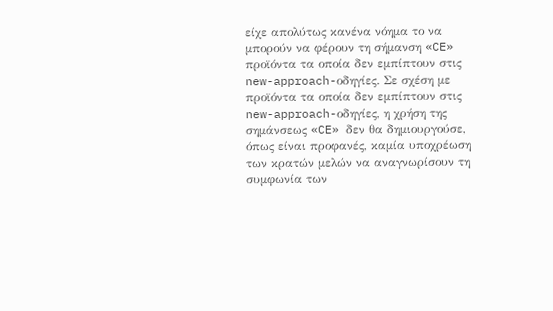είχε απολύτως κανένα νόημα το να μπορούν να φέρουν τη σήμανση «CE» προϊόντα τα οποία δεν εμπίπτουν στις new-approach-οδηγίες. Σε σχέση με προϊόντα τα οποία δεν εμπίπτουν στις new-approach-οδηγίες, η χρήση της σημάνσεως «CE» δεν θα δημιουργούσε, όπως είναι προφανές, καμία υποχρέωση των κρατών μελών να αναγνωρίσουν τη συμφωνία των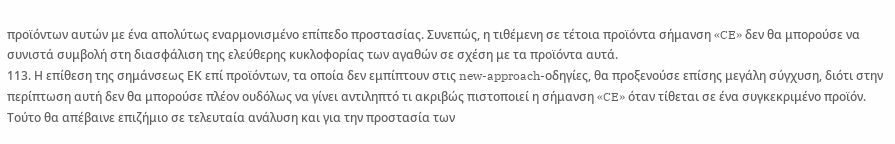προϊόντων αυτών με ένα απολύτως εναρμονισμένο επίπεδο προστασίας. Συνεπώς, η τιθέμενη σε τέτοια προϊόντα σήμανση «CE» δεν θα μπορούσε να συνιστά συμβολή στη διασφάλιση της ελεύθερης κυκλοφορίας των αγαθών σε σχέση με τα προϊόντα αυτά.
113. Η επίθεση της σημάνσεως ΕΚ επί προϊόντων, τα οποία δεν εμπίπτουν στις new-approach-οδηγίες, θα προξενούσε επίσης μεγάλη σύγχυση, διότι στην περίπτωση αυτή δεν θα μπορούσε πλέον ουδόλως να γίνει αντιληπτό τι ακριβώς πιστοποιεί η σήμανση «CE» όταν τίθεται σε ένα συγκεκριμένο προϊόν. Τούτο θα απέβαινε επιζήμιο σε τελευταία ανάλυση και για την προστασία των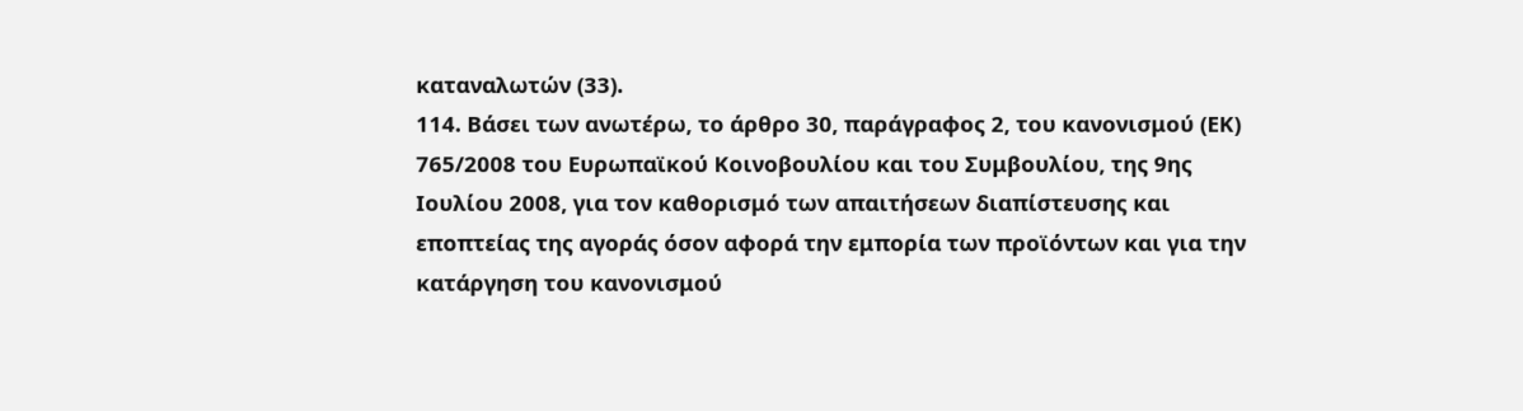καταναλωτών (33).
114. Βάσει των ανωτέρω, το άρθρο 30, παράγραφος 2, του κανονισμού (ΕΚ) 765/2008 του Ευρωπαϊκού Κοινοβουλίου και του Συμβουλίου, της 9ης Ιουλίου 2008, για τον καθορισμό των απαιτήσεων διαπίστευσης και εποπτείας της αγοράς όσον αφορά την εμπορία των προϊόντων και για την κατάργηση του κανονισμού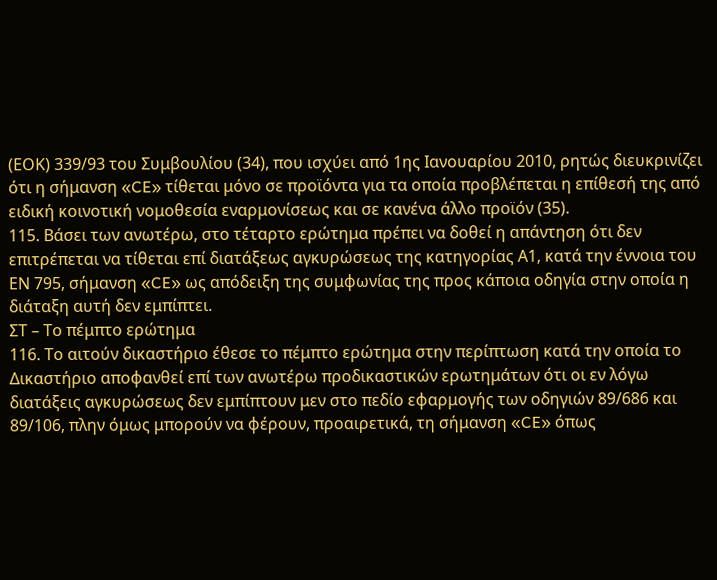(ΕΟΚ) 339/93 του Συμβουλίου (34), που ισχύει από 1ης Ιανουαρίου 2010, ρητώς διευκρινίζει ότι η σήμανση «CE» τίθεται μόνο σε προϊόντα για τα οποία προβλέπεται η επίθεσή της από ειδική κοινοτική νομοθεσία εναρμονίσεως και σε κανένα άλλο προϊόν (35).
115. Βάσει των ανωτέρω, στο τέταρτο ερώτημα πρέπει να δοθεί η απάντηση ότι δεν επιτρέπεται να τίθεται επί διατάξεως αγκυρώσεως της κατηγορίας Α1, κατά την έννοια του ΕΝ 795, σήμανση «CE» ως απόδειξη της συμφωνίας της προς κάποια οδηγία στην οποία η διάταξη αυτή δεν εμπίπτει.
ΣΤ – Το πέμπτο ερώτημα
116. Το αιτούν δικαστήριο έθεσε το πέμπτο ερώτημα στην περίπτωση κατά την οποία το Δικαστήριο αποφανθεί επί των ανωτέρω προδικαστικών ερωτημάτων ότι οι εν λόγω διατάξεις αγκυρώσεως δεν εμπίπτουν μεν στο πεδίο εφαρμογής των οδηγιών 89/686 και 89/106, πλην όμως μπορούν να φέρουν, προαιρετικά, τη σήμανση «CE» όπως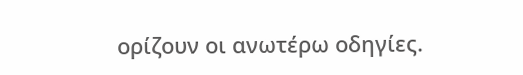ορίζουν οι ανωτέρω οδηγίες.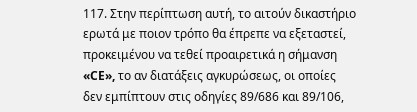117. Στην περίπτωση αυτή, το αιτούν δικαστήριο ερωτά με ποιον τρόπο θα έπρεπε να εξεταστεί, προκειμένου να τεθεί προαιρετικά η σήμανση «CE», το αν διατάξεις αγκυρώσεως, οι οποίες δεν εμπίπτουν στις οδηγίες 89/686 και 89/106,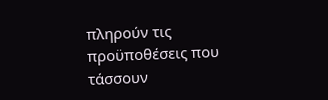πληρούν τις προϋποθέσεις που τάσσουν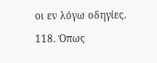οι εν λόγω οδηγίες.
118. Όπως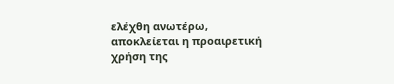ελέχθη ανωτέρω, αποκλείεται η προαιρετική χρήση της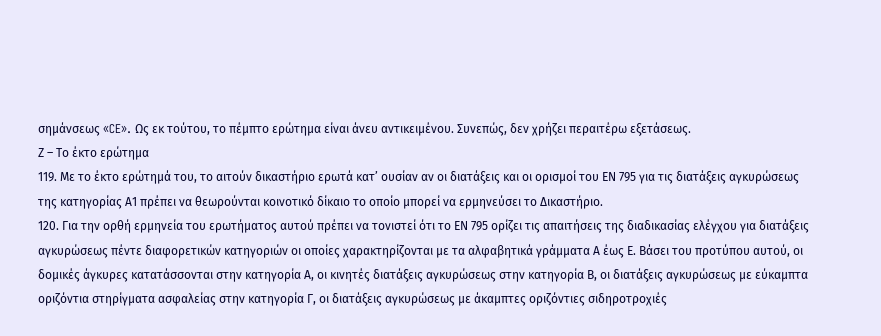σημάνσεως «CE». Ως εκ τούτου, το πέμπτο ερώτημα είναι άνευ αντικειμένου. Συνεπώς, δεν χρήζει περαιτέρω εξετάσεως.
Ζ – Το έκτο ερώτημα
119. Με το έκτο ερώτημά του, το αιτούν δικαστήριο ερωτά κατ’ ουσίαν αν οι διατάξεις και οι ορισμοί του ΕΝ 795 για τις διατάξεις αγκυρώσεως της κατηγορίας Α1 πρέπει να θεωρούνται κοινοτικό δίκαιο το οποίο μπορεί να ερμηνεύσει το Δικαστήριο.
120. Για την ορθή ερμηνεία του ερωτήματος αυτού πρέπει να τονιστεί ότι το ΕΝ 795 ορίζει τις απαιτήσεις της διαδικασίας ελέγχου για διατάξεις αγκυρώσεως πέντε διαφορετικών κατηγοριών οι οποίες χαρακτηρίζονται με τα αλφαβητικά γράμματα Α έως Ε. Βάσει του προτύπου αυτού, οι δομικές άγκυρες κατατάσσονται στην κατηγορία Α, οι κινητές διατάξεις αγκυρώσεως στην κατηγορία Β, οι διατάξεις αγκυρώσεως με εύκαμπτα οριζόντια στηρίγματα ασφαλείας στην κατηγορία Γ, οι διατάξεις αγκυρώσεως με άκαμπτες οριζόντιες σιδηροτροχιές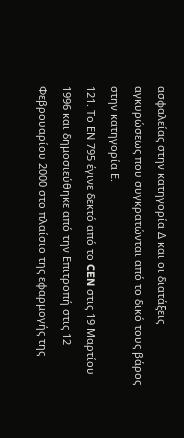ασφαλείας στην κατηγορία Δ και οι διατάξεις αγκυρώσεως που συγκρατώνται από το δικό τους βάρος στην κατηγορία Ε.
121. Το ΕΝ 795 έγινε δεκτό από το CEN στις 19 Μαρτίου 1996 και δημοσιεύθηκε από την Επιτροπή στις 12 Φεβρουαρίου 2000 στο πλαίσιο της εφαρμογής της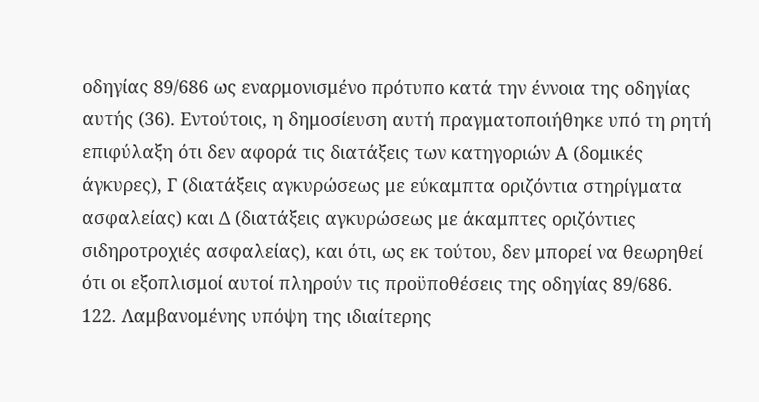οδηγίας 89/686 ως εναρμονισμένο πρότυπο κατά την έννοια της οδηγίας αυτής (36). Εντούτοις, η δημοσίευση αυτή πραγματοποιήθηκε υπό τη ρητή επιφύλαξη ότι δεν αφορά τις διατάξεις των κατηγοριών Α (δομικές άγκυρες), Γ (διατάξεις αγκυρώσεως με εύκαμπτα οριζόντια στηρίγματα ασφαλείας) και Δ (διατάξεις αγκυρώσεως με άκαμπτες οριζόντιες σιδηροτροχιές ασφαλείας), και ότι, ως εκ τούτου, δεν μπορεί να θεωρηθεί ότι οι εξοπλισμοί αυτοί πληρούν τις προϋποθέσεις της οδηγίας 89/686.
122. Λαμβανομένης υπόψη της ιδιαίτερης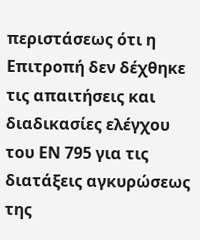περιστάσεως ότι η Επιτροπή δεν δέχθηκε τις απαιτήσεις και διαδικασίες ελέγχου του ΕΝ 795 για τις διατάξεις αγκυρώσεως της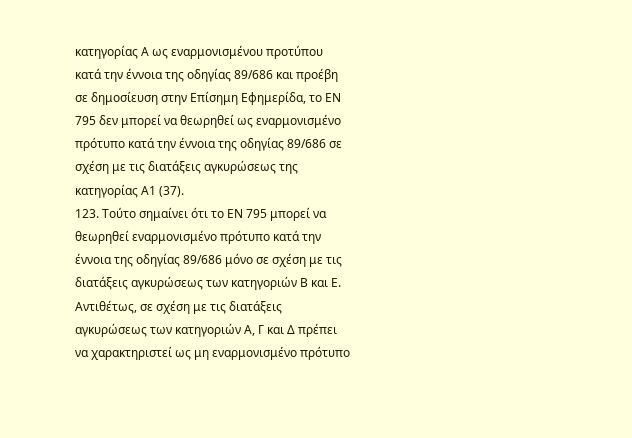κατηγορίας Α ως εναρμονισμένου προτύπου κατά την έννοια της οδηγίας 89/686 και προέβη σε δημοσίευση στην Επίσημη Εφημερίδα, το ΕΝ 795 δεν μπορεί να θεωρηθεί ως εναρμονισμένο πρότυπο κατά την έννοια της οδηγίας 89/686 σε σχέση με τις διατάξεις αγκυρώσεως της κατηγορίας Α1 (37).
123. Τούτο σημαίνει ότι το ΕΝ 795 μπορεί να θεωρηθεί εναρμονισμένο πρότυπο κατά την έννοια της οδηγίας 89/686 μόνο σε σχέση με τις διατάξεις αγκυρώσεως των κατηγοριών Β και Ε. Αντιθέτως, σε σχέση με τις διατάξεις αγκυρώσεως των κατηγοριών Α, Γ και Δ πρέπει να χαρακτηριστεί ως μη εναρμονισμένο πρότυπο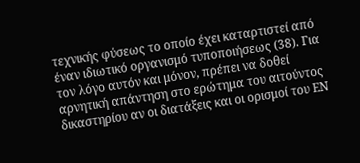τεχνικής φύσεως το οποίο έχει καταρτιστεί από έναν ιδιωτικό οργανισμό τυποποιήσεως (38). Για τον λόγο αυτόν και μόνον, πρέπει να δοθεί αρνητική απάντηση στο ερώτημα του αιτούντος δικαστηρίου αν οι διατάξεις και οι ορισμοί του ΕΝ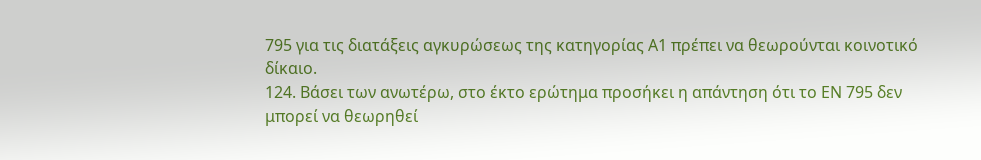795 για τις διατάξεις αγκυρώσεως της κατηγορίας Α1 πρέπει να θεωρούνται κοινοτικό δίκαιο.
124. Βάσει των ανωτέρω, στο έκτο ερώτημα προσήκει η απάντηση ότι το ΕΝ 795 δεν μπορεί να θεωρηθεί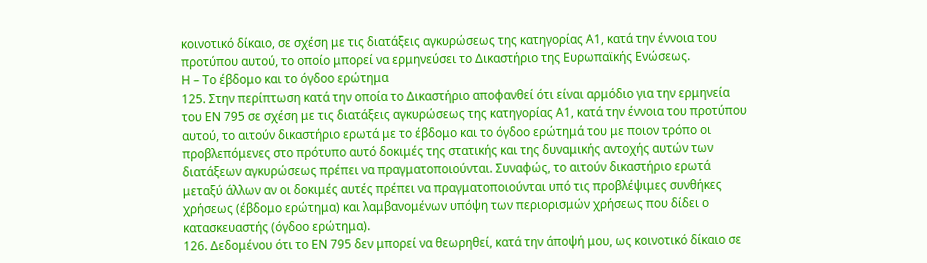κοινοτικό δίκαιο, σε σχέση με τις διατάξεις αγκυρώσεως της κατηγορίας Α1, κατά την έννοια του προτύπου αυτού, το οποίο μπορεί να ερμηνεύσει το Δικαστήριο της Ευρωπαϊκής Ενώσεως.
Η – Το έβδομο και το όγδοο ερώτημα
125. Στην περίπτωση κατά την οποία το Δικαστήριο αποφανθεί ότι είναι αρμόδιο για την ερμηνεία του ΕΝ 795 σε σχέση με τις διατάξεις αγκυρώσεως της κατηγορίας Α1, κατά την έννοια του προτύπου αυτού, το αιτούν δικαστήριο ερωτά με το έβδομο και το όγδοο ερώτημά του με ποιον τρόπο οι προβλεπόμενες στο πρότυπο αυτό δοκιμές της στατικής και της δυναμικής αντοχής αυτών των διατάξεων αγκυρώσεως πρέπει να πραγματοποιούνται. Συναφώς, το αιτούν δικαστήριο ερωτά μεταξύ άλλων αν οι δοκιμές αυτές πρέπει να πραγματοποιούνται υπό τις προβλέψιμες συνθήκες χρήσεως (έβδομο ερώτημα) και λαμβανομένων υπόψη των περιορισμών χρήσεως που δίδει ο κατασκευαστής (όγδοο ερώτημα).
126. Δεδομένου ότι το ΕΝ 795 δεν μπορεί να θεωρηθεί, κατά την άποψή μου, ως κοινοτικό δίκαιο σε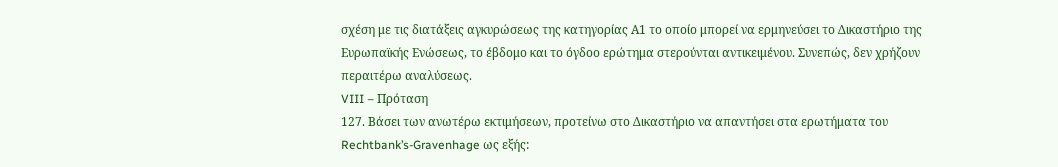σχέση με τις διατάξεις αγκυρώσεως της κατηγορίας Α1 το οποίο μπορεί να ερμηνεύσει το Δικαστήριο της Ευρωπαϊκής Ενώσεως, το έβδομο και το όγδοο ερώτημα στερούνται αντικειμένου. Συνεπώς, δεν χρήζουν περαιτέρω αναλύσεως.
VIII – Πρόταση
127. Βάσει των ανωτέρω εκτιμήσεων, προτείνω στο Δικαστήριο να απαντήσει στα ερωτήματα του Rechtbank’s-Gravenhage ως εξής: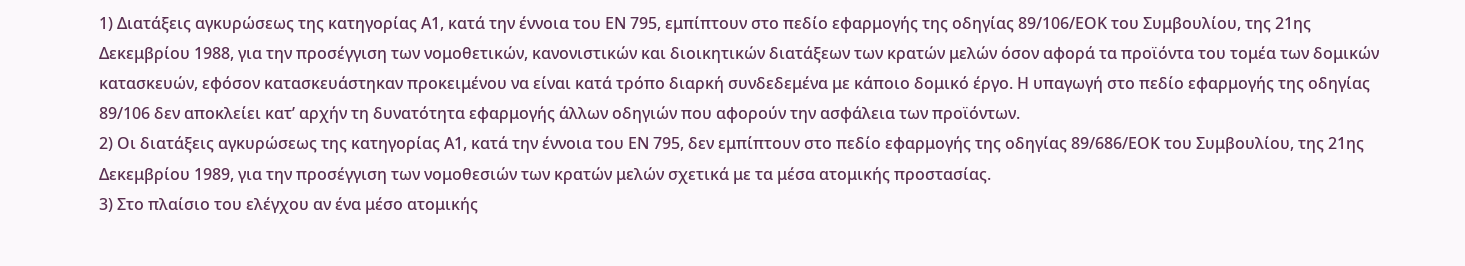1) Διατάξεις αγκυρώσεως της κατηγορίας Α1, κατά την έννοια του ΕΝ 795, εμπίπτουν στο πεδίο εφαρμογής της οδηγίας 89/106/ΕΟΚ του Συμβουλίου, της 21ης Δεκεμβρίου 1988, για την προσέγγιση των νομοθετικών, κανονιστικών και διοικητικών διατάξεων των κρατών μελών όσον αφορά τα προϊόντα του τομέα των δομικών κατασκευών, εφόσον κατασκευάστηκαν προκειμένου να είναι κατά τρόπο διαρκή συνδεδεμένα με κάποιο δομικό έργο. Η υπαγωγή στο πεδίο εφαρμογής της οδηγίας 89/106 δεν αποκλείει κατ’ αρχήν τη δυνατότητα εφαρμογής άλλων οδηγιών που αφορούν την ασφάλεια των προϊόντων.
2) Οι διατάξεις αγκυρώσεως της κατηγορίας Α1, κατά την έννοια του ΕΝ 795, δεν εμπίπτουν στο πεδίο εφαρμογής της οδηγίας 89/686/ΕΟΚ του Συμβουλίου, της 21ης Δεκεμβρίου 1989, για την προσέγγιση των νομοθεσιών των κρατών μελών σχετικά με τα μέσα ατομικής προστασίας.
3) Στο πλαίσιο του ελέγχου αν ένα μέσο ατομικής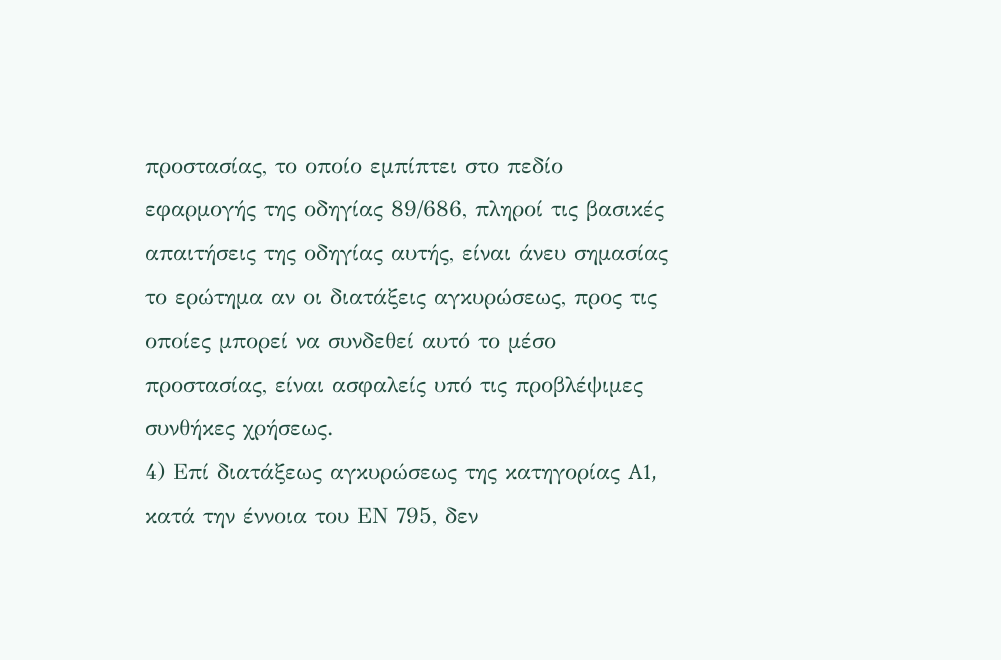προστασίας, το οποίο εμπίπτει στο πεδίο εφαρμογής της οδηγίας 89/686, πληροί τις βασικές απαιτήσεις της οδηγίας αυτής, είναι άνευ σημασίας το ερώτημα αν οι διατάξεις αγκυρώσεως, προς τις οποίες μπορεί να συνδεθεί αυτό το μέσο προστασίας, είναι ασφαλείς υπό τις προβλέψιμες συνθήκες χρήσεως.
4) Επί διατάξεως αγκυρώσεως της κατηγορίας A1, κατά την έννοια του ΕΝ 795, δεν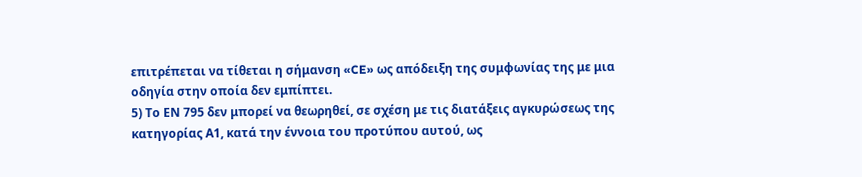επιτρέπεται να τίθεται η σήμανση «CE» ως απόδειξη της συμφωνίας της με μια οδηγία στην οποία δεν εμπίπτει.
5) Το ΕΝ 795 δεν μπορεί να θεωρηθεί, σε σχέση με τις διατάξεις αγκυρώσεως της κατηγορίας Α1, κατά την έννοια του προτύπου αυτού, ως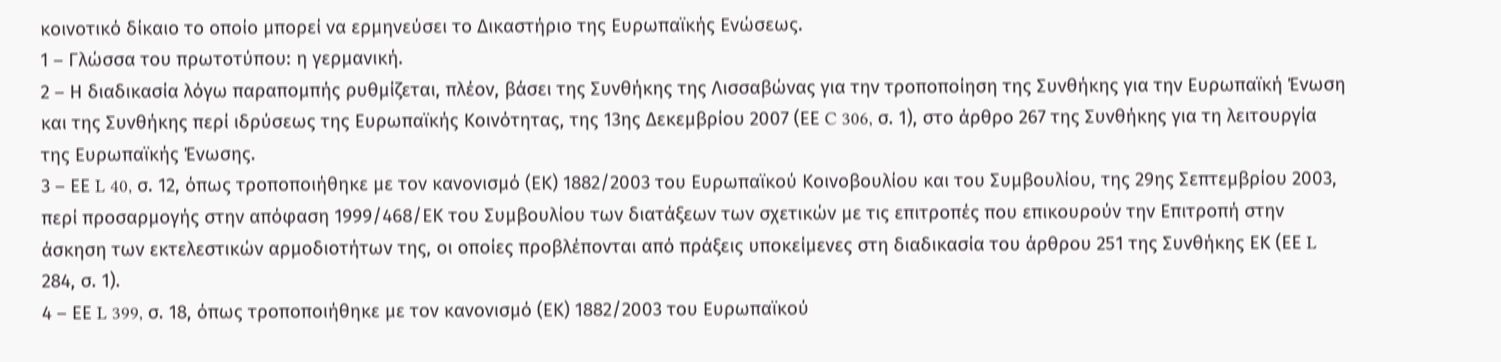κοινοτικό δίκαιο το οποίο μπορεί να ερμηνεύσει το Δικαστήριο της Ευρωπαϊκής Ενώσεως.
1 – Γλώσσα του πρωτοτύπου: η γερμανική.
2 – Η διαδικασία λόγω παραπομπής ρυθμίζεται, πλέον, βάσει της Συνθήκης της Λισσαβώνας για την τροποποίηση της Συνθήκης για την Ευρωπαϊκή Ένωση και της Συνθήκης περί ιδρύσεως της Ευρωπαϊκής Κοινότητας, της 13ης Δεκεμβρίου 2007 (ΕΕ C 306, σ. 1), στο άρθρο 267 της Συνθήκης για τη λειτουργία της Ευρωπαϊκής Ένωσης.
3 – ΕΕ L 40, σ. 12, όπως τροποποιήθηκε με τον κανονισμό (ΕΚ) 1882/2003 του Ευρωπαϊκού Κοινοβουλίου και του Συμβουλίου, της 29ης Σεπτεμβρίου 2003, περί προσαρμογής στην απόφαση 1999/468/ΕΚ του Συμβουλίου των διατάξεων των σχετικών με τις επιτροπές που επικουρούν την Επιτροπή στην άσκηση των εκτελεστικών αρμοδιοτήτων της, οι οποίες προβλέπονται από πράξεις υποκείμενες στη διαδικασία του άρθρου 251 της Συνθήκης ΕΚ (ΕΕ L 284, σ. 1).
4 – ΕΕ L 399, σ. 18, όπως τροποποιήθηκε με τον κανονισμό (ΕΚ) 1882/2003 του Ευρωπαϊκού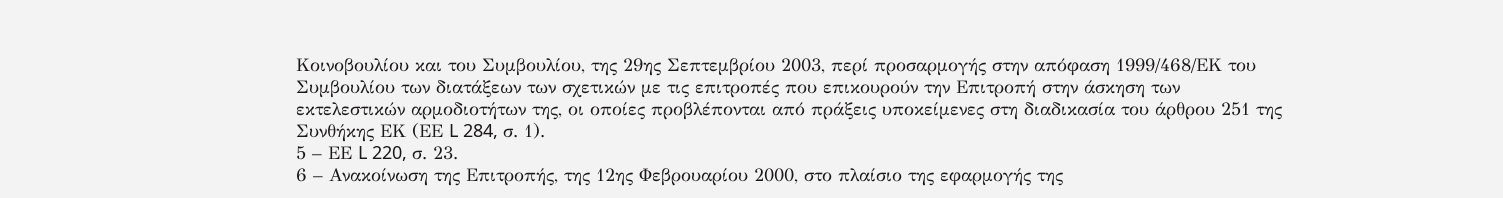Κοινοβουλίου και του Συμβουλίου, της 29ης Σεπτεμβρίου 2003, περί προσαρμογής στην απόφαση 1999/468/ΕΚ του Συμβουλίου των διατάξεων των σχετικών με τις επιτροπές που επικουρούν την Επιτροπή στην άσκηση των εκτελεστικών αρμοδιοτήτων της, οι οποίες προβλέπονται από πράξεις υποκείμενες στη διαδικασία του άρθρου 251 της Συνθήκης ΕΚ (ΕΕ L 284, σ. 1).
5 – ΕΕ L 220, σ. 23.
6 – Ανακοίνωση της Επιτροπής, της 12ης Φεβρουαρίου 2000, στο πλαίσιο της εφαρμογής της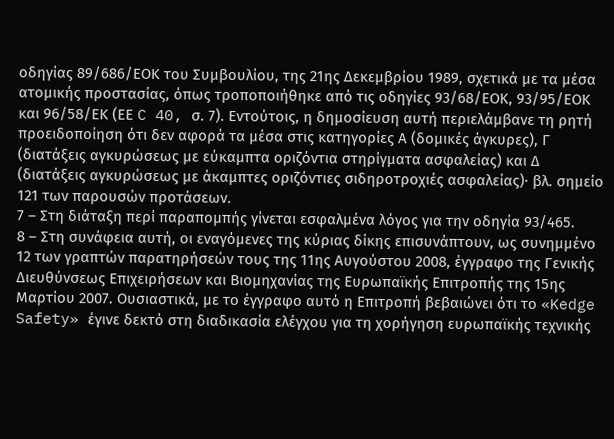οδηγίας 89/686/ΕΟΚ του Συμβουλίου, της 21ης Δεκεμβρίου 1989, σχετικά με τα μέσα ατομικής προστασίας, όπως τροποποιήθηκε από τις οδηγίες 93/68/ΕΟΚ, 93/95/ΕΟΚ και 96/58/ΕΚ (ΕΕ C 40, σ. 7). Εντούτοις, η δημοσίευση αυτή περιελάμβανε τη ρητή προειδοποίηση ότι δεν αφορά τα μέσα στις κατηγορίες Α (δομικές άγκυρες), Γ (διατάξεις αγκυρώσεως με εύκαμπτα οριζόντια στηρίγματα ασφαλείας) και Δ (διατάξεις αγκυρώσεως με άκαμπτες οριζόντιες σιδηροτροχιές ασφαλείας)· βλ. σημείο 121 των παρουσών προτάσεων.
7 – Στη διάταξη περί παραπομπής γίνεται εσφαλμένα λόγος για την οδηγία 93/465.
8 – Στη συνάφεια αυτή, οι εναγόμενες της κύριας δίκης επισυνάπτουν, ως συνημμένο 12 των γραπτών παρατηρήσεών τους της 11ης Αυγούστου 2008, έγγραφο της Γενικής Διευθύνσεως Επιχειρήσεων και Βιομηχανίας της Ευρωπαϊκής Επιτροπής της 15ης Μαρτίου 2007. Ουσιαστικά, με το έγγραφο αυτό η Επιτροπή βεβαιώνει ότι το «Kedge Safety» έγινε δεκτό στη διαδικασία ελέγχου για τη χορήγηση ευρωπαϊκής τεχνικής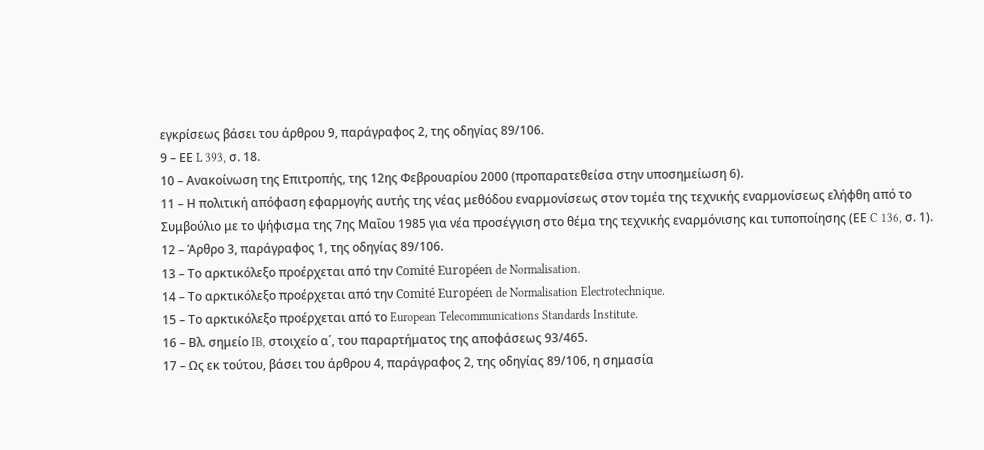εγκρίσεως βάσει του άρθρου 9, παράγραφος 2, της οδηγίας 89/106.
9 – ΕΕ L 393, σ. 18.
10 – Ανακοίνωση της Επιτροπής, της 12ης Φεβρουαρίου 2000 (προπαρατεθείσα στην υποσημείωση 6).
11 – Η πολιτική απόφαση εφαρμογής αυτής της νέας μεθόδου εναρμονίσεως στον τομέα της τεχνικής εναρμονίσεως ελήφθη από το Συμβούλιο με το ψήφισμα της 7ης Μαΐου 1985 για νέα προσέγγιση στο θέμα της τεχνικής εναρμόνισης και τυποποίησης (ΕΕ C 136, σ. 1).
12 – Άρθρο 3, παράγραφος 1, της οδηγίας 89/106.
13 – Το αρκτικόλεξο προέρχεται από την Comité Européen de Normalisation.
14 – Το αρκτικόλεξο προέρχεται από την Comité Européen de Normalisation Electrotechnique.
15 – Το αρκτικόλεξο προέρχεται από το European Telecommunications Standards Institute.
16 – Βλ. σημείο IB, στοιχείο α΄, του παραρτήματος της αποφάσεως 93/465.
17 – Ως εκ τούτου, βάσει του άρθρου 4, παράγραφος 2, της οδηγίας 89/106, η σημασία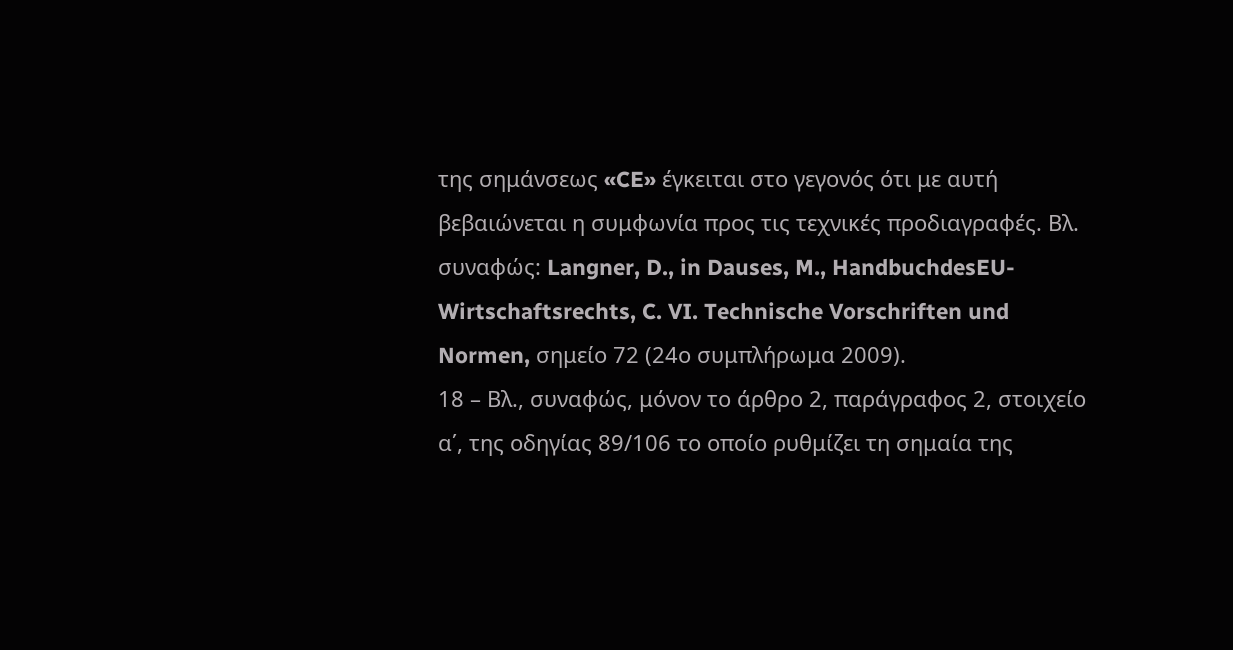της σημάνσεως «CE» έγκειται στο γεγονός ότι με αυτή βεβαιώνεται η συμφωνία προς τις τεχνικές προδιαγραφές. Βλ. συναφώς: Langner, D., in Dauses, M., HandbuchdesEU-Wirtschaftsrechts, C. VI. Technische Vorschriften und Normen, σημείο 72 (24ο συμπλήρωμα 2009).
18 – Βλ., συναφώς, μόνον το άρθρο 2, παράγραφος 2, στοιχείο α΄, της οδηγίας 89/106 το οποίο ρυθμίζει τη σημαία της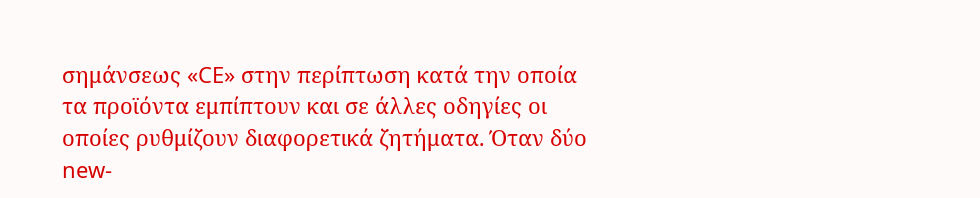σημάνσεως «CE» στην περίπτωση κατά την οποία τα προϊόντα εμπίπτουν και σε άλλες οδηγίες οι οποίες ρυθμίζουν διαφορετικά ζητήματα. Όταν δύο new-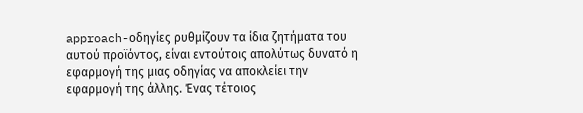approach-οδηγίες ρυθμίζουν τα ίδια ζητήματα του αυτού προϊόντος, είναι εντούτοις απολύτως δυνατό η εφαρμογή της μιας οδηγίας να αποκλείει την εφαρμογή της άλλης. Ένας τέτοιος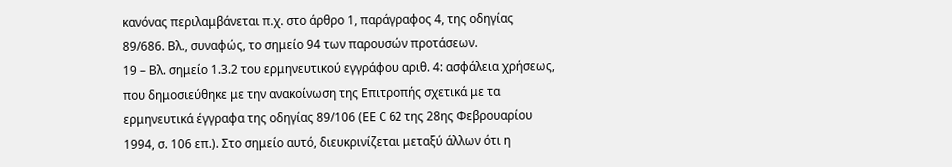κανόνας περιλαμβάνεται π.χ. στο άρθρο 1, παράγραφος 4, της οδηγίας 89/686. Βλ., συναφώς, το σημείο 94 των παρουσών προτάσεων.
19 – Βλ. σημείο 1.3.2 του ερμηνευτικού εγγράφου αριθ. 4: ασφάλεια χρήσεως, που δημοσιεύθηκε με την ανακοίνωση της Επιτροπής σχετικά με τα ερμηνευτικά έγγραφα της οδηγίας 89/106 (ΕΕ C 62 της 28ης Φεβρουαρίου 1994, σ. 106 επ.). Στο σημείο αυτό, διευκρινίζεται μεταξύ άλλων ότι η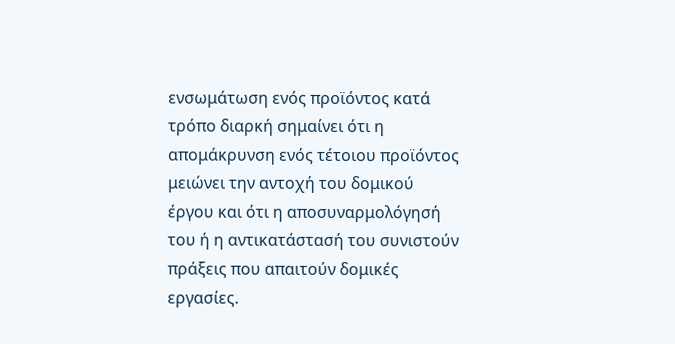ενσωμάτωση ενός προϊόντος κατά τρόπο διαρκή σημαίνει ότι η απομάκρυνση ενός τέτοιου προϊόντος μειώνει την αντοχή του δομικού έργου και ότι η αποσυναρμολόγησή του ή η αντικατάστασή του συνιστούν πράξεις που απαιτούν δομικές εργασίες.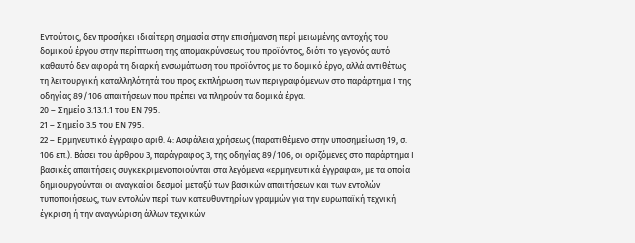Εντούτοις, δεν προσήκει ιδιαίτερη σημασία στην επισήμανση περί μειωμένης αντοχής του δομικού έργου στην περίπτωση της απομακρύνσεως του προϊόντος, διότι το γεγονός αυτό καθαυτό δεν αφορά τη διαρκή ενσωμάτωση του προϊόντος με το δομικό έργο, αλλά αντιθέτως τη λειτουργική καταλληλότητά του προς εκπλήρωση των περιγραφόμενων στο παράρτημα Ι της οδηγίας 89/106 απαιτήσεων που πρέπει να πληρούν τα δομικά έργα.
20 – Σημείο 3.13.1.1 του ΕΝ 795.
21 – Σημείο 3.5 του ΕΝ 795.
22 – Ερμηνευτικό έγγραφο αριθ. 4: Ασφάλεια χρήσεως (παρατιθέμενο στην υποσημείωση 19, σ. 106 επ.). Βάσει του άρθρου 3, παράγραφος 3, της οδηγίας 89/106, οι οριζόμενες στο παράρτημα Ι βασικές απαιτήσεις συγκεκριμενοποιούνται στα λεγόμενα «ερμηνευτικά έγγραφα», με τα οποία δημιουργούνται οι αναγκαίοι δεσμοί μεταξύ των βασικών απαιτήσεων και των εντολών τυποποιήσεως, των εντολών περί των κατευθυντηρίων γραμμών για την ευρωπαϊκή τεχνική έγκριση ή την αναγνώριση άλλων τεχνικών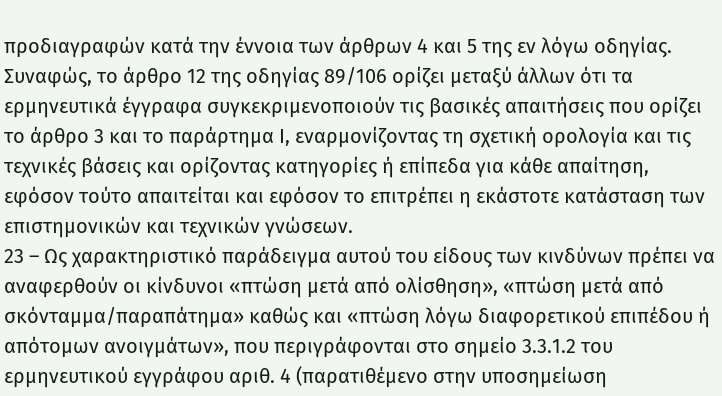προδιαγραφών κατά την έννοια των άρθρων 4 και 5 της εν λόγω οδηγίας. Συναφώς, το άρθρο 12 της οδηγίας 89/106 ορίζει μεταξύ άλλων ότι τα ερμηνευτικά έγγραφα συγκεκριμενοποιούν τις βασικές απαιτήσεις που ορίζει το άρθρο 3 και το παράρτημα Ι, εναρμονίζοντας τη σχετική ορολογία και τις τεχνικές βάσεις και ορίζοντας κατηγορίες ή επίπεδα για κάθε απαίτηση, εφόσον τούτο απαιτείται και εφόσον το επιτρέπει η εκάστοτε κατάσταση των επιστημονικών και τεχνικών γνώσεων.
23 – Ως χαρακτηριστικό παράδειγμα αυτού του είδους των κινδύνων πρέπει να αναφερθούν οι κίνδυνοι «πτώση μετά από ολίσθηση», «πτώση μετά από σκόνταμμα/παραπάτημα» καθώς και «πτώση λόγω διαφορετικού επιπέδου ή απότομων ανοιγμάτων», που περιγράφονται στο σημείο 3.3.1.2 του ερμηνευτικού εγγράφου αριθ. 4 (παρατιθέμενο στην υποσημείωση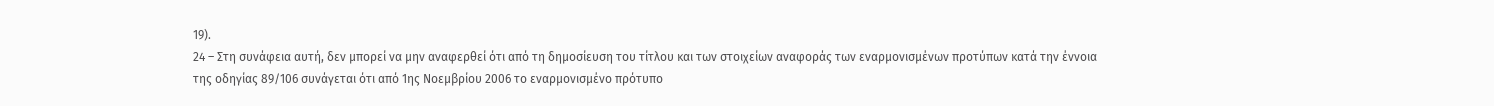19).
24 – Στη συνάφεια αυτή, δεν μπορεί να μην αναφερθεί ότι από τη δημοσίευση του τίτλου και των στοιχείων αναφοράς των εναρμονισμένων προτύπων κατά την έννοια της οδηγίας 89/106 συνάγεται ότι από 1ης Νοεμβρίου 2006 το εναρμονισμένο πρότυπο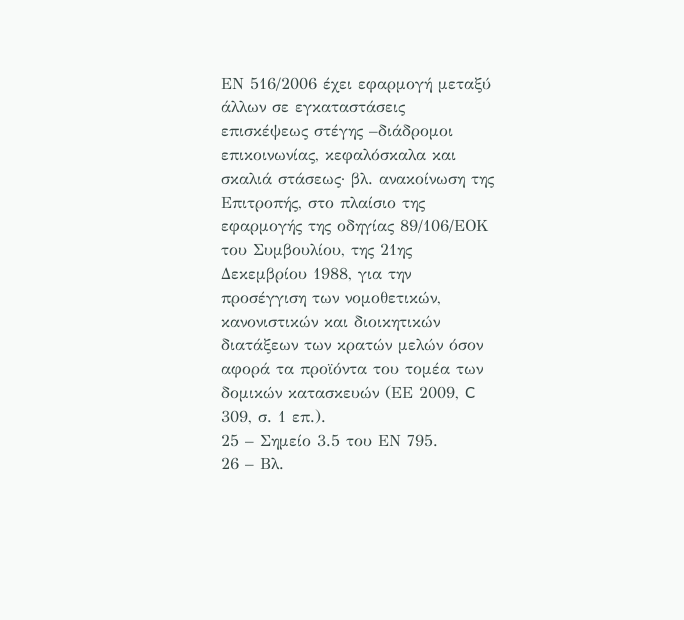ΕΝ 516/2006 έχει εφαρμογή μεταξύ άλλων σε εγκαταστάσεις επισκέψεως στέγης –διάδρομοι επικοινωνίας, κεφαλόσκαλα και σκαλιά στάσεως· βλ. ανακοίνωση της Επιτροπής, στο πλαίσιο της εφαρμογής της οδηγίας 89/106/ΕΟΚ του Συμβουλίου, της 21ης Δεκεμβρίου 1988, για την προσέγγιση των νομοθετικών, κανονιστικών και διοικητικών διατάξεων των κρατών μελών όσον αφορά τα προϊόντα του τομέα των δομικών κατασκευών (ΕΕ 2009, C 309, σ. 1 επ.).
25 – Σημείο 3.5 του ΕΝ 795.
26 – Βλ.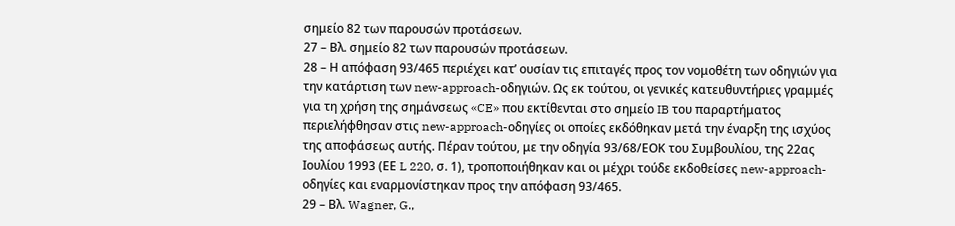σημείο 82 των παρουσών προτάσεων.
27 – Βλ. σημείο 82 των παρουσών προτάσεων.
28 – Η απόφαση 93/465 περιέχει κατ’ ουσίαν τις επιταγές προς τον νομοθέτη των οδηγιών για την κατάρτιση των new-approach-οδηγιών. Ως εκ τούτου, οι γενικές κατευθυντήριες γραμμές για τη χρήση της σημάνσεως «CE» που εκτίθενται στο σημείο IB του παραρτήματος περιελήφθησαν στις new-approach-οδηγίες οι οποίες εκδόθηκαν μετά την έναρξη της ισχύος της αποφάσεως αυτής. Πέραν τούτου, με την οδηγία 93/68/ΕΟΚ του Συμβουλίου, της 22ας Ιουλίου 1993 (ΕΕ L 220, σ. 1), τροποποιήθηκαν και οι μέχρι τούδε εκδοθείσες new-approach-οδηγίες και εναρμονίστηκαν προς την απόφαση 93/465.
29 – Βλ. Wagner, G.,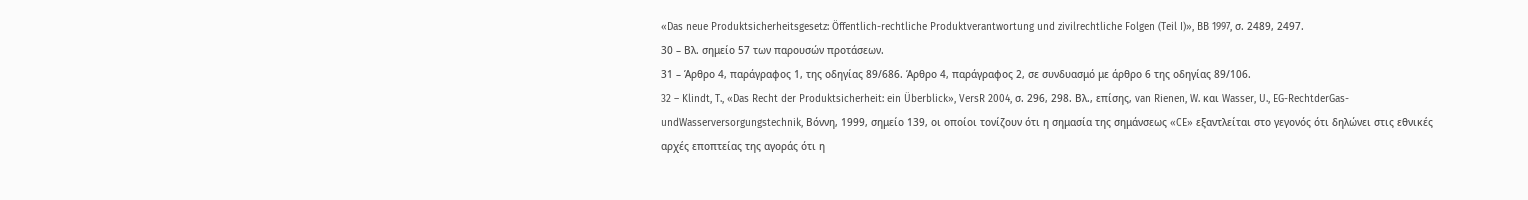«Das neue Produktsicherheitsgesetz: Öffentlich-rechtliche Produktverantwortung und zivilrechtliche Folgen (Teil I)», BB 1997, σ. 2489, 2497.
30 – Βλ. σημείο 57 των παρουσών προτάσεων.
31 – Άρθρο 4, παράγραφος 1, της οδηγίας 89/686. Άρθρο 4, παράγραφος 2, σε συνδυασμό με άρθρο 6 της οδηγίας 89/106.
32 – Klindt, T., «Das Recht der Produktsicherheit: ein Überblick», VersR 2004, σ. 296, 298. Βλ., επίσης, van Rienen, W. και Wasser, U., EG-RechtderGas- undWasserversorgungstechnik, Βόννη, 1999, σημείο 139, οι οποίοι τονίζουν ότι η σημασία της σημάνσεως «CE» εξαντλείται στο γεγονός ότι δηλώνει στις εθνικές αρχές εποπτείας της αγοράς ότι η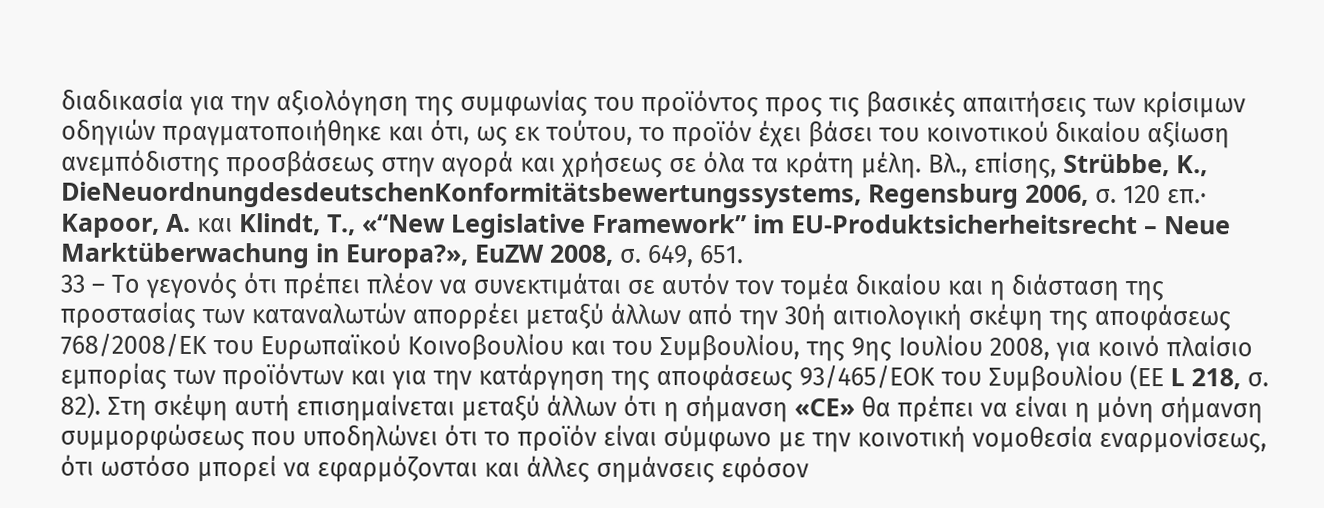διαδικασία για την αξιολόγηση της συμφωνίας του προϊόντος προς τις βασικές απαιτήσεις των κρίσιμων οδηγιών πραγματοποιήθηκε και ότι, ως εκ τούτου, το προϊόν έχει βάσει του κοινοτικού δικαίου αξίωση ανεμπόδιστης προσβάσεως στην αγορά και χρήσεως σε όλα τα κράτη μέλη. Βλ., επίσης, Strübbe, K., DieNeuordnungdesdeutschenKonformitätsbewertungssystems, Regensburg 2006, σ. 120 επ.∙ Kapoor, A. και Klindt, T., «“New Legislative Framework” im EU-Produktsicherheitsrecht – Neue Marktüberwachung in Europa?», EuZW 2008, σ. 649, 651.
33 – Το γεγονός ότι πρέπει πλέον να συνεκτιμάται σε αυτόν τον τομέα δικαίου και η διάσταση της προστασίας των καταναλωτών απορρέει μεταξύ άλλων από την 30ή αιτιολογική σκέψη της αποφάσεως 768/2008/ΕΚ του Ευρωπαϊκού Κοινοβουλίου και του Συμβουλίου, της 9ης Ιουλίου 2008, για κοινό πλαίσιο εμπορίας των προϊόντων και για την κατάργηση της αποφάσεως 93/465/ΕΟΚ του Συμβουλίου (ΕΕ L 218, σ. 82). Στη σκέψη αυτή επισημαίνεται μεταξύ άλλων ότι η σήμανση «CE» θα πρέπει να είναι η μόνη σήμανση συμμορφώσεως που υποδηλώνει ότι το προϊόν είναι σύμφωνο με την κοινοτική νομοθεσία εναρμονίσεως, ότι ωστόσο μπορεί να εφαρμόζονται και άλλες σημάνσεις εφόσον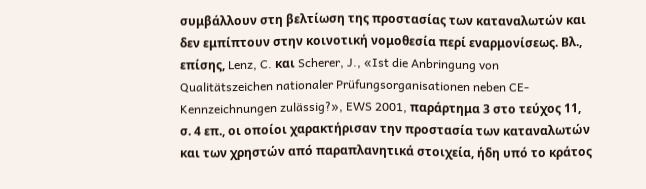συμβάλλουν στη βελτίωση της προστασίας των καταναλωτών και δεν εμπίπτουν στην κοινοτική νομοθεσία περί εναρμονίσεως. Βλ., επίσης, Lenz, C. και Scherer, J., «Ist die Anbringung von Qualitätszeichen nationaler Prüfungsorganisationen neben CE-Kennzeichnungen zulässig?», EWS 2001, παράρτημα 3 στο τεύχος 11, σ. 4 επ., οι οποίοι χαρακτήρισαν την προστασία των καταναλωτών και των χρηστών από παραπλανητικά στοιχεία, ήδη υπό το κράτος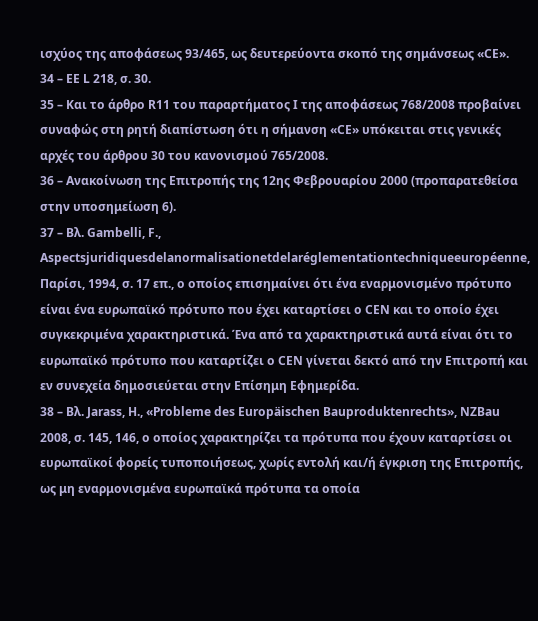ισχύος της αποφάσεως 93/465, ως δευτερεύοντα σκοπό της σημάνσεως «CE».
34 – ΕΕ L 218, σ. 30.
35 – Και το άρθρο R11 του παραρτήματος Ι της αποφάσεως 768/2008 προβαίνει συναφώς στη ρητή διαπίστωση ότι η σήμανση «CE» υπόκειται στις γενικές αρχές του άρθρου 30 του κανονισμού 765/2008.
36 – Ανακοίνωση της Επιτροπής της 12ης Φεβρουαρίου 2000 (προπαρατεθείσα στην υποσημείωση 6).
37 – Βλ. Gambelli, F., Aspectsjuridiquesdelanormalisationetdelaréglementationtechniqueeuropéenne, Παρίσι, 1994, σ. 17 επ., ο οποίος επισημαίνει ότι ένα εναρμονισμένο πρότυπο είναι ένα ευρωπαϊκό πρότυπο που έχει καταρτίσει ο CEN και το οποίο έχει συγκεκριμένα χαρακτηριστικά. Ένα από τα χαρακτηριστικά αυτά είναι ότι το ευρωπαϊκό πρότυπο που καταρτίζει ο CEN γίνεται δεκτό από την Επιτροπή και εν συνεχεία δημοσιεύεται στην Επίσημη Εφημερίδα.
38 – Βλ. Jarass, H., «Probleme des Europäischen Bauproduktenrechts», NZBau 2008, σ. 145, 146, ο οποίος χαρακτηρίζει τα πρότυπα που έχουν καταρτίσει οι ευρωπαϊκοί φορείς τυποποιήσεως, χωρίς εντολή και/ή έγκριση της Επιτροπής, ως μη εναρμονισμένα ευρωπαϊκά πρότυπα τα οποία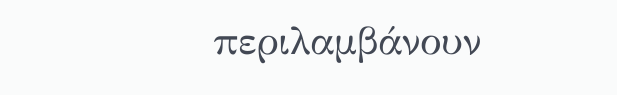περιλαμβάνουν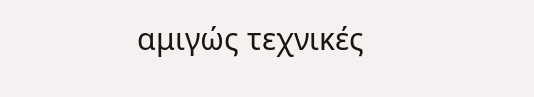αμιγώς τεχνικές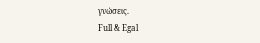γνώσεις.
Full & Egal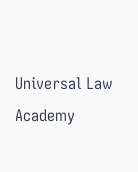Universal Law Academy